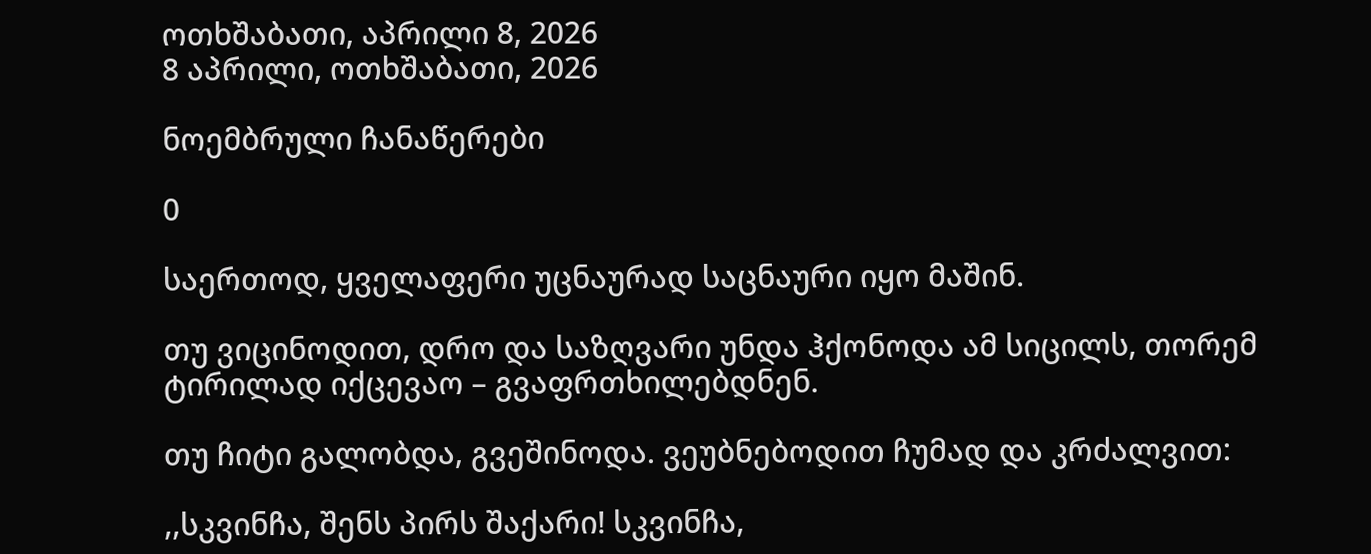ოთხშაბათი, აპრილი 8, 2026
8 აპრილი, ოთხშაბათი, 2026

ნოემბრული ჩანაწერები

0

საერთოდ, ყველაფერი უცნაურად საცნაური იყო მაშინ.

თუ ვიცინოდით, დრო და საზღვარი უნდა ჰქონოდა ამ სიცილს, თორემ ტირილად იქცევაო – გვაფრთხილებდნენ.

თუ ჩიტი გალობდა, გვეშინოდა. ვეუბნებოდით ჩუმად და კრძალვით:

,,სკვინჩა, შენს პირს შაქარი! სკვინჩა,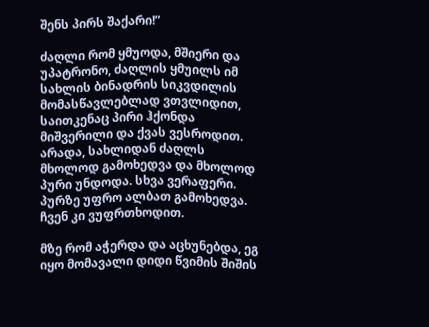შენს პირს შაქარი!”

ძაღლი რომ ყმუოდა, მშიერი და უპატრონო, ძაღლის ყმუილს იმ სახლის ბინადრის სიკვდილის მომასწავლებლად ვთვლიდით, საითკენაც პირი ჰქონდა მიშვერილი და ქვას ვესროდით. არადა, სახლიდან ძაღლს მხოლოდ გამოხედვა და მხოლოდ პური უნდოდა. სხვა ვერაფერი. პურზე უფრო ალბათ გამოხედვა. ჩვენ კი ვუფრთხოდით.

მზე რომ აჭერდა და აცხუნებდა, ეგ იყო მომავალი დიდი წვიმის შიშის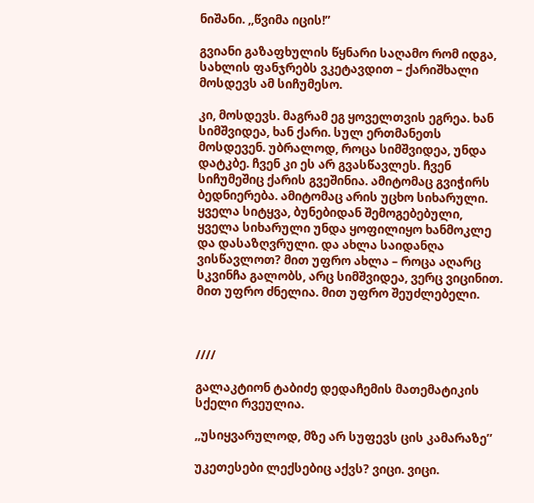ნიშანი. ,,წვიმა იცის!”

გვიანი გაზაფხულის წყნარი საღამო რომ იდგა, სახლის ფანჯრებს ვკეტავდით – ქარიშხალი მოსდევს ამ სიჩუმესო.

კი, მოსდევს. მაგრამ ეგ ყოველთვის ეგრეა. ხან სიმშვიდეა, ხან ქარი. სულ ერთმანეთს მოსდევენ. უბრალოდ, როცა სიმშვიდეა, უნდა დატკბე. ჩვენ კი ეს არ გვასწავლეს. ჩვენ სიჩუმეშიც ქარის გვეშინია. ამიტომაც გვიჭირს ბედნიერება. ამიტომაც არის უცხო სიხარული. ყველა სიტყვა, ბუნებიდან შემოგებებული, ყველა სიხარული უნდა ყოფილიყო ხანმოკლე და დასაზღვრული. და ახლა საიდანღა ვისწავლოთ? მით უფრო ახლა – როცა აღარც სკვინჩა გალობს, არც სიმშვიდეა, ვერც ვიცინით. მით უფრო ძნელია. მით უფრო შეუძლებელი.



////

გალაკტიონ ტაბიძე დედაჩემის მათემატიკის სქელი რვეულია.

,,უსიყვარულოდ, მზე არ სუფევს ცის კამარაზე’’

უკეთესები ლექსებიც აქვს? ვიცი. ვიცი.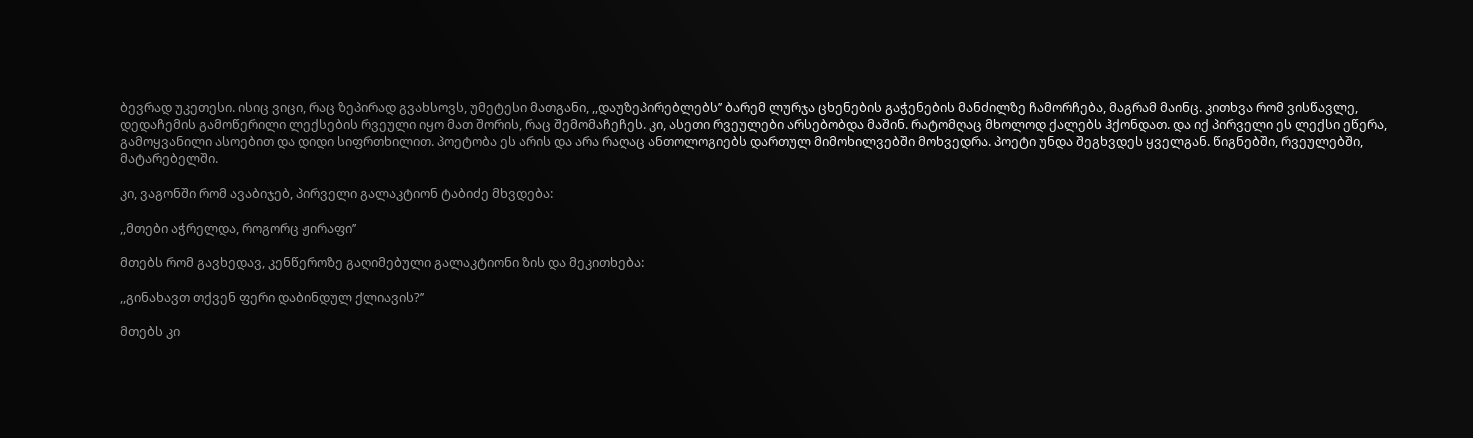ბევრად უკეთესი. ისიც ვიცი, რაც ზეპირად გვახსოვს, უმეტესი მათგანი, ,,დაუზეპირებლებს’’ ბარემ ლურჯა ცხენების გაჭენების მანძილზე ჩამორჩება, მაგრამ მაინც. კითხვა რომ ვისწავლე, დედაჩემის გამოწერილი ლექსების რვეული იყო მათ შორის, რაც შემომაჩეჩეს. კი, ასეთი რვეულები არსებობდა მაშინ. რატომღაც მხოლოდ ქალებს ჰქონდათ. და იქ პირველი ეს ლექსი ეწერა, გამოყვანილი ასოებით და დიდი სიფრთხილით. პოეტობა ეს არის და არა რაღაც ანთოლოგიებს დართულ მიმოხილვებში მოხვედრა. პოეტი უნდა შეგხვდეს ყველგან. წიგნებში, რვეულებში, მატარებელში.

კი, ვაგონში რომ ავაბიჯებ, პირველი გალაკტიონ ტაბიძე მხვდება:

,,მთები აჭრელდა, როგორც ჟირაფი’’

მთებს რომ გავხედავ, კენწეროზე გაღიმებული გალაკტიონი ზის და მეკითხება:

,,გინახავთ თქვენ ფერი დაბინდულ ქლიავის?’’

მთებს კი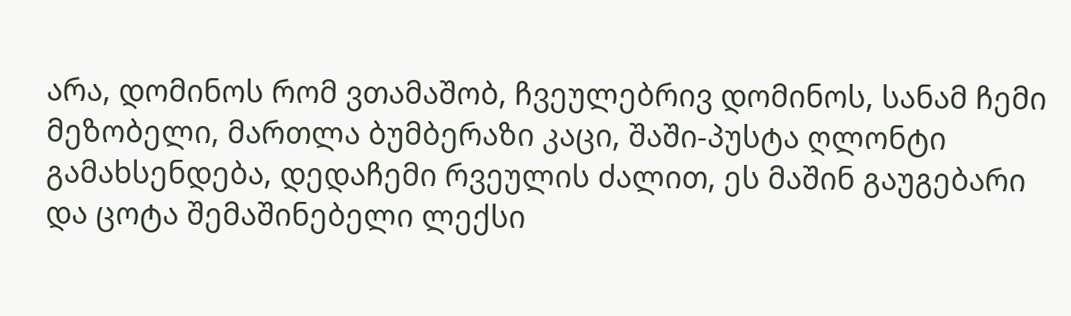არა, დომინოს რომ ვთამაშობ, ჩვეულებრივ დომინოს, სანამ ჩემი მეზობელი, მართლა ბუმბერაზი კაცი, შაში-პუსტა ღლონტი გამახსენდება, დედაჩემი რვეულის ძალით, ეს მაშინ გაუგებარი და ცოტა შემაშინებელი ლექსი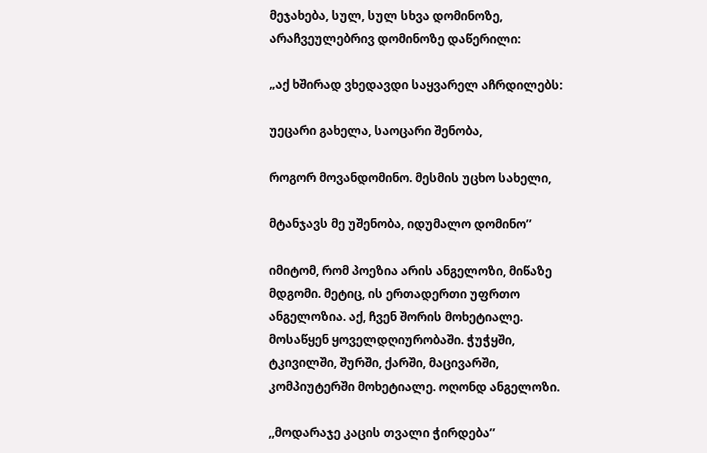მეჯახება, სულ, სულ სხვა დომინოზე, არაჩვეულებრივ დომინოზე დაწერილი:

„აქ ხშირად ვხედავდი საყვარელ აჩრდილებს:

უეცარი გახელა, საოცარი შენობა,

როგორ მოვანდომინო. მესმის უცხო სახელი,

მტანჯავს მე უშენობა, იდუმალო დომინო’’

იმიტომ, რომ პოეზია არის ანგელოზი, მიწაზე მდგომი. მეტიც, ის ერთადერთი უფრთო ანგელოზია. აქ, ჩვენ შორის მოხეტიალე. მოსაწყენ ყოველდღიურობაში. ჭუჭყში, ტკივილში, შურში, ქარში, მაცივარში, კომპიუტერში მოხეტიალე. ოღონდ ანგელოზი.

,,მოდარაჯე კაცის თვალი ჭირდება’’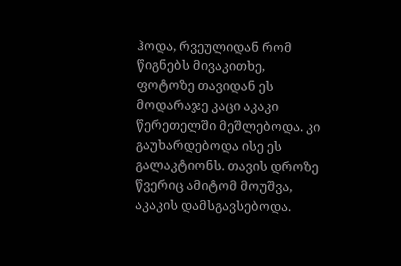ჰოდა, რვეულიდან რომ წიგნებს მივაკითხე, ფოტოზე თავიდან ეს მოდარაჯე კაცი აკაკი წერეთელში მეშლებოდა. კი გაუხარდებოდა ისე ეს გალაკტიონს. თავის დროზე წვერიც ამიტომ მოუშვა, აკაკის დამსგავსებოდა.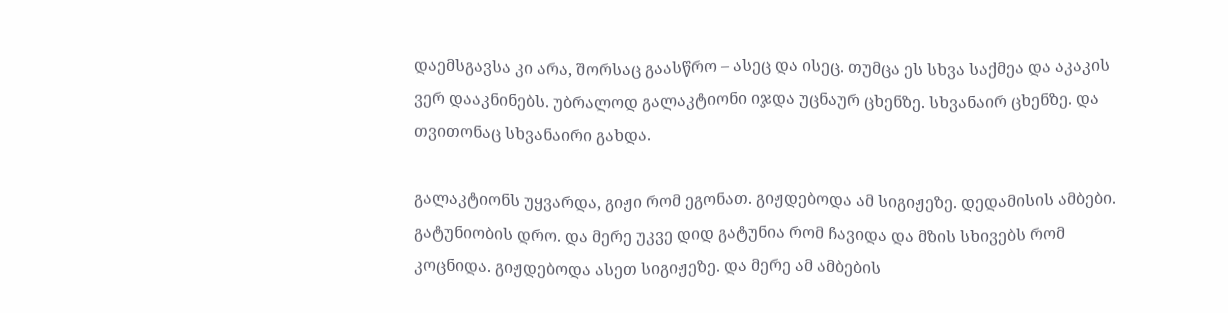დაემსგავსა კი არა, შორსაც გაასწრო – ასეც და ისეც. თუმცა ეს სხვა საქმეა და აკაკის ვერ დააკნინებს. უბრალოდ გალაკტიონი იჯდა უცნაურ ცხენზე. სხვანაირ ცხენზე. და თვითონაც სხვანაირი გახდა.

გალაკტიონს უყვარდა, გიჟი რომ ეგონათ. გიჟდებოდა ამ სიგიჟეზე. დედამისის ამბები. გატუნიობის დრო. და მერე უკვე დიდ გატუნია რომ ჩავიდა და მზის სხივებს რომ კოცნიდა. გიჟდებოდა ასეთ სიგიჟეზე. და მერე ამ ამბების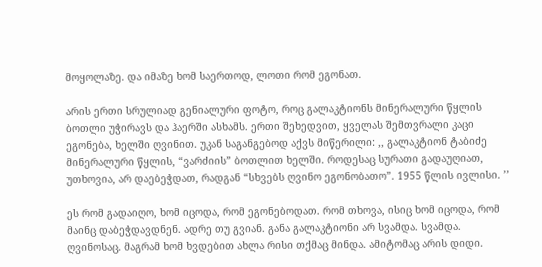მოყოლაზე. და იმაზე ხომ საერთოდ, ლოთი რომ ეგონათ.

არის ერთი სრულიად გენიალური ფოტო, როც გალაკტიონს მინერალური წყლის ბოთლი უჭირავს და ჰაერში ასხამს. ერთი შეხედვით, ყველას შემთვრალი კაცი ეგონება, ხელში ღვინით. უკან საგანგებოდ აქვს მიწერილი: ,, გალაკტიონ ტაბიძე მინერალური წყლის, “ვარძიის” ბოთლით ხელში. როდესაც სურათი გადაუღიათ, უთხოვია, არ დაებეჭდათ, რადგან “სხვებს ღვინო ეგონობათო”. 1955 წლის ივლისი. ’’

ეს რომ გადაიღო, ხომ იცოდა, რომ ეგონებოდათ. რომ თხოვა, ისიც ხომ იცოდა, რომ მაინც დაბეჭდავდნენ. ადრე თუ გვიან. განა გალაკტიონი არ სვამდა. სვამდა. ღვინოსაც. მაგრამ ხომ ხვდებით ახლა რისი თქმაც მინდა. ამიტომაც არის დიდი.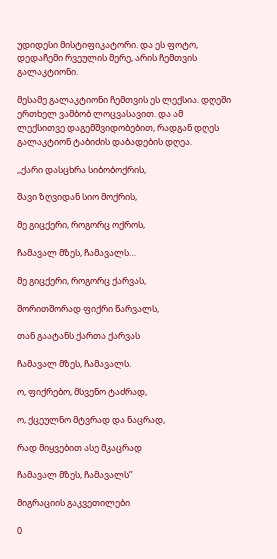უდიდესი მისტიფიკატორი. და ეს ფოტო, დედაჩემი რვეულის მერე, არის ჩემთვის გალაკტიონი.

მესამე გალაკტიონი ჩემთვის ეს ლექსია. დღეში ერთხელ ვამბობ ლოცვასავით. და ამ ლექსითვე დაგემშვიდობებით, რადგან დღეს გალაკტიონ ტაბიძის დაბადების დღეა.

,,ქარი დასცხრა სიბობოქრის,

შავი ზღვიდან სიო მოქრის,

მე გიცქერი, როგორც ოქროს,

ჩამავალ მზეს, ჩამავალს…

მე გიცქერი, როგორც ქარვას,

შორითშორად ფიქრი წარვალს,

თან გაატანს ქართა ქარვას

ჩამავალ მზეს, ჩამავალს.

ო, ფიქრებო, მსვენო ტაძრად,

ო, ქცეულნო მტვრად და ნაცრად,

რად მიყვებით ასე მკაცრად

ჩამავალ მზეს, ჩამავალს’’

მიგრაციის გაკვეთილები

0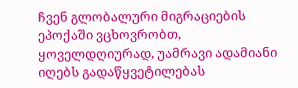ჩვენ გლობალური მიგრაციების ეპოქაში ვცხოვრობთ, ყოველდღიურად, უამრავი ადამიანი იღებს გადაწყვეტილებას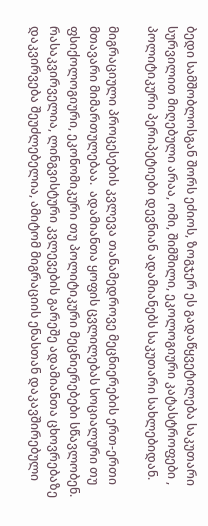ბედი სამშობლოსგან შორს ეძიოს, ზოგჯერ ეს გადაწყვეტილება საკუთარი სურვილით მიღებული არაა, ომი, შიმშილი, ეკოლოგიური კატასტროფები , პოლიტიკური პერიპეტიები დევნიან ადამიანებს საკუთარი სახლებიდან.

მიგრაციული პროცესების კვლევა თანამედროვე მეცნიერების ერთ-ერთი მთავარი მიმართულებაა.  ადამიანთა ყოფის ცვლილებას სოციალური თუ ფსიქოლოგიური, ეკონომიკური თუ პოლიტიკური მეცნიერებები სწავლობენ. რასაკვირველია, ლინგვისტური კვლევების გარეშე ადამიანთა ცხოვრებაზე დაკვირვება შეუძლებელია, ამიტომ მიგრაციის ენასთან დაკავშირებული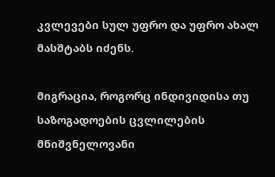კვლევები სულ უფრო და უფრო ახალ მასშტაბს იძენს.

მიგრაცია, როგორც ინდივიდისა თუ საზოგადოების ცვლილების მნიშვნელოვანი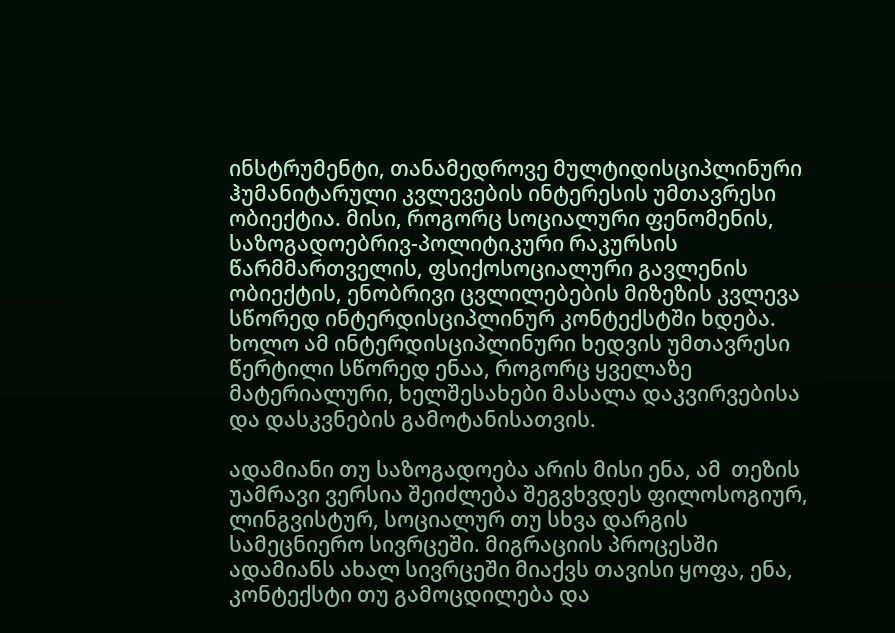ინსტრუმენტი, თანამედროვე მულტიდისციპლინური ჰუმანიტარული კვლევების ინტერესის უმთავრესი ობიექტია. მისი, როგორც სოციალური ფენომენის, საზოგადოებრივ-პოლიტიკური რაკურსის წარმმართველის, ფსიქოსოციალური გავლენის ობიექტის, ენობრივი ცვლილებების მიზეზის კვლევა სწორედ ინტერდისციპლინურ კონტექსტში ხდება. ხოლო ამ ინტერდისციპლინური ხედვის უმთავრესი წერტილი სწორედ ენაა, როგორც ყველაზე მატერიალური, ხელშესახები მასალა დაკვირვებისა და დასკვნების გამოტანისათვის.

ადამიანი თუ საზოგადოება არის მისი ენა, ამ  თეზის უამრავი ვერსია შეიძლება შეგვხვდეს ფილოსოგიურ, ლინგვისტურ, სოციალურ თუ სხვა დარგის სამეცნიერო სივრცეში. მიგრაციის პროცესში ადამიანს ახალ სივრცეში მიაქვს თავისი ყოფა, ენა, კონტექსტი თუ გამოცდილება და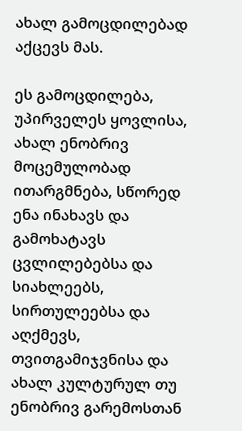ახალ გამოცდილებად აქცევს მას.

ეს გამოცდილება, უპირველეს ყოვლისა, ახალ ენობრივ მოცემულობად ითარგმნება, სწორედ ენა ინახავს და გამოხატავს ცვლილებებსა და სიახლეებს, სირთულეებსა და აღქმევს, თვითგამიჯვნისა და ახალ კულტურულ თუ ენობრივ გარემოსთან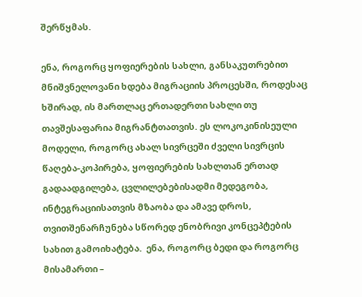შერწყმას.

ენა, როგორც ყოფიერების სახლი, განსაკუთრებით მნიშვნელოვანი ხდება მიგრაციის პროცესში, როდესაც ხშირად, ის მართლაც ერთადერთი სახლი თუ თავშესაფარია მიგრანტთათვის. ეს ლოკოკინისეული მოდელი, როგორც ახალ სივრცეში ძველი სივრცის წაღება-კოპირება, ყოფიერების სახლთან ერთად გადაადგილება, ცვლილებებისადმი მედეგობა, ინტეგრაციისათვის მზაობა და ამავე დროს, თვითშენარჩუნება სწორედ ენობრივი კონცეპტების სახით გამოიხატება.  ენა, როგორც ბედი და როგორც მისამართი –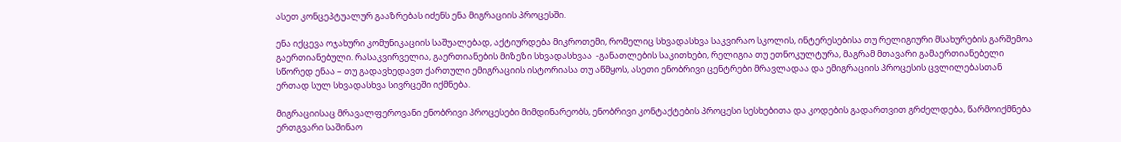ასეთ კონცეპტუალურ გააზრებას იძენს ენა მიგრაციის პროცესში.

ენა იქცევა ოჯახური კომუნიკაციის საშუალებად, აქტიურდება მიკროთემი, რომელიც სხვადასხვა საკვირაო სკოლის, ინტერესებისა თუ რელიგიური მსახურების გარშემოა გაერთიანებული. რასაკვირველია, გაერთიანების მიზეზი სხვადასხვაა  -განათლების საკითხები, რელიგია თუ ეთნოკულტურა, მაგრამ მთავარი გამაერთიანებელი სწორედ ენაა – თუ გადავხედავთ ქართული ემიგრაციის ისტორიასა თუ აწმყოს, ასეთი ენობრივი ცენტრები მრავლადაა და ემიგრაციის პროცესის ცვლილებასთან ერთად სულ სხვადასხვა სივრცეში იქმნება.

მიგრაციისაც მრავალფეროვანი ენობრივი პროცესები მიმდინარეობს, ენობრივი კონტაქტების პროცესი სესხებითა და კოდების გადართვით გრძელდება, წარმოიქმნება ერთგვარი საშინაო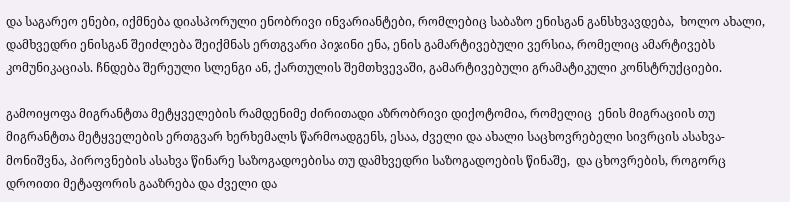და საგარეო ენები, იქმნება დიასპორული ენობრივი ინვარიანტები, რომლებიც საბაზო ენისგან განსხვავდება,  ხოლო ახალი, დამხვედრი ენისგან შეიძლება შეიქმნას ერთგვარი პიჯინი ენა, ენის გამარტივებული ვერსია, რომელიც ამარტივებს კომუნიკაციას. ჩნდება შერეული სლენგი ან, ქართულის შემთხვევაში, გამარტივებული გრამატიკული კონსტრუქციები.

გამოიყოფა მიგრანტთა მეტყველების რამდენიმე ძირითადი აზრობრივი დიქოტომია, რომელიც  ენის მიგრაციის თუ მიგრანტთა მეტყველების ერთგვარ ხერხემალს წარმოადგენს, ესაა, ძველი და ახალი საცხოვრებელი სივრცის ასახვა-მონიშვნა, პიროვნების ასახვა წინარე საზოგადოებისა თუ დამხვედრი საზოგადოების წინაშე,  და ცხოვრების, როგორც დროითი მეტაფორის გააზრება და ძველი და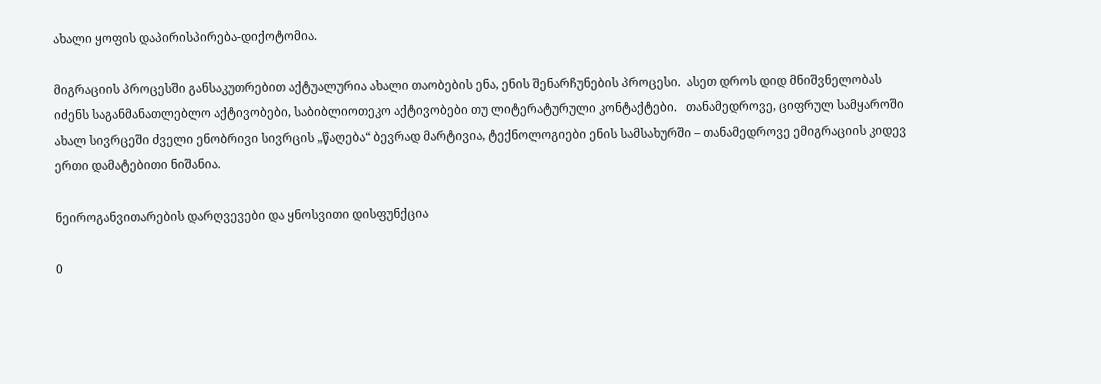ახალი ყოფის დაპირისპირება-დიქოტომია.

მიგრაციის პროცესში განსაკუთრებით აქტუალურია ახალი თაობების ენა, ენის შენარჩუნების პროცესი.  ასეთ დროს დიდ მნიშვნელობას იძენს საგანმანათლებლო აქტივობები, საბიბლიოთეკო აქტივობები თუ ლიტერატურული კონტაქტები.   თანამედროვე, ციფრულ სამყაროში ახალ სივრცეში ძველი ენობრივი სივრცის „წაღება“ ბევრად მარტივია, ტექნოლოგიები ენის სამსახურში – თანამედროვე ემიგრაციის კიდევ ერთი დამატებითი ნიშანია.

ნეიროგანვითარების დარღვევები და ყნოსვითი დისფუნქცია

0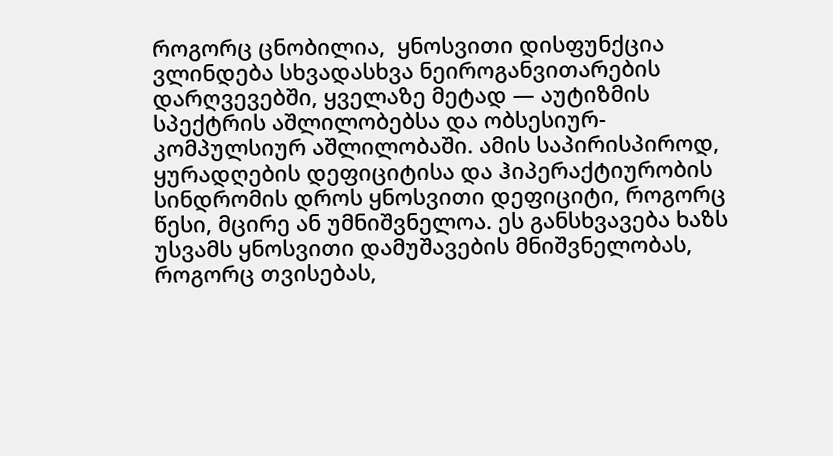როგორც ცნობილია,  ყნოსვითი დისფუნქცია ვლინდება სხვადასხვა ნეიროგანვითარების დარღვევებში, ყველაზე მეტად — აუტიზმის სპექტრის აშლილობებსა და ობსესიურ-კომპულსიურ აშლილობაში. ამის საპირისპიროდ, ყურადღების დეფიციტისა და ჰიპერაქტიურობის სინდრომის დროს ყნოსვითი დეფიციტი, როგორც წესი, მცირე ან უმნიშვნელოა. ეს განსხვავება ხაზს უსვამს ყნოსვითი დამუშავების მნიშვნელობას, როგორც თვისებას,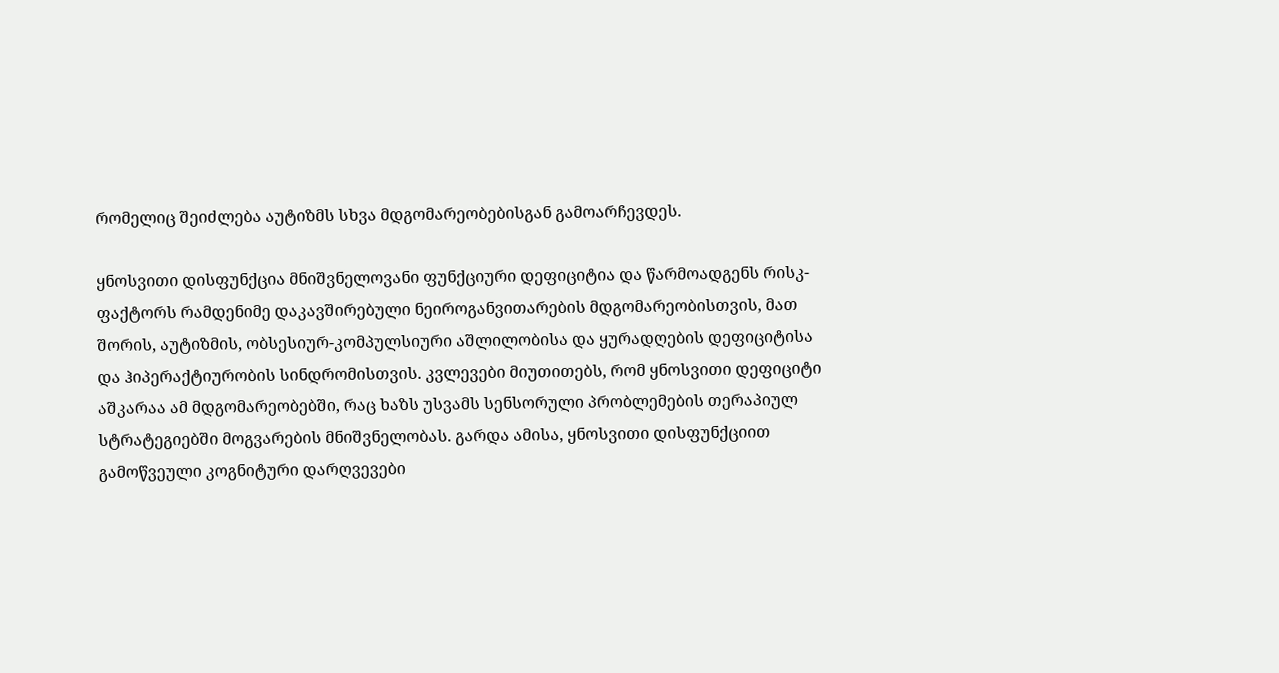რომელიც შეიძლება აუტიზმს სხვა მდგომარეობებისგან გამოარჩევდეს.

ყნოსვითი დისფუნქცია მნიშვნელოვანი ფუნქციური დეფიციტია და წარმოადგენს რისკ-ფაქტორს რამდენიმე დაკავშირებული ნეიროგანვითარების მდგომარეობისთვის, მათ შორის, აუტიზმის, ობსესიურ-კომპულსიური აშლილობისა და ყურადღების დეფიციტისა და ჰიპერაქტიურობის სინდრომისთვის. კვლევები მიუთითებს, რომ ყნოსვითი დეფიციტი აშკარაა ამ მდგომარეობებში, რაც ხაზს უსვამს სენსორული პრობლემების თერაპიულ სტრატეგიებში მოგვარების მნიშვნელობას. გარდა ამისა, ყნოსვითი დისფუნქციით გამოწვეული კოგნიტური დარღვევები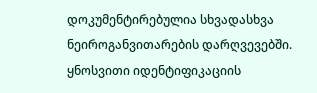დოკუმენტირებულია სხვადასხვა ნეიროგანვითარების დარღვევებში. ყნოსვითი იდენტიფიკაციის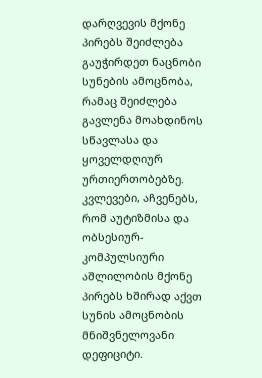დარღვევის მქონე პირებს შეიძლება გაუჭირდეთ ნაცნობი სუნების ამოცნობა, რამაც შეიძლება გავლენა მოახდინოს სწავლასა და ყოველდღიურ ურთიერთობებზე. კვლევები, აჩვენებს, რომ აუტიზმისა და ობსესიურ-კომპულსიური აშლილობის მქონე პირებს ხშირად აქვთ სუნის ამოცნობის მნიშვნელოვანი დეფიციტი.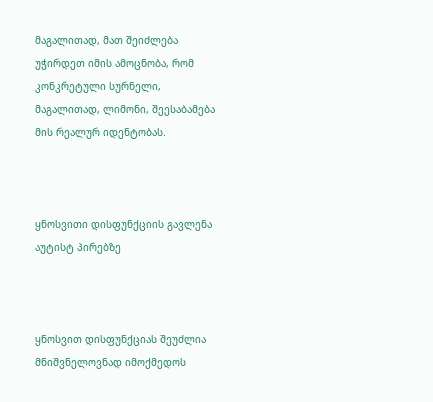მაგალითად, მათ შეიძლება უჭირდეთ იმის ამოცნობა, რომ კონკრეტული სურნელი, მაგალითად, ლიმონი, შეესაბამება მის რეალურ იდენტობას.



ყნოსვითი დისფუნქციის გავლენა აუტისტ პირებზე



ყნოსვით დისფუნქციას შეუძლია მნიშვნელოვნად იმოქმედოს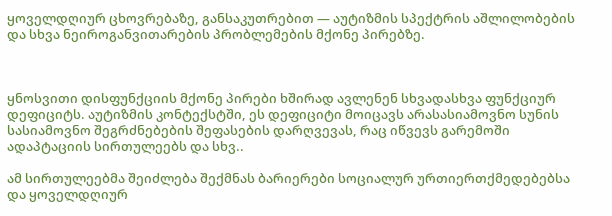ყოველდღიურ ცხოვრებაზე, განსაკუთრებით — აუტიზმის სპექტრის აშლილობების და სხვა ნეიროგანვითარების პრობლემების მქონე პირებზე.



ყნოსვითი დისფუნქციის მქონე პირები ხშირად ავლენენ სხვადასხვა ფუნქციურ დეფიციტს. აუტიზმის კონტექსტში, ეს დეფიციტი მოიცავს არასასიამოვნო სუნის სასიამოვნო შეგრძნებების შეფასების დარღვევას, რაც იწვევს გარემოში ადაპტაციის სირთულეებს და სხვ..

ამ სირთულეებმა შეიძლება შექმნას ბარიერები სოციალურ ურთიერთქმედებებსა და ყოველდღიურ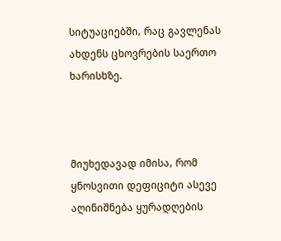სიტუაციებში, რაც გავლენას ახდენს ცხოვრების საერთო ხარისხზე.



მიუხედავად იმისა, რომ ყნოსვითი დეფიციტი ასევე აღინიშნება ყურადღების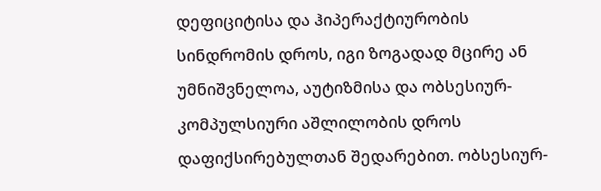დეფიციტისა და ჰიპერაქტიურობის სინდრომის დროს, იგი ზოგადად მცირე ან უმნიშვნელოა, აუტიზმისა და ობსესიურ-კომპულსიური აშლილობის დროს დაფიქსირებულთან შედარებით. ობსესიურ-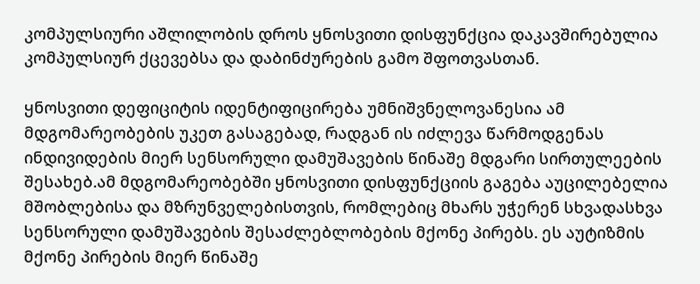კომპულსიური აშლილობის დროს ყნოსვითი დისფუნქცია დაკავშირებულია კომპულსიურ ქცევებსა და დაბინძურების გამო შფოთვასთან.

ყნოსვითი დეფიციტის იდენტიფიცირება უმნიშვნელოვანესია ამ მდგომარეობების უკეთ გასაგებად, რადგან ის იძლევა წარმოდგენას ინდივიდების მიერ სენსორული დამუშავების წინაშე მდგარი სირთულეების შესახებ.ამ მდგომარეობებში ყნოსვითი დისფუნქციის გაგება აუცილებელია მშობლებისა და მზრუნველებისთვის, რომლებიც მხარს უჭერენ სხვადასხვა სენსორული დამუშავების შესაძლებლობების მქონე პირებს. ეს აუტიზმის მქონე პირების მიერ წინაშე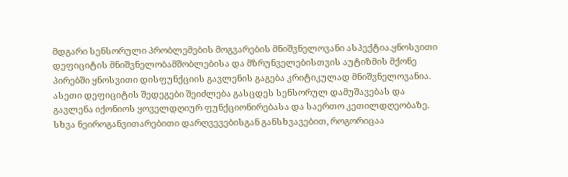მდგარი სენსორული პრობლემების მოგვარების მნიშვნელოვანი ასპექტია.ყნოსვითი დეფიციტის მნიშვნელობამშობლებისა და მზრუნველებისთვის აუტიზმის მქონე პირებში ყნოსვითი დისფუნქციის გავლენის გაგება კრიტიკულად მნიშვნელოვანია. ასეთი დეფიციტის შედეგები შეიძლება გასცდეს სენსორულ დამუშავებას და გავლენა იქონიოს ყოველდღიურ ფუნქციონირებასა და საერთო კეთილდღეობაზე. სხვა ნეიროგანვითარებითი დარღვევებისგან განსხვავებით, როგორიცაა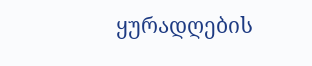ყურადღების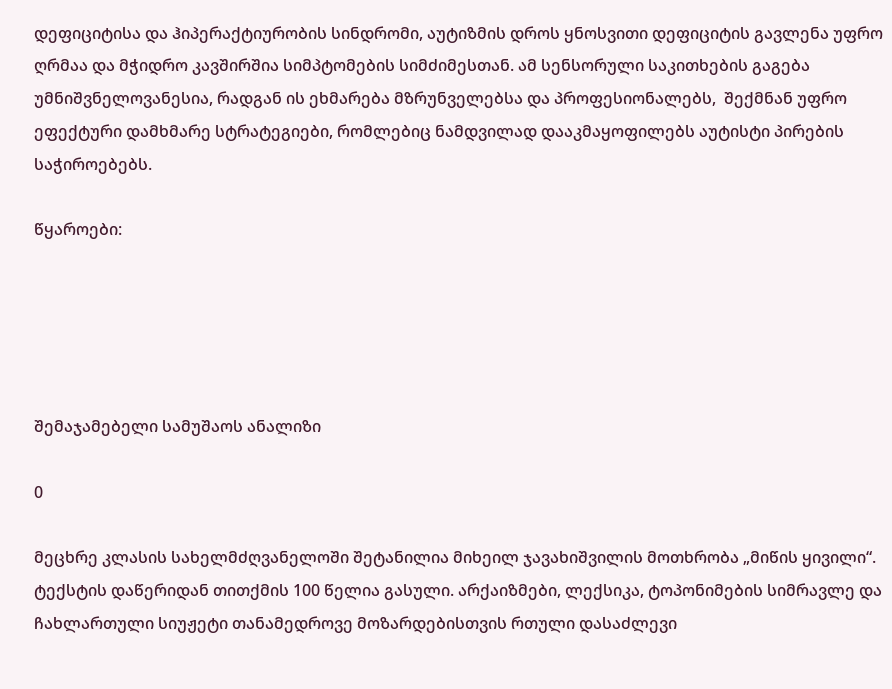დეფიციტისა და ჰიპერაქტიურობის სინდრომი, აუტიზმის დროს ყნოსვითი დეფიციტის გავლენა უფრო ღრმაა და მჭიდრო კავშირშია სიმპტომების სიმძიმესთან. ამ სენსორული საკითხების გაგება უმნიშვნელოვანესია, რადგან ის ეხმარება მზრუნველებსა და პროფესიონალებს,  შექმნან უფრო ეფექტური დამხმარე სტრატეგიები, რომლებიც ნამდვილად დააკმაყოფილებს აუტისტი პირების საჭიროებებს.

წყაროები:





შემაჯამებელი სამუშაოს ანალიზი

0

მეცხრე კლასის სახელმძღვანელოში შეტანილია მიხეილ ჯავახიშვილის მოთხრობა „მიწის ყივილი“. ტექსტის დაწერიდან თითქმის 100 წელია გასული. არქაიზმები, ლექსიკა, ტოპონიმების სიმრავლე და ჩახლართული სიუჟეტი თანამედროვე მოზარდებისთვის რთული დასაძლევი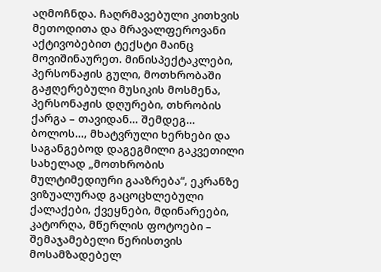აღმოჩნდა. ჩაღრმავებული კითხვის მეთოდითა და მრავალფეროვანი აქტივობებით ტექსტი მაინც მოვიშინაურეთ. მინისპექტაკლები, პერსონაჟის გული, მოთხრობაში გაჟღერებული მუსიკის მოსმენა, პერსონაჟის დღურები, თხრობის ქარგა – თავიდან… შემდეგ… ბოლოს…, მხატვრული ხერხები და საგანგებოდ დაგეგმილი გაკვეთილი სახელად „მოთხრობის მულტიმედიური გააზრება“, ეკრანზე ვიზუალურად გაცოცხლებული ქალაქები, ქვეყნები, მდინარეები, კატორღა, მწერლის ფოტოები – შემაჯამებელი წერისთვის მოსამზადებელ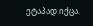ეტაპად იქცა.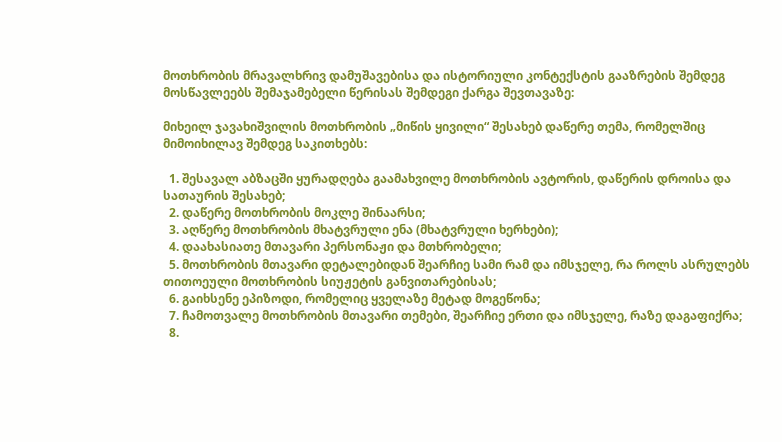მოთხრობის მრავალხრივ დამუშავებისა და ისტორიული კონტექსტის გააზრების შემდეგ მოსწავლეებს შემაჯამებელი წერისას შემდეგი ქარგა შევთავაზე:

მიხეილ ჯავახიშვილის მოთხრობის „მიწის ყივილი“ შესახებ დაწერე თემა, რომელშიც მიმოიხილავ შემდეგ საკითხებს:

  1. შესავალ აბზაცში ყურადღება გაამახვილე მოთხრობის ავტორის, დაწერის დროისა და სათაურის შესახებ;
  2. დაწერე მოთხრობის მოკლე შინაარსი;
  3. აღწერე მოთხრობის მხატვრული ენა (მხატვრული ხერხები);
  4. დაახასიათე მთავარი პერსონაჟი და მთხრობელი;
  5. მოთხრობის მთავარი დეტალებიდან შეარჩიე სამი რამ და იმსჯელე, რა როლს ასრულებს თითოეული მოთხრობის სიუჟეტის განვითარებისას;
  6. გაიხსენე ეპიზოდი, რომელიც ყველაზე მეტად მოგეწონა;
  7. ჩამოთვალე მოთხრობის მთავარი თემები, შეარჩიე ერთი და იმსჯელე, რაზე დაგაფიქრა;
  8.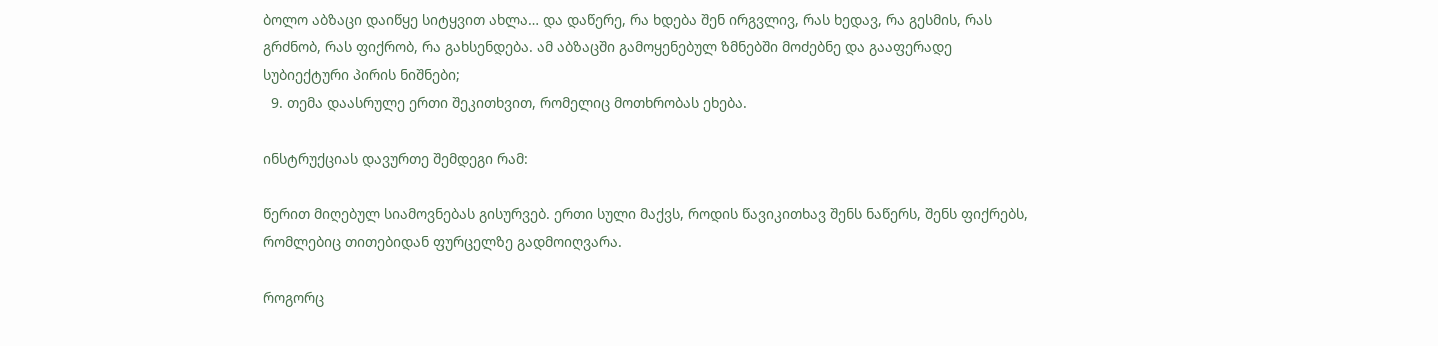ბოლო აბზაცი დაიწყე სიტყვით ახლა… და დაწერე, რა ხდება შენ ირგვლივ, რას ხედავ, რა გესმის, რას გრძნობ, რას ფიქრობ, რა გახსენდება. ამ აბზაცში გამოყენებულ ზმნებში მოძებნე და გააფერადე სუბიექტური პირის ნიშნები;
  9. თემა დაასრულე ერთი შეკითხვით, რომელიც მოთხრობას ეხება.

ინსტრუქციას დავურთე შემდეგი რამ:

წერით მიღებულ სიამოვნებას გისურვებ. ერთი სული მაქვს, როდის წავიკითხავ შენს ნაწერს, შენს ფიქრებს, რომლებიც თითებიდან ფურცელზე გადმოიღვარა.

როგორც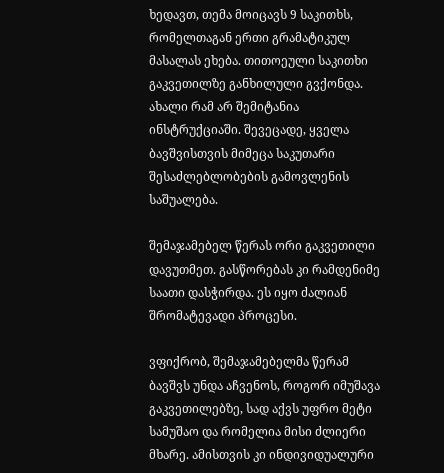ხედავთ, თემა მოიცავს 9 საკითხს, რომელთაგან ერთი გრამატიკულ მასალას ეხება. თითოეული საკითხი გაკვეთილზე განხილული გვქონდა. ახალი რამ არ შემიტანია ინსტრუქციაში. შევეცადე, ყველა ბავშვისთვის მიმეცა საკუთარი შესაძლებლობების გამოვლენის საშუალება.

შემაჯამებელ წერას ორი გაკვეთილი დავუთმეთ. გასწორებას კი რამდენიმე საათი დასჭირდა. ეს იყო ძალიან შრომატევადი პროცესი.

ვფიქრობ, შემაჯამებელმა წერამ ბავშვს უნდა აჩვენოს, როგორ იმუშავა გაკვეთილებზე, სად აქვს უფრო მეტი სამუშაო და რომელია მისი ძლიერი მხარე. ამისთვის კი ინდივიდუალური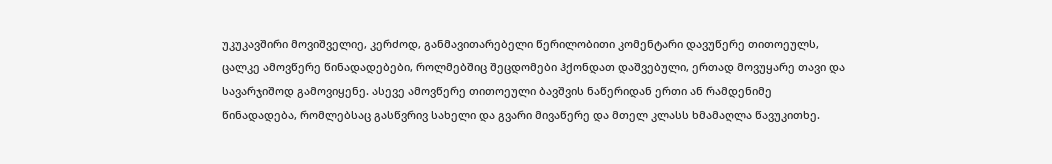უკუკავშირი მოვიშველიე, კერძოდ, განმავითარებელი წერილობითი კომენტარი დავუწერე თითოეულს, ცალკე ამოვწერე წინადადებები, როლმებშიც შეცდომები ჰქონდათ დაშვებული, ერთად მოვუყარე თავი და  სავარჯიშოდ გამოვიყენე. ასევე ამოვწერე თითოეული ბავშვის ნაწერიდან ერთი ან რამდენიმე წინადადება, რომლებსაც გასწვრივ სახელი და გვარი მივაწერე და მთელ კლასს ხმამაღლა წავუკითხე.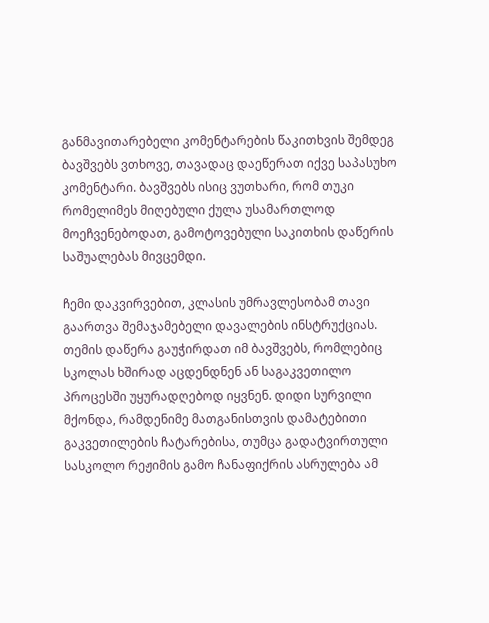განმავითარებელი კომენტარების წაკითხვის შემდეგ ბავშვებს ვთხოვე, თავადაც დაეწერათ იქვე საპასუხო კომენტარი. ბავშვებს ისიც ვუთხარი, რომ თუკი რომელიმეს მიღებული ქულა უსამართლოდ მოეჩვენებოდათ, გამოტოვებული საკითხის დაწერის საშუალებას მივცემდი.

ჩემი დაკვირვებით, კლასის უმრავლესობამ თავი გაართვა შემაჯამებელი დავალების ინსტრუქციას.  თემის დაწერა გაუჭირდათ იმ ბავშვებს, რომლებიც სკოლას ხშირად აცდენდნენ ან საგაკვეთილო პროცესში უყურადღებოდ იყვნენ. დიდი სურვილი მქონდა, რამდენიმე მათგანისთვის დამატებითი გაკვეთილების ჩატარებისა, თუმცა გადატვირთული სასკოლო რეჟიმის გამო ჩანაფიქრის ასრულება ამ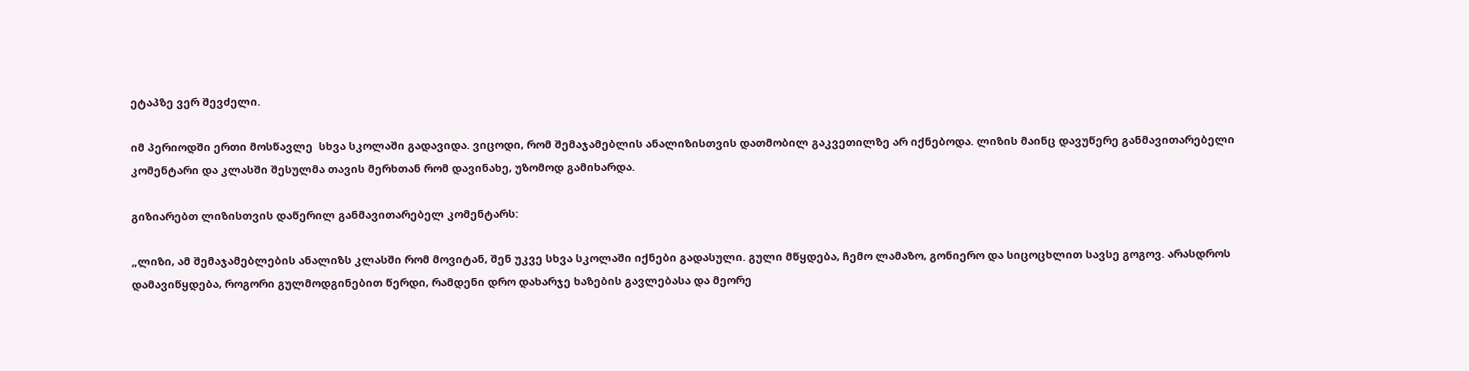ეტაპზე ვერ შევძელი.

იმ პერიოდში ერთი მოსწავლე  სხვა სკოლაში გადავიდა. ვიცოდი, რომ შემაჯამებლის ანალიზისთვის დათმობილ გაკვეთილზე არ იქნებოდა. ლიზის მაინც დავუწერე განმავითარებელი კომენტარი და კლასში შესულმა თავის მერხთან რომ დავინახე, უზომოდ გამიხარდა.

გიზიარებთ ლიზისთვის დაწერილ განმავითარებელ კომენტარს:

„ლიზი, ამ შემაჯამებლების ანალიზს კლასში რომ მოვიტან, შენ უკვე სხვა სკოლაში იქნები გადასული. გული მწყდება, ჩემო ლამაზო, გონიერო და სიცოცხლით სავსე გოგოვ. არასდროს დამავიწყდება, როგორი გულმოდგინებით წერდი, რამდენი დრო დახარჯე ხაზების გავლებასა და მეორე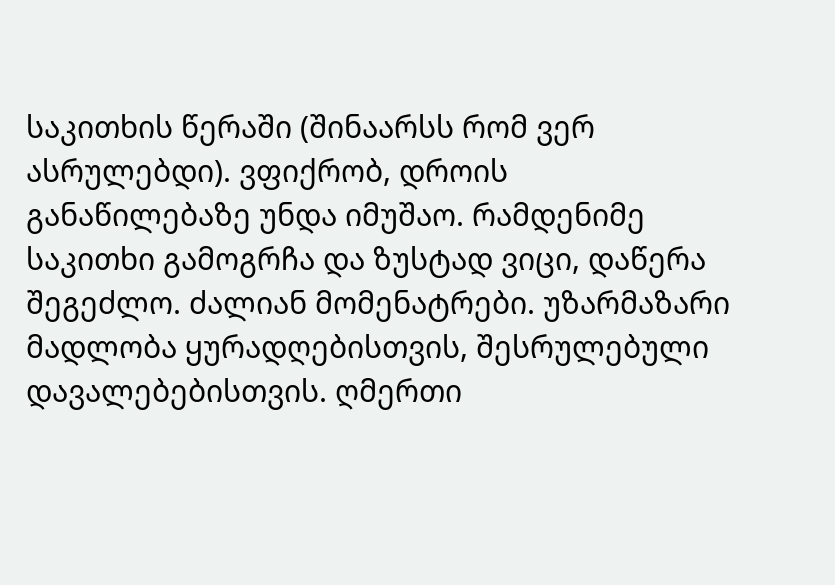საკითხის წერაში (შინაარსს რომ ვერ ასრულებდი). ვფიქრობ, დროის განაწილებაზე უნდა იმუშაო. რამდენიმე საკითხი გამოგრჩა და ზუსტად ვიცი, დაწერა შეგეძლო. ძალიან მომენატრები. უზარმაზარი მადლობა ყურადღებისთვის, შესრულებული დავალებებისთვის. ღმერთი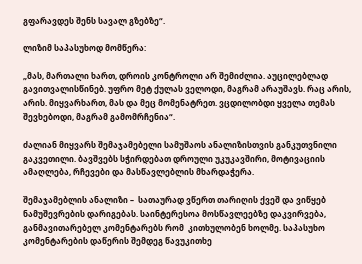გფარავდეს შენს სავალ გზებზე“.

ლიზიმ საპასუხოდ მომწერა:

„მას, მართალი ხართ, დროის კონტროლი არ შემიძლია. აუცილებლად გავითვალისწინებ. უფრო მეტ ქულას ველოდი, მაგრამ არაუშავს. რაც არის, არის. მიყვარხართ, მას და მეც მომენატრეთ. ვცდილობდი ყველა თემას შევხებოდი, მაგრამ გამომრჩენია“.

ძალიან მიყვარს შემაჯამებელი სამუშაოს ანალიზისთვის განკუთვნილი გაკვეთილი. ბავშვებს სჭირდებათ დროული უკუკავშირი, მოტივაციის ამაღლება, რჩევები და მასწავლებლის მხარდაჭერა.

შემაჯამებლის ანალიზი –  სათაურად ვწერთ თარიღის ქვეშ და ვიწყებ ნამუშევრების დარიგებას. საინტერესოა მოსწავლეებზე დაკვირვება, განმავითარებელ კომენტარებს რომ  კითხულობენ ხოლმე. საპასუხო კომენტარების დაწერის შემდეგ წავუკითხე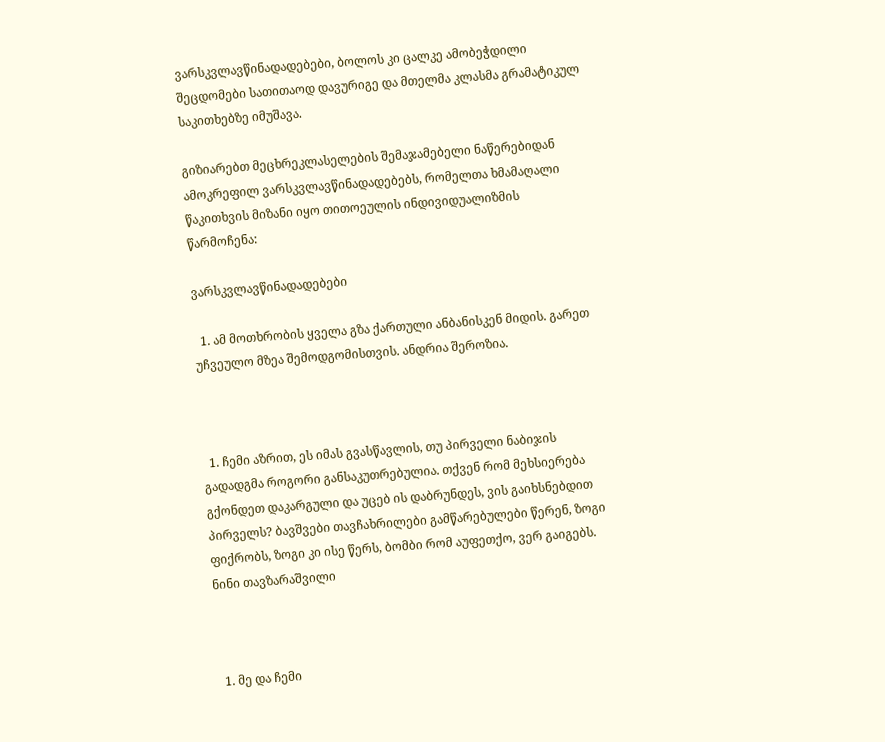ვარსკვლავწინადადებები, ბოლოს კი ცალკე ამობეჭდილი შეცდომები სათითაოდ დავურიგე და მთელმა კლასმა გრამატიკულ საკითხებზე იმუშავა.

გიზიარებთ მეცხრეკლასელების შემაჯამებელი ნაწერებიდან ამოკრეფილ ვარსკვლავწინადადებებს, რომელთა ხმამაღალი წაკითხვის მიზანი იყო თითოეულის ინდივიდუალიზმის წარმოჩენა:

ვარსკვლავწინადადებები

  1. ამ მოთხრობის ყველა გზა ქართული ანბანისკენ მიდის. გარეთ უჩვეულო მზეა შემოდგომისთვის. ანდრია შეროზია.



  1. ჩემი აზრით, ეს იმას გვასწავლის, თუ პირველი ნაბიჯის გადადგმა როგორი განსაკუთრებულია. თქვენ რომ მეხსიერება გქონდეთ დაკარგული და უცებ ის დაბრუნდეს, ვის გაიხსნებდით პირველს? ბავშვები თავჩახრილები გამწარებულები წერენ, ზოგი ფიქრობს, ზოგი კი ისე წერს, ბომბი რომ აუფეთქო, ვერ გაიგებს. ნინი თავზარაშვილი



  1. მე და ჩემი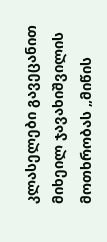კლასელები გავეცანით მიხეილ ჯავახიშვილის მოთხრობას „მიწის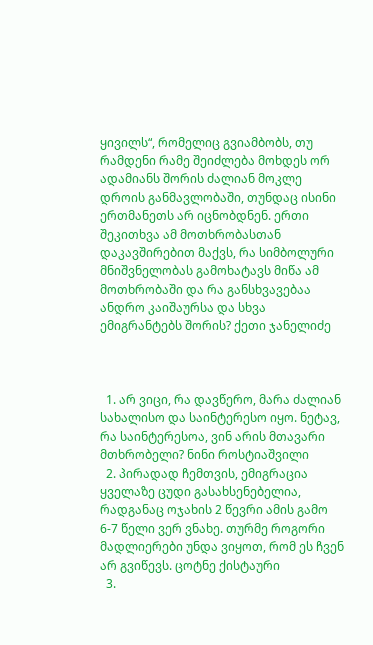ყივილს“, რომელიც გვიამბობს, თუ რამდენი რამე შეიძლება მოხდეს ორ ადამიანს შორის ძალიან მოკლე დროის განმავლობაში, თუნდაც ისინი ერთმანეთს არ იცნობდნენ. ერთი შეკითხვა ამ მოთხრობასთან დაკავშირებით მაქვს, რა სიმბოლური მნიშვნელობას გამოხატავს მიწა ამ მოთხრობაში და რა განსხვავებაა ანდრო კაიშაურსა და სხვა ემიგრანტებს შორის? ქეთი ჯანელიძე



  1. არ ვიცი, რა დავწერო, მარა ძალიან სახალისო და საინტერესო იყო. ნეტავ, რა საინტერესოა, ვინ არის მთავარი მთხრობელი? ნინი როსტიაშვილი
  2. პირადად ჩემთვის, ემიგრაცია ყველაზე ცუდი გასახსენებელია, რადგანაც ოჯახის 2 წევრი ამის გამო 6-7 წელი ვერ ვნახე. თურმე როგორი მადლიერები უნდა ვიყოთ, რომ ეს ჩვენ არ გვიწევს. ცოტნე ქისტაური
  3.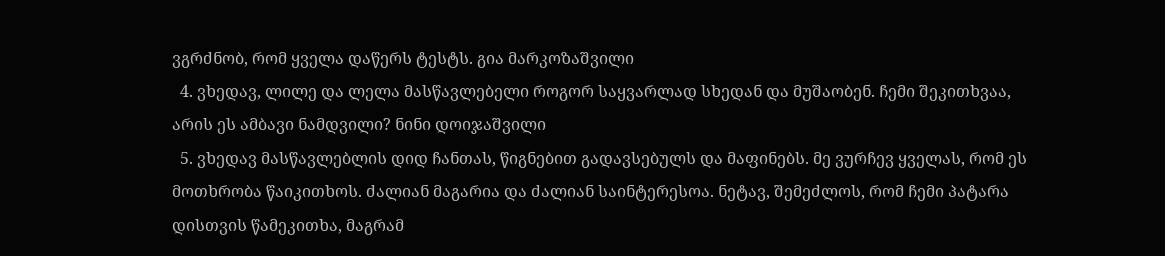ვგრძნობ, რომ ყველა დაწერს ტესტს. გია მარკოზაშვილი
  4. ვხედავ, ლილე და ლელა მასწავლებელი როგორ საყვარლად სხედან და მუშაობენ. ჩემი შეკითხვაა, არის ეს ამბავი ნამდვილი? ნინი დოიჯაშვილი
  5. ვხედავ მასწავლებლის დიდ ჩანთას, წიგნებით გადავსებულს და მაფინებს. მე ვურჩევ ყველას, რომ ეს მოთხრობა წაიკითხოს. ძალიან მაგარია და ძალიან საინტერესოა. ნეტავ, შემეძლოს, რომ ჩემი პატარა დისთვის წამეკითხა, მაგრამ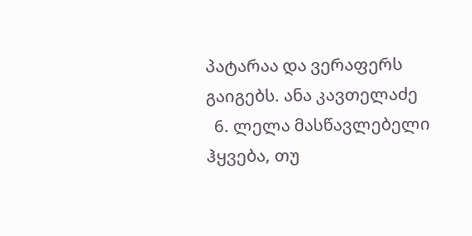პატარაა და ვერაფერს გაიგებს. ანა კავთელაძე
  6. ლელა მასწავლებელი ჰყვება, თუ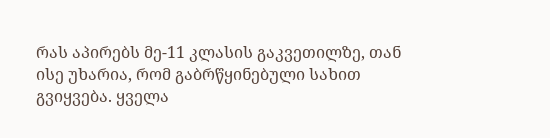რას აპირებს მე-11 კლასის გაკვეთილზე, თან ისე უხარია, რომ გაბრწყინებული სახით გვიყვება. ყველა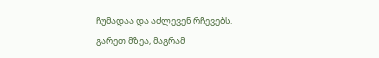ჩუმადაა და აძლევენ რჩევებს. გარეთ მზეა, მაგრამ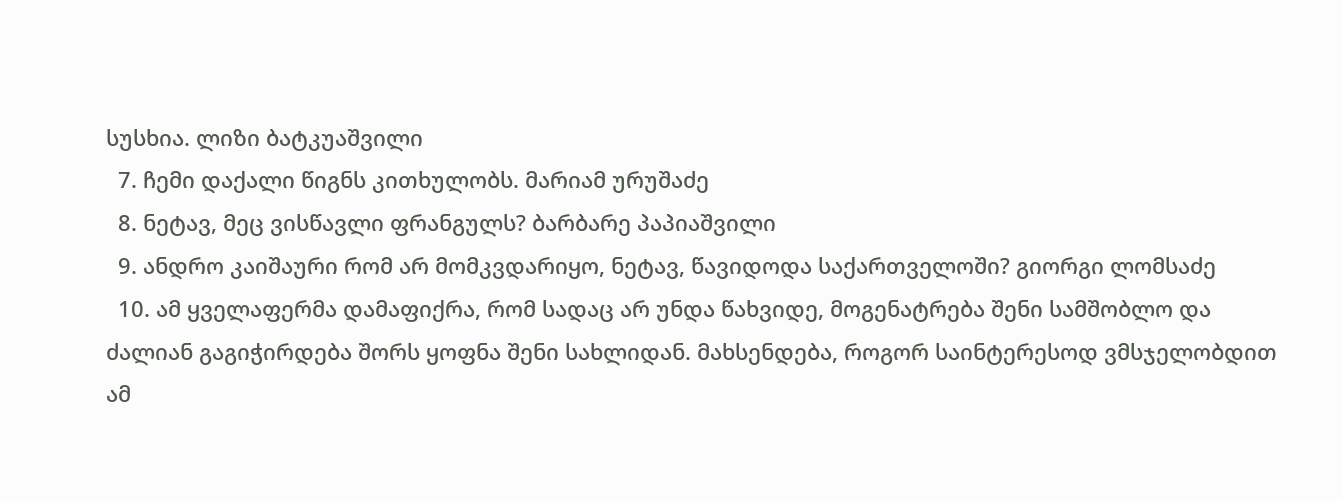სუსხია. ლიზი ბატკუაშვილი
  7. ჩემი დაქალი წიგნს კითხულობს. მარიამ ურუშაძე
  8. ნეტავ, მეც ვისწავლი ფრანგულს? ბარბარე პაპიაშვილი
  9. ანდრო კაიშაური რომ არ მომკვდარიყო, ნეტავ, წავიდოდა საქართველოში? გიორგი ლომსაძე
  10. ამ ყველაფერმა დამაფიქრა, რომ სადაც არ უნდა წახვიდე, მოგენატრება შენი სამშობლო და ძალიან გაგიჭირდება შორს ყოფნა შენი სახლიდან. მახსენდება, როგორ საინტერესოდ ვმსჯელობდით ამ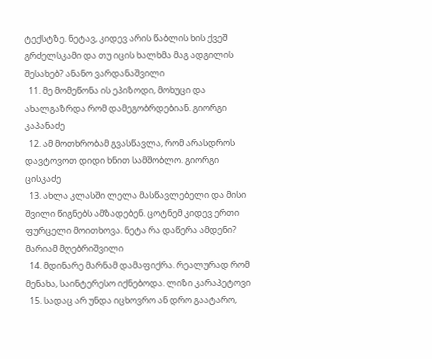ტექსტზე. ნეტავ, კიდევ არის წაბლის ხის ქვეშ გრძელსკამი და თუ იცის ხალხმა მაგ ადგილის შესახებ? ანანო ვარდანაშვილი
  11. მე მომეწონა ის ეპიზოდი, მოხუცი და ახალგაზრდა რომ დამეგობრდებიან. გიორგი კაპანაძე
  12. ამ მოთხრობამ გვასწავლა, რომ არასდროს დავტოვოთ დიდი ხნით სამშობლო. გიორგი ცისკაძე
  13. ახლა კლასში ლელა მასწავლებელი და მისი შვილი წიგნებს ამზადებენ. ცოტნემ კიდევ ერთი ფურცელი მოითხოვა. ნეტა რა დაწერა ამდენი? მარიამ მღებრიშვილი
  14. მდინარე მარნამ დამაფიქრა. რეალურად რომ მენახა, საინტერესო იქნებოდა. ლიზი კარაპეტოვი
  15. სადაც არ უნდა იცხოვრო ან დრო გაატარო,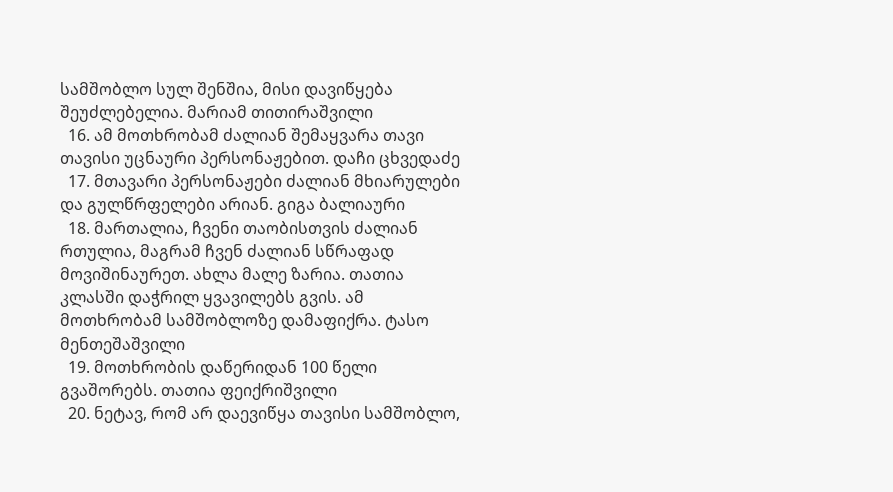სამშობლო სულ შენშია, მისი დავიწყება შეუძლებელია. მარიამ თითირაშვილი
  16. ამ მოთხრობამ ძალიან შემაყვარა თავი თავისი უცნაური პერსონაჟებით. დაჩი ცხვედაძე
  17. მთავარი პერსონაჟები ძალიან მხიარულები და გულწრფელები არიან. გიგა ბალიაური
  18. მართალია, ჩვენი თაობისთვის ძალიან რთულია, მაგრამ ჩვენ ძალიან სწრაფად მოვიშინაურეთ. ახლა მალე ზარია. თათია კლასში დაჭრილ ყვავილებს გვის. ამ მოთხრობამ სამშობლოზე დამაფიქრა. ტასო მენთეშაშვილი
  19. მოთხრობის დაწერიდან 100 წელი გვაშორებს. თათია ფეიქრიშვილი
  20. ნეტავ, რომ არ დაევიწყა თავისი სამშობლო,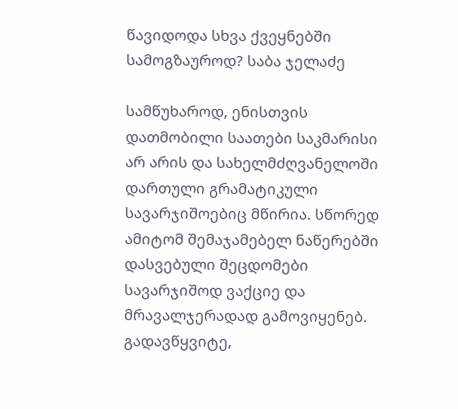წავიდოდა სხვა ქვეყნებში სამოგზაუროდ? საბა ჯელაძე

სამწუხაროდ, ენისთვის დათმობილი საათები საკმარისი არ არის და სახელმძღვანელოში დართული გრამატიკული სავარჯიშოებიც მწირია. სწორედ ამიტომ შემაჯამებელ ნაწერებში დასვებული შეცდომები სავარჯიშოდ ვაქციე და მრავალჯერადად გამოვიყენებ. გადავწყვიტე,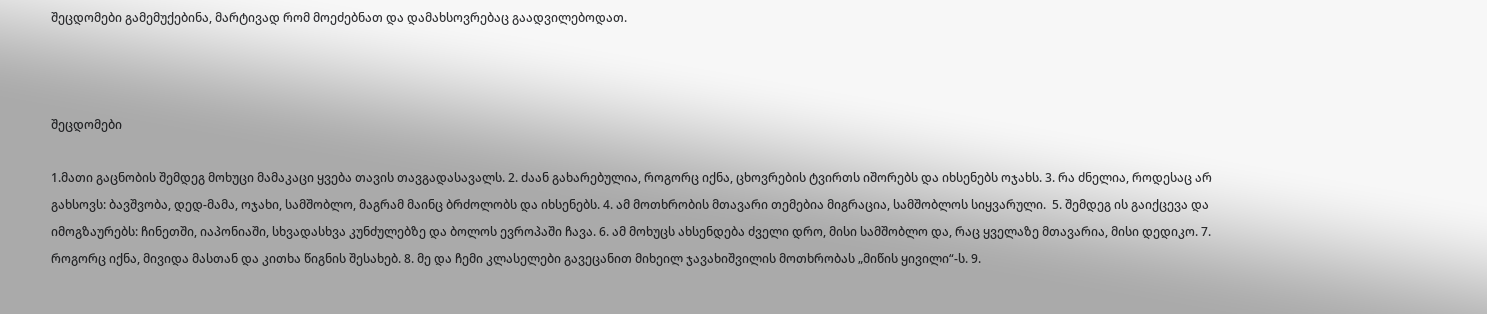შეცდომები გამემუქებინა, მარტივად რომ მოეძებნათ და დამახსოვრებაც გაადვილებოდათ.



შეცდომები

1.მათი გაცნობის შემდეგ მოხუცი მამაკაცი ყვება თავის თავგადასავალს. 2. ძაან გახარებულია, როგორც იქნა, ცხოვრების ტვირთს იშორებს და იხსენებს ოჯახს. 3. რა ძნელია, როდესაც არ გახსოვს: ბავშვობა, დედ-მამა, ოჯახი, სამშობლო, მაგრამ მაინც ბრძოლობს და იხსენებს. 4. ამ მოთხრობის მთავარი თემებია მიგრაცია, სამშობლოს სიყვარული.  5. შემდეგ ის გაიქცევა და იმოგზაურებს: ჩინეთში, იაპონიაში, სხვადასხვა კუნძულებზე და ბოლოს ევროპაში ჩავა. 6. ამ მოხუცს ახსენდება ძველი დრო, მისი სამშობლო და, რაც ყველაზე მთავარია, მისი დედიკო. 7. როგორც იქნა, მივიდა მასთან და კითხა წიგნის შესახებ. 8. მე და ჩემი კლასელები გავეცანით მიხეილ ჯავახიშვილის მოთხრობას „მიწის ყივილი“-ს. 9.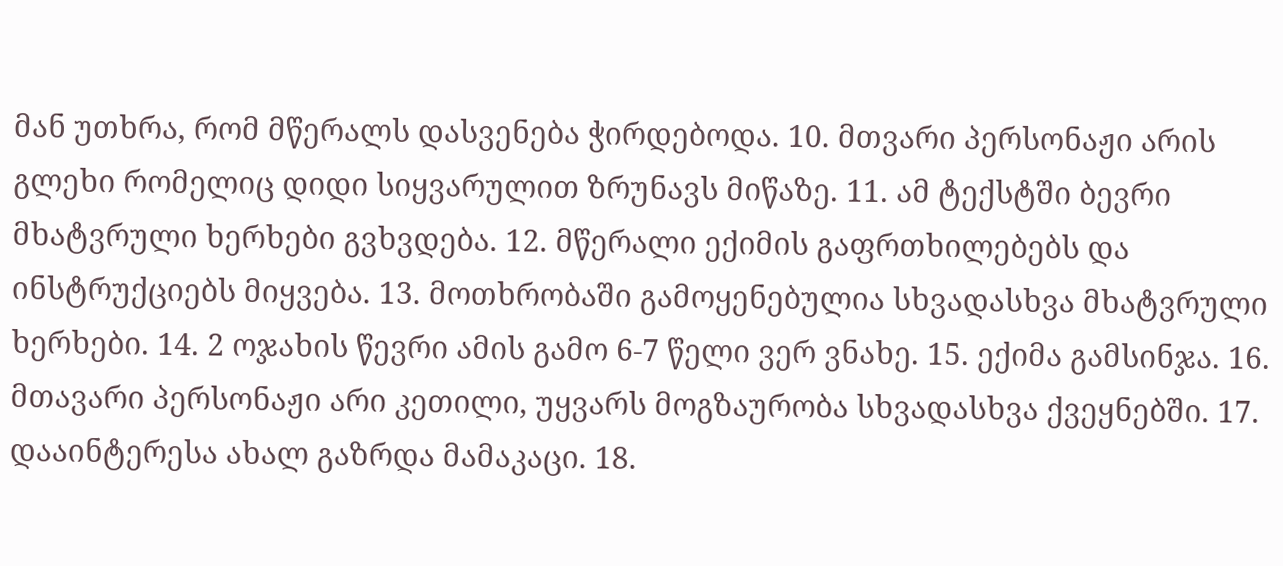მან უთხრა, რომ მწერალს დასვენება ჭირდებოდა. 10. მთვარი პერსონაჟი არის გლეხი რომელიც დიდი სიყვარულით ზრუნავს მიწაზე. 11. ამ ტექსტში ბევრი მხატვრული ხერხები გვხვდება. 12. მწერალი ექიმის გაფრთხილებებს და ინსტრუქციებს მიყვება. 13. მოთხრობაში გამოყენებულია სხვადასხვა მხატვრული ხერხები. 14. 2 ოჯახის წევრი ამის გამო 6-7 წელი ვერ ვნახე. 15. ექიმა გამსინჯა. 16. მთავარი პერსონაჟი არი კეთილი, უყვარს მოგზაურობა სხვადასხვა ქვეყნებში. 17. დააინტერესა ახალ გაზრდა მამაკაცი. 18.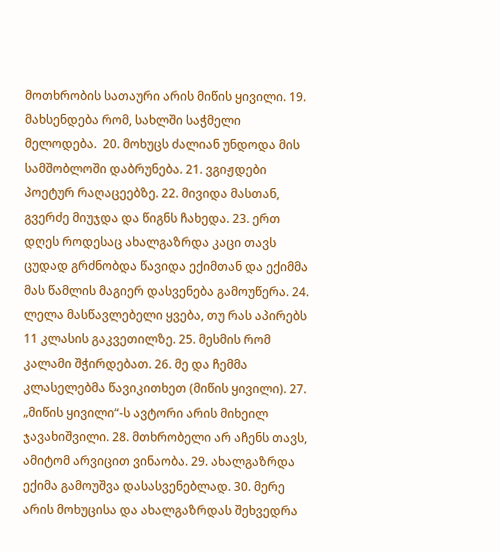მოთხრობის სათაური არის მიწის ყივილი. 19. მახსენდება რომ, სახლში საჭმელი მელოდება.  20. მოხუცს ძალიან უნდოდა მის სამშობლოში დაბრუნება. 21. ვგიჟდები პოეტურ რაღაცეებზე. 22. მივიდა მასთან, გვერძე მიუჯდა და წიგნს ჩახედა. 23. ერთ დღეს როდესაც ახალგაზრდა კაცი თავს ცუდად გრძნობდა წავიდა ექიმთან და ექიმმა მას წამლის მაგიერ დასვენება გამოუწერა. 24. ლელა მასწავლებელი ყვება, თუ რას აპირებს 11 კლასის გაკვეთილზე. 25. მესმის რომ კალამი შჭირდებათ. 26. მე და ჩემმა კლასელებმა წავიკითხეთ (მიწის ყივილი). 27. „მიწის ყივილი“-ს ავტორი არის მიხეილ ჯავახიშვილი. 28. მთხრობელი არ აჩენს თავს, ამიტომ არვიცით ვინაობა. 29. ახალგაზრდა ექიმა გამოუშვა დასასვენებლად. 30. მერე არის მოხუცისა და ახალგაზრდას შეხვედრა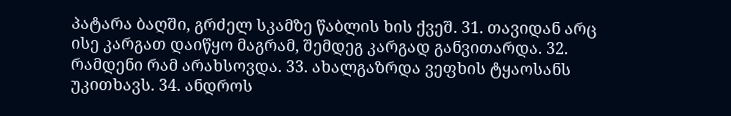პატარა ბაღში, გრძელ სკამზე წაბლის ხის ქვეშ. 31. თავიდან არც ისე კარგათ დაიწყო მაგრამ, შემდეგ კარგად განვითარდა. 32. რამდენი რამ არახსოვდა. 33. ახალგაზრდა ვეფხის ტყაოსანს უკითხავს. 34. ანდროს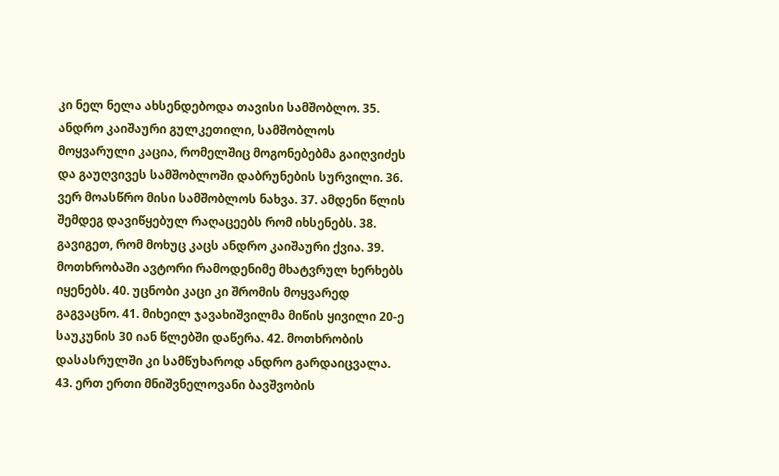კი ნელ ნელა ახსენდებოდა თავისი სამშობლო. 35. ანდრო კაიშაური გულკეთილი, სამშობლოს მოყვარული კაცია, რომელშიც მოგონებებმა გაიღვიძეს და გაუღვივეს სამშობლოში დაბრუნების სურვილი. 36. ვერ მოასწრო მისი სამშობლოს ნახვა. 37. ამდენი წლის შემდეგ დავიწყებულ რაღაცეებს რომ იხსენებს. 38. გავიგეთ, რომ მოხუც კაცს ანდრო კაიშაური ქვია. 39. მოთხრობაში ავტორი რამოდენიმე მხატვრულ ხერხებს იყენებს. 40. უცნობი კაცი კი შრომის მოყვარედ გაგვაცნო. 41. მიხეილ ჯავახიშვილმა მიწის ყივილი 20-ე საუკუნის 30 იან წლებში დაწერა. 42. მოთხრობის დასასრულში კი სამწუხაროდ ანდრო გარდაიცვალა. 43. ერთ ერთი მნიშვნელოვანი ბავშვობის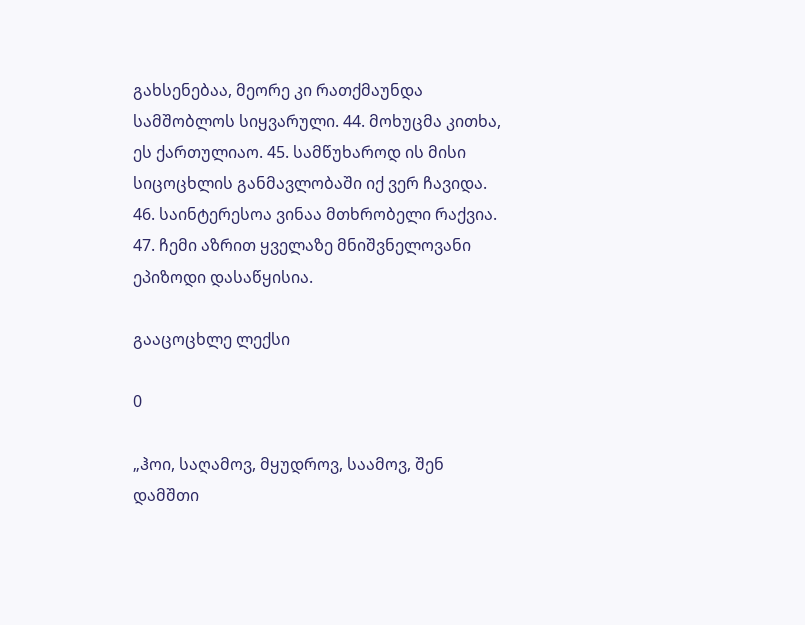გახსენებაა, მეორე კი რათქმაუნდა სამშობლოს სიყვარული. 44. მოხუცმა კითხა, ეს ქართულიაო. 45. სამწუხაროდ ის მისი სიცოცხლის განმავლობაში იქ ვერ ჩავიდა. 46. საინტერესოა ვინაა მთხრობელი რაქვია. 47. ჩემი აზრით ყველაზე მნიშვნელოვანი ეპიზოდი დასაწყისია.

გააცოცხლე ლექსი

0

„ჰოი, საღამოვ, მყუდროვ, საამოვ, შენ დამშთი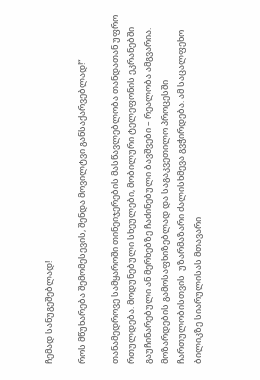ჩემად სანუგეშებლად!

როს მწუხარება შემომესევის, შენდა მოვილტვი განსაქარვებლად!“

თანამედროვე სამყაროში თინეიჯერების მასწავლებლობა თანდათან უფრო რთულდება. მოდუნებული სხეულები, მობილური ტელეფონის ეკრანებში გაუჩინარებული ან მერხებზე ჩაძინებული ბავშვები – რეალობა ამგვარია. მოზარდების გამოსაფხიზებლად და საგაკვეთილო პროცესში ჩართულობისთვის  უზარმაზარი ძალისხმევა გვჭირდება. ამ საცალფეხო ბილიკზე სიარულისას მთავარი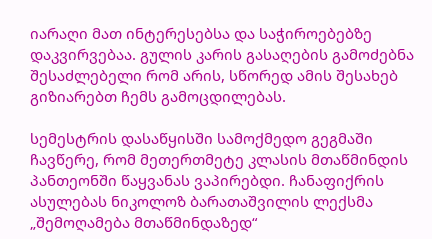იარაღი მათ ინტერესებსა და საჭიროებებზე დაკვირვებაა. გულის კარის გასაღების გამოძებნა შესაძლებელი რომ არის, სწორედ ამის შესახებ გიზიარებთ ჩემს გამოცდილებას.

სემესტრის დასაწყისში სამოქმედო გეგმაში ჩავწერე, რომ მეთერთმეტე კლასის მთაწმინდის პანთეონში წაყვანას ვაპირებდი. ჩანაფიქრის ასულებას ნიკოლოზ ბარათაშვილის ლექსმა „შემოღამება მთაწმინდაზედ“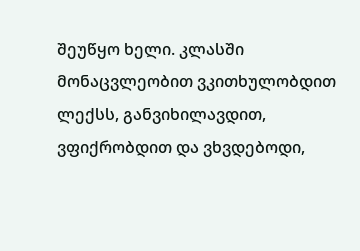შეუწყო ხელი. კლასში მონაცვლეობით ვკითხულობდით ლექსს, განვიხილავდით, ვფიქრობდით და ვხვდებოდი,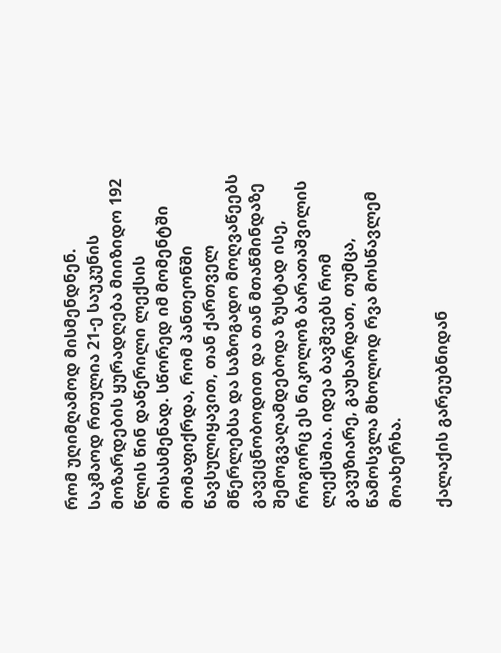რომ უღიმღამოდ მისმენდნენ. საკმაოდ რთულია 21-ე საუკუნის მოზარდების ყურადღება მიიზიდო 192 წლის წინ დაწერილი ლექსის მოსასმენად. სწორედ იმ მომენტში მომაფიქრდა, რომ პანთეონში წავსულიყავით, თან ქართველ მწერლებსა და საზოგადო მოღვაწეებს გავეცნობოდით და თან მთაწმინდაზე შემოგვაღამდებოდა ზუსტად ისე, როგორც ეს ნიკოლოზ ბარათაშვილის ლექსშია. იდეა ბავშვებს რომ გავუზიარე, გაუხარდათ, თუმცა, წამოსვლა მხოლოდ რვა მოსწავლემ მოახერხა.

ქალაქის გარეუბნიდან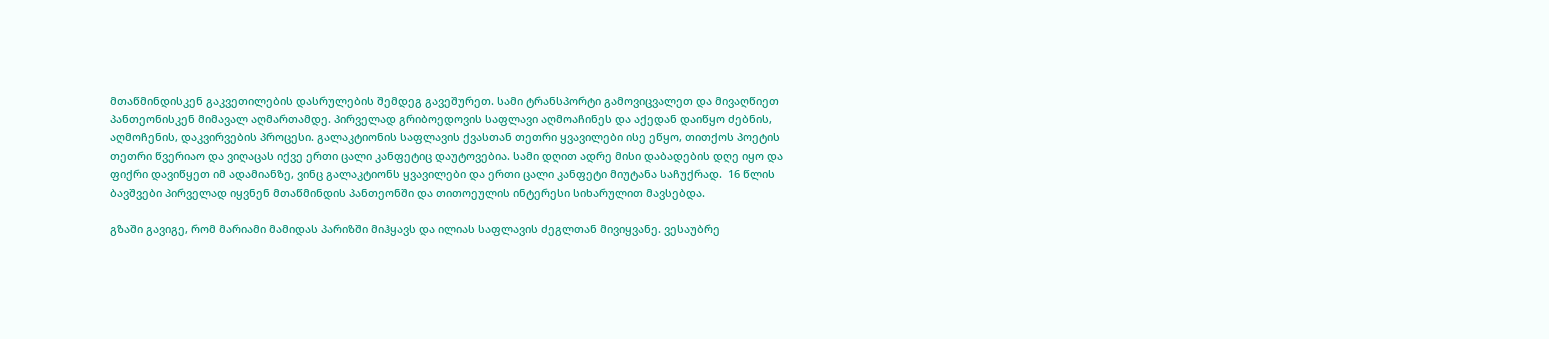მთაწმინდისკენ გაკვეთილების დასრულების შემდეგ გავეშურეთ. სამი ტრანსპორტი გამოვიცვალეთ და მივაღწიეთ პანთეონისკენ მიმავალ აღმართამდე. პირველად გრიბოედოვის საფლავი აღმოაჩინეს და აქედან დაიწყო ძებნის, აღმოჩენის, დაკვირვების პროცესი. გალაკტიონის საფლავის ქვასთან თეთრი ყვავილები ისე ეწყო, თითქოს პოეტის თეთრი წვერიაო და ვიღაცას იქვე ერთი ცალი კანფეტიც დაუტოვებია. სამი დღით ადრე მისი დაბადების დღე იყო და ფიქრი დავიწყეთ იმ ადამიანზე, ვინც გალაკტიონს ყვავილები და ერთი ცალი კანფეტი მიუტანა საჩუქრად.  16 წლის ბავშვები პირველად იყვნენ მთაწმინდის პანთეონში და თითოეულის ინტერესი სიხარულით მავსებდა.

გზაში გავიგე, რომ მარიამი მამიდას პარიზში მიჰყავს და ილიას საფლავის ძეგლთან მივიყვანე. ვესაუბრე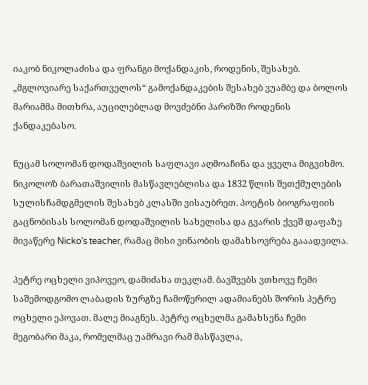იაკობ ნიკოლაძისა და ფრანგი მოქანდაკის, როდენის, შესახებ. „მგლოვიარე საქართველოს“ გამოქანდაკების შესახებ ვუამბე და ბოლოს მარიამმა მითხრა, აუცილებლად მოვძებნი პარიზში როდენის ქანდაკებასო.

ნუცამ სოლომან დოდაშვილის საფლავი აღმოაჩინა და ყველა მიგვიხმო. ნიკოლოზ ბარათაშვილის მასწავლებლისა და 1832 წლის შეთქმულების სულისჩამდგმელის შესახებ კლასში ვისაუბრეთ. პოეტის ბიოგრაფიის გაცნობისას სოლომან დოდაშვილის სახელისა და გვარის ქვეშ დაფაზე მივაწერე Nicko’s teacher, რამაც მისი ვინაობის დამახსოვრება გააადვილა.

პეტრე ოცხელი ვიპოვეო, დამიძახა თეკლამ. ბავშვებს ვთხოვე ჩემი საშემოდგომო ლაბადის ზურგზე ჩამოწერილ ადამიანებს შორის პეტრე ოცხელი ეპოვათ. მალე მიაგნეს. პეტრე ოცხელმა გამახსენა ჩემი მეგობარი მაკა, რომელმაც უამრავი რამ მასწავლა,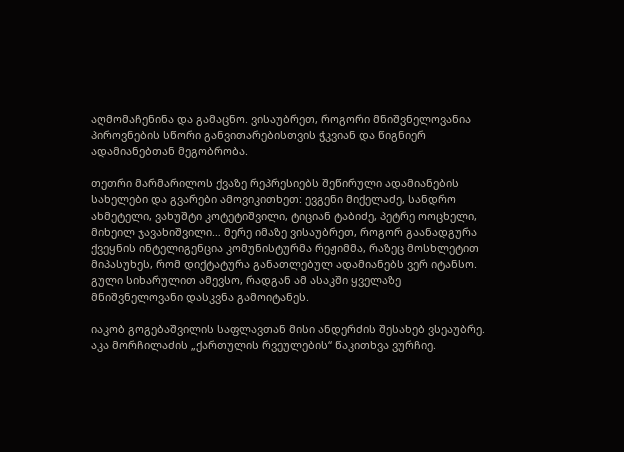აღმომაჩენინა და გამაცნო. ვისაუბრეთ, როგორი მნიშვნელოვანია პიროვნების სწორი განვითარებისთვის ჭკვიან და წიგნიერ ადამიანებთან მეგობრობა.

თეთრი მარმარილოს ქვაზე რეპრესიებს შეწირული ადამიანების სახელები და გვარები ამოვიკითხეთ: ევგენი მიქელაძე, სანდრო ახმეტელი, ვახუშტი კოტეტიშვილი, ტიციან ტაბიძე, პეტრე ოოცხელი, მიხეილ ჯავახიშვილი… მერე იმაზე ვისაუბრეთ, როგორ გაანადგურა ქვეყნის ინტელიგენცია კომუნისტურმა რეჟიმმა, რაზეც მოსხლეტით მიპასუხეს, რომ დიქტატურა განათლებულ ადამიანებს ვერ იტანსო. გული სიხარულით ამევსო, რადგან ამ ასაკში ყველაზე მნიშვნელოვანი დასკვნა გამოიტანეს.

იაკობ გოგებაშვილის საფლავთან მისი ანდერძის შესახებ ვსეაუბრე. აკა მორჩილაძის „ქართულის რვეულების“ წაკითხვა ვურჩიე.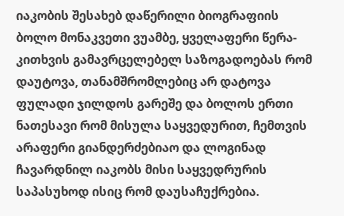იაკობის შესახებ დაწერილი ბიოგრაფიის ბოლო მონაკვეთი ვუამბე, ყველაფერი წერა-კითხვის გამავრცელებელ საზოგადოებას რომ დაუტოვა, თანამშრომლებიც არ დატოვა ფულადი ჯილდოს გარეშე და ბოლოს ერთი ნათესავი რომ მისულა საყვედურით, ჩემთვის არაფერი გიანდერძებიაო და ლოგინად ჩავარდნილ იაკობს მისი საყვედრურის საპასუხოდ ისიც რომ დაუსაჩუქრებია.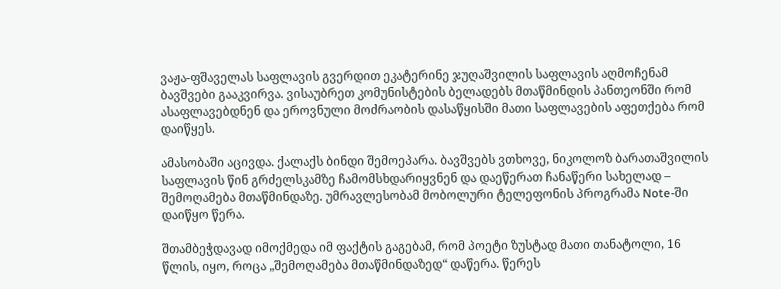ვაჟა-ფშაველას საფლავის გვერდით ეკატერინე ჯუღაშვილის საფლავის აღმოჩენამ ბავშვები გააკვირვა. ვისაუბრეთ კომუნისტების ბელადებს მთაწმინდის პანთეონში რომ ასაფლავებდნენ და ეროვნული მოძრაობის დასაწყისში მათი საფლავების აფეთქება რომ დაიწყეს.

ამასობაში აცივდა. ქალაქს ბინდი შემოეპარა. ბავშვებს ვთხოვე, ნიკოლოზ ბარათაშვილის საფლავის წინ გრძელსკამზე ჩამომსხდარიყვნენ და დაეწერათ ჩანაწერი სახელად – შემოღამება მთაწმინდაზე. უმრავლესობამ მობოლური ტელეფონის პროგრამა Note-ში დაიწყო წერა.

შთამბეჭდავად იმოქმედა იმ ფაქტის გაგებამ, რომ პოეტი ზუსტად მათი თანატოლი, 16 წლის, იყო, როცა „შემოღამება მთაწმინდაზედ“ დაწერა. წერეს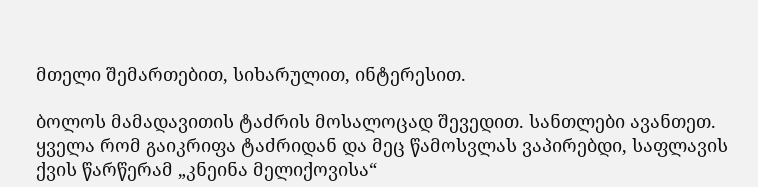მთელი შემართებით, სიხარულით, ინტერესით.

ბოლოს მამადავითის ტაძრის მოსალოცად შევედით. სანთლები ავანთეთ. ყველა რომ გაიკრიფა ტაძრიდან და მეც წამოსვლას ვაპირებდი, საფლავის ქვის წარწერამ „კნეინა მელიქოვისა“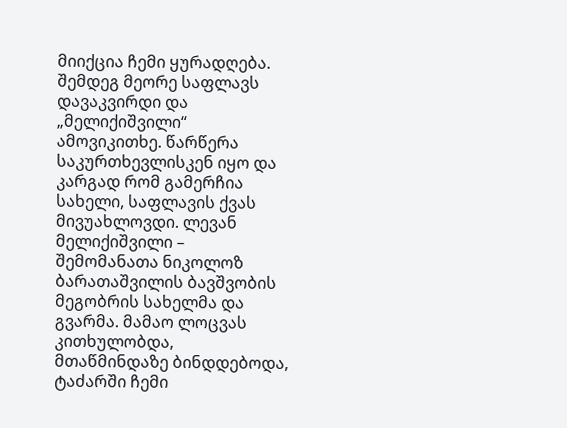მიიქცია ჩემი ყურადღება. შემდეგ მეორე საფლავს დავაკვირდი და „მელიქიშვილი“ ამოვიკითხე. წარწერა საკურთხევლისკენ იყო და კარგად რომ გამერჩია სახელი, საფლავის ქვას მივუახლოვდი. ლევან მელიქიშვილი – შემომანათა ნიკოლოზ ბარათაშვილის ბავშვობის მეგობრის სახელმა და გვარმა. მამაო ლოცვას კითხულობდა, მთაწმინდაზე ბინდდებოდა, ტაძარში ჩემი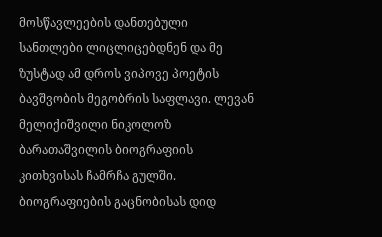მოსწავლეების დანთებული სანთლები ლიცლიცებდნენ და მე ზუსტად ამ დროს ვიპოვე პოეტის ბავშვობის მეგობრის საფლავი. ლევან მელიქიშვილი ნიკოლოზ ბარათაშვილის ბიოგრაფიის კითხვისას ჩამრჩა გულში. ბიოგრაფიების გაცნობისას დიდ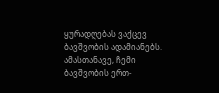ყურადღებას ვაქცევ ბავშვობის ადამიანებს. ამასთანავე, ჩემი ბავშვობის ერთ-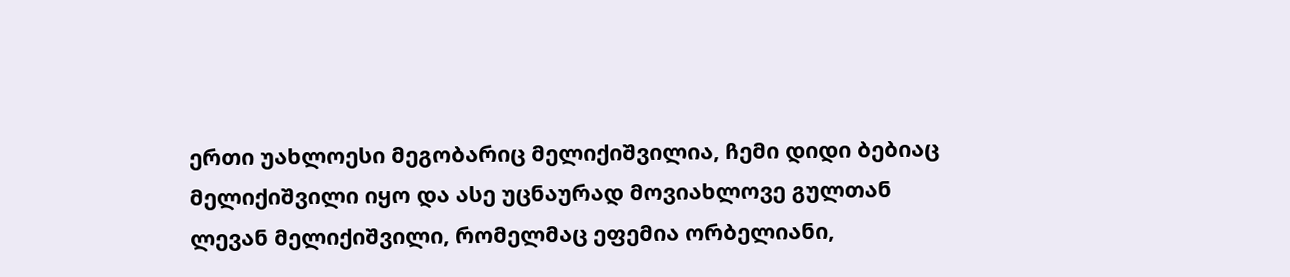ერთი უახლოესი მეგობარიც მელიქიშვილია, ჩემი დიდი ბებიაც მელიქიშვილი იყო და ასე უცნაურად მოვიახლოვე გულთან ლევან მელიქიშვილი, რომელმაც ეფემია ორბელიანი,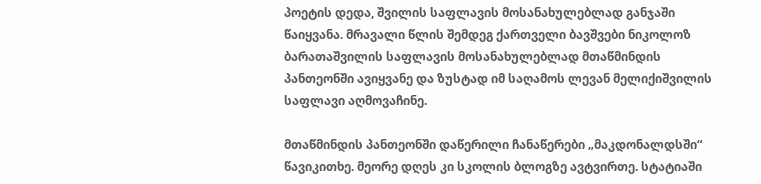პოეტის დედა, შვილის საფლავის მოსანახულებლად განჯაში წაიყვანა. მრავალი წლის შემდეგ ქართველი ბავშვები ნიკოლოზ ბარათაშვილის საფლავის მოსანახულებლად მთაწმინდის პანთეონში ავიყვანე და ზუსტად იმ საღამოს ლევან მელიქიშვილის საფლავი აღმოვაჩინე.

მთაწმინდის პანთეონში დაწერილი ჩანაწერები „მაკდონალდსში“ წავიკითხე. მეორე დღეს კი სკოლის ბლოგზე ავტვირთე. სტატიაში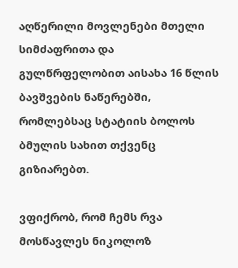აღწერილი მოვლენები მთელი სიმძაფრითა და გულწრფელობით აისახა 16 წლის ბავშვების ნაწერებში, რომლებსაც სტატიის ბოლოს ბმულის სახით თქვენც გიზიარებთ.

ვფიქრობ, რომ ჩემს რვა მოსწავლეს ნიკოლოზ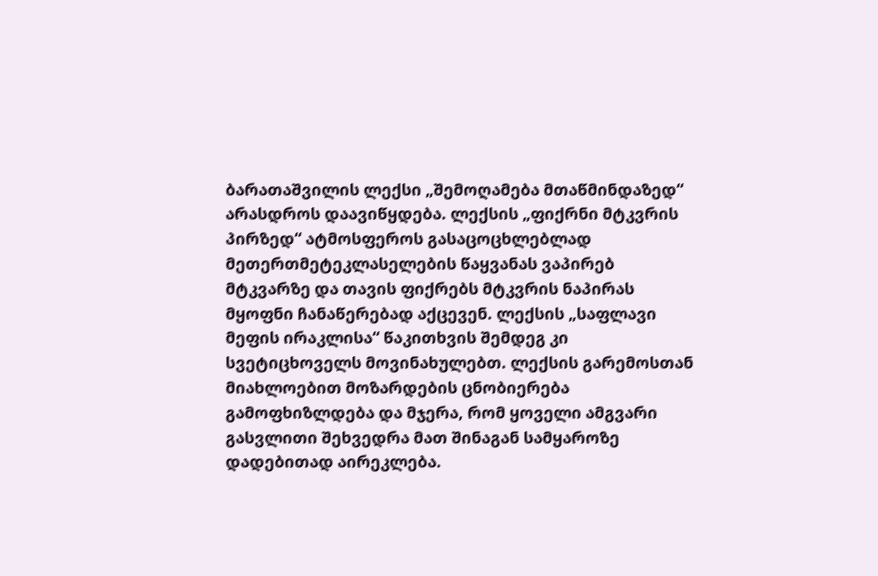ბარათაშვილის ლექსი „შემოღამება მთაწმინდაზედ“ არასდროს დაავიწყდება. ლექსის „ფიქრნი მტკვრის პირზედ“ ატმოსფეროს გასაცოცხლებლად მეთერთმეტეკლასელების წაყვანას ვაპირებ მტკვარზე და თავის ფიქრებს მტკვრის ნაპირას მყოფნი ჩანაწერებად აქცევენ. ლექსის „საფლავი მეფის ირაკლისა“ წაკითხვის შემდეგ კი სვეტიცხოველს მოვინახულებთ. ლექსის გარემოსთან მიახლოებით მოზარდების ცნობიერება გამოფხიზლდება და მჯერა, რომ ყოველი ამგვარი გასვლითი შეხვედრა მათ შინაგან სამყაროზე დადებითად აირეკლება.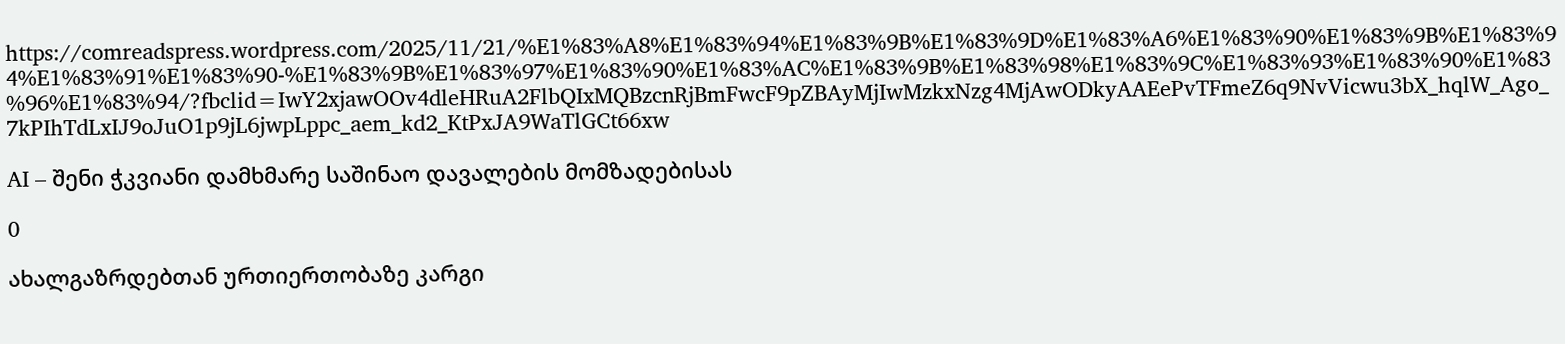https://comreadspress.wordpress.com/2025/11/21/%E1%83%A8%E1%83%94%E1%83%9B%E1%83%9D%E1%83%A6%E1%83%90%E1%83%9B%E1%83%94%E1%83%91%E1%83%90-%E1%83%9B%E1%83%97%E1%83%90%E1%83%AC%E1%83%9B%E1%83%98%E1%83%9C%E1%83%93%E1%83%90%E1%83%96%E1%83%94/?fbclid=IwY2xjawOOv4dleHRuA2FlbQIxMQBzcnRjBmFwcF9pZBAyMjIwMzkxNzg4MjAwODkyAAEePvTFmeZ6q9NvVicwu3bX_hqlW_Ago_7kPIhTdLxIJ9oJuO1p9jL6jwpLppc_aem_kd2_KtPxJA9WaTlGCt66xw

AI – შენი ჭკვიანი დამხმარე საშინაო დავალების მომზადებისას

0

ახალგაზრდებთან ურთიერთობაზე კარგი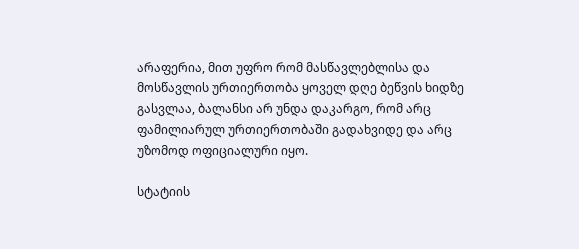არაფერია, მით უფრო რომ მასწავლებლისა და მოსწავლის ურთიერთობა ყოველ დღე ბეწვის ხიდზე გასვლაა, ბალანსი არ უნდა დაკარგო, რომ არც ფამილიარულ ურთიერთობაში გადახვიდე და არც უზომოდ ოფიციალური იყო.

სტატიის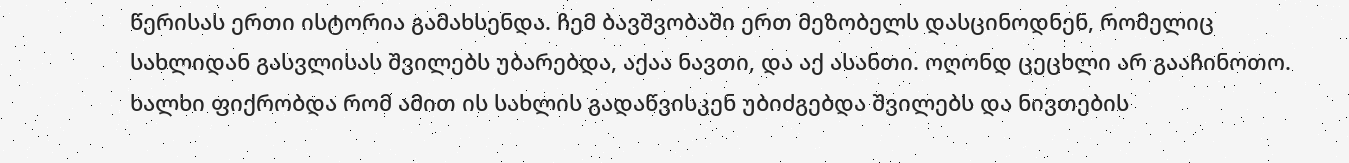წერისას ერთი ისტორია გამახსენდა. ჩემ ბავშვობაში ერთ მეზობელს დასცინოდნენ, რომელიც სახლიდან გასვლისას შვილებს უბარებდა, აქაა ნავთი, და აქ ასანთი. ოღონდ ცეცხლი არ გააჩინოთო. ხალხი ფიქრობდა რომ ამით ის სახლის გადაწვისკენ უბიძგებდა შვილებს და ნივთების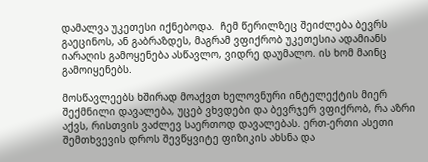დამალვა უკეთესი იქნებოდა.  ჩემ წერილზეც შეიძლება ბევრს გაეცინოს, ან გაბრაზდეს, მაგრამ ვფიქრობ უკეთესია ადამიანს იარაღის გამოყენება ასწავლო, ვიდრე დაუმალო. ის ხომ მაინც გამოიყენებს.

მოსწავლეებს ხშირად მოაქვთ ხელოვნური ინტელექტის მიერ შექმნილი დავალება, უცებ ვხვდები და ბევრჯერ ვფიქრობ, რა აზრი აქვს, რისთვის ვაძლევ საერთოდ დავალებას. ერთ-ერთი ასეთი შემთხვევის დროს შევწყვიტე ფიზიკის ახსნა და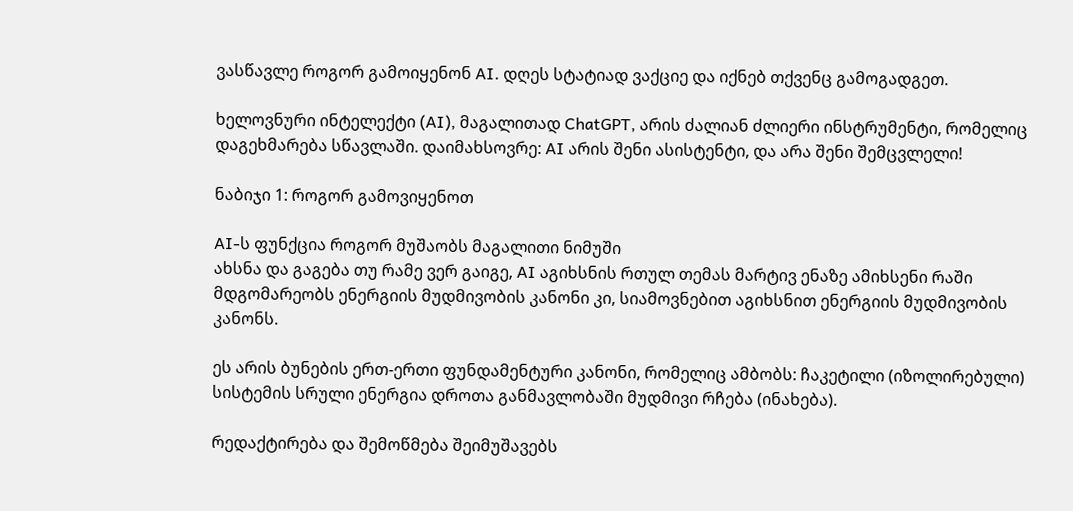ვასწავლე როგორ გამოიყენონ AI. დღეს სტატიად ვაქციე და იქნებ თქვენც გამოგადგეთ.

ხელოვნური ინტელექტი (AI), მაგალითად ChatGPT, არის ძალიან ძლიერი ინსტრუმენტი, რომელიც დაგეხმარება სწავლაში. დაიმახსოვრე: AI არის შენი ასისტენტი, და არა შენი შემცვლელი!

ნაბიჯი 1: როგორ გამოვიყენოთ

AI-ს ფუნქცია როგორ მუშაობს მაგალითი ნიმუში
ახსნა და გაგება თუ რამე ვერ გაიგე, AI აგიხსნის რთულ თემას მარტივ ენაზე ამიხსენი რაში მდგომარეობს ენერგიის მუდმივობის კანონი კი, სიამოვნებით აგიხსნით ენერგიის მუდმივობის კანონს.

ეს არის ბუნების ერთ-ერთი ფუნდამენტური კანონი, რომელიც ამბობს: ჩაკეტილი (იზოლირებული) სისტემის სრული ენერგია დროთა განმავლობაში მუდმივი რჩება (ინახება).

რედაქტირება და შემოწმება შეიმუშავებს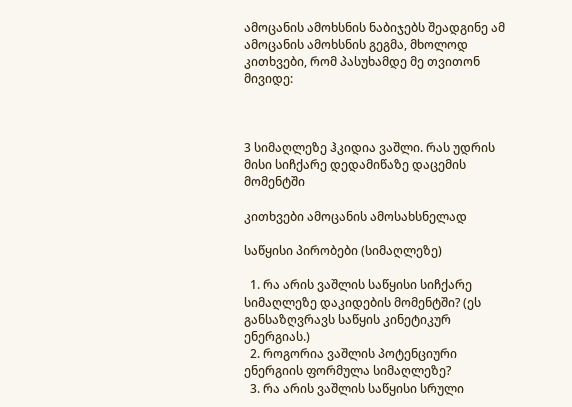ამოცანის ამოხსნის ნაბიჯებს შეადგინე ამ ამოცანის ამოხსნის გეგმა, მხოლოდ კითხვები, რომ პასუხამდე მე თვითონ მივიდე:



3 სიმაღლეზე ჰკიდია ვაშლი. რას უდრის მისი სიჩქარე დედამიწაზე დაცემის მომენტში

კითხვები ამოცანის ამოსახსნელად

საწყისი პირობები (სიმაღლეზე)

  1. რა არის ვაშლის საწყისი სიჩქარე სიმაღლეზე დაკიდების მომენტში? (ეს განსაზღვრავს საწყის კინეტიკურ ენერგიას.)
  2. როგორია ვაშლის პოტენციური ენერგიის ფორმულა სიმაღლეზე?
  3. რა არის ვაშლის საწყისი სრული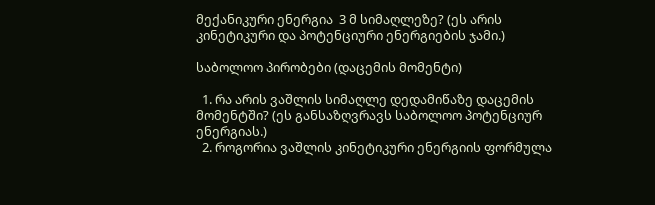მექანიკური ენერგია  3 მ სიმაღლეზე? (ეს არის კინეტიკური და პოტენციური ენერგიების ჯამი.)

საბოლოო პირობები (დაცემის მომენტი)

  1. რა არის ვაშლის სიმაღლე დედამიწაზე დაცემის მომენტში? (ეს განსაზღვრავს საბოლოო პოტენციურ ენერგიას.)
  2. როგორია ვაშლის კინეტიკური ენერგიის ფორმულა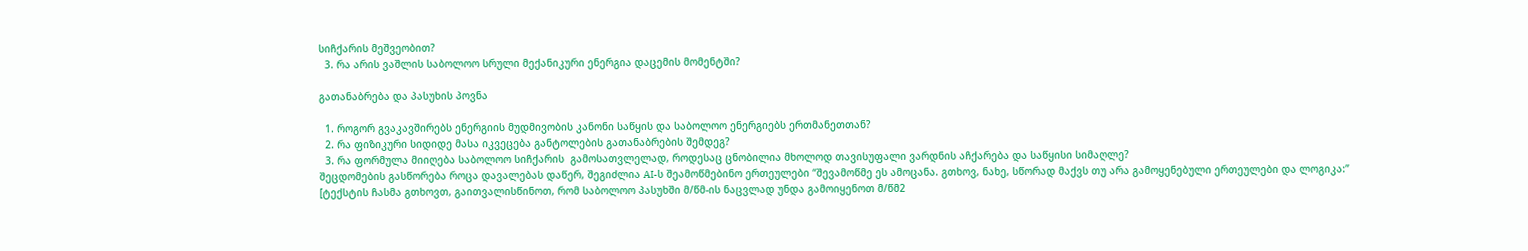სიჩქარის მეშვეობით?
  3. რა არის ვაშლის საბოლოო სრული მექანიკური ენერგია დაცემის მომენტში?

გათანაბრება და პასუხის პოვნა

  1. როგორ გვაკავშირებს ენერგიის მუდმივობის კანონი საწყის და საბოლოო ენერგიებს ერთმანეთთან?
  2. რა ფიზიკური სიდიდე მასა იკვეცება განტოლების გათანაბრების შემდეგ?
  3. რა ფორმულა მიიღება საბოლოო სიჩქარის  გამოსათვლელად, როდესაც ცნობილია მხოლოდ თავისუფალი ვარდნის აჩქარება და საწყისი სიმაღლე?
შეცდომების გასწორება როცა დავალებას დაწერ, შეგიძლია AI-ს შეამოწმებინო ერთეულები “შევამოწმე ეს ამოცანა. გთხოვ, ნახე, სწორად მაქვს თუ არა გამოყენებული ერთეულები და ლოგიკა:” [ტექსტის ჩასმა გთხოვთ, გაითვალისწინოთ, რომ საბოლოო პასუხში მ/წმ-ის ნაცვლად უნდა გამოიყენოთ მ/წმ2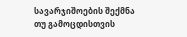სავარჯიშოების შექმნა თუ გამოცდისთვის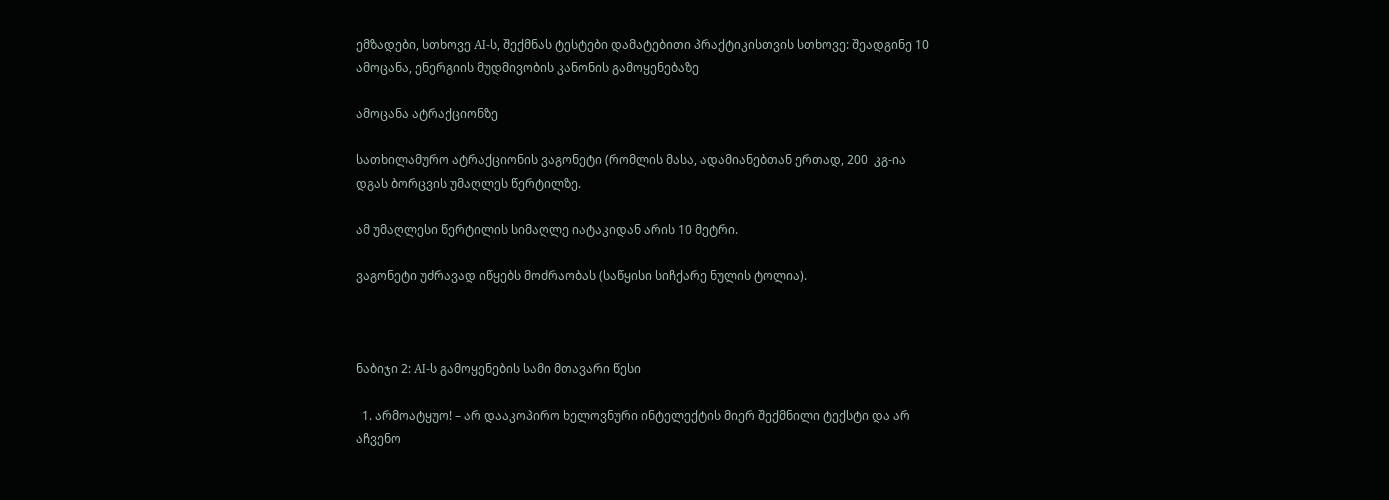ემზადები, სთხოვე AI-ს, შექმნას ტესტები დამატებითი პრაქტიკისთვის სთხოვე: შეადგინე 10 ამოცანა, ენერგიის მუდმივობის კანონის გამოყენებაზე

ამოცანა ატრაქციონზე

სათხილამურო ატრაქციონის ვაგონეტი (რომლის მასა, ადამიანებთან ერთად, 200  კგ-ია დგას ბორცვის უმაღლეს წერტილზე.

ამ უმაღლესი წერტილის სიმაღლე იატაკიდან არის 10 მეტრი.

ვაგონეტი უძრავად იწყებს მოძრაობას (საწყისი სიჩქარე ნულის ტოლია).



ნაბიჯი 2: AI-ს გამოყენების სამი მთავარი წესი

  1. არმოატყუო! – არ დააკოპირო ხელოვნური ინტელექტის მიერ შექმნილი ტექსტი და არ აჩვენო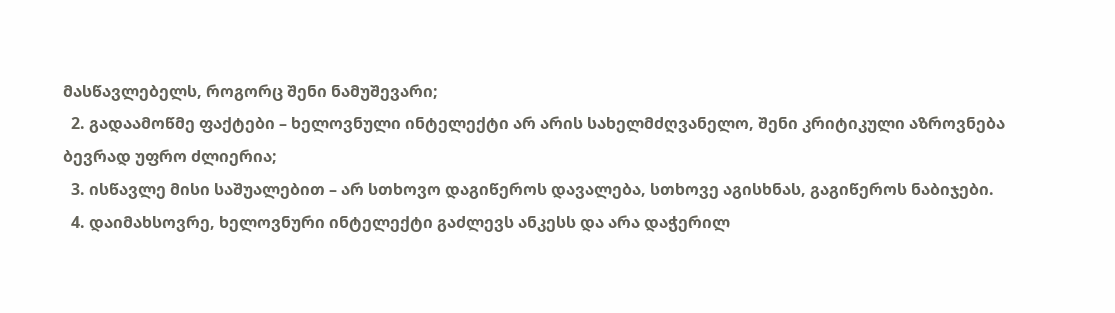მასწავლებელს, როგორც შენი ნამუშევარი;
  2. გადაამოწმე ფაქტები – ხელოვნული ინტელექტი არ არის სახელმძღვანელო, შენი კრიტიკული აზროვნება ბევრად უფრო ძლიერია;
  3. ისწავლე მისი საშუალებით – არ სთხოვო დაგიწეროს დავალება, სთხოვე აგისხნას, გაგიწეროს ნაბიჯები.
  4. დაიმახსოვრე, ხელოვნური ინტელექტი გაძლევს ანკესს და არა დაჭერილ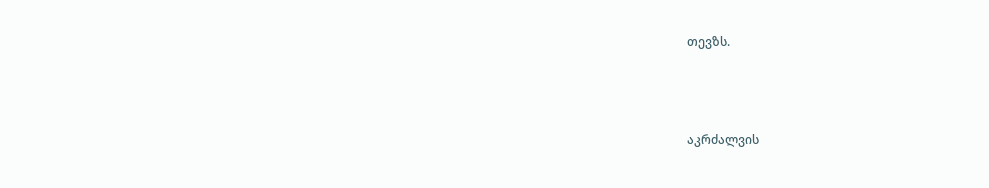თევზს.



აკრძალვის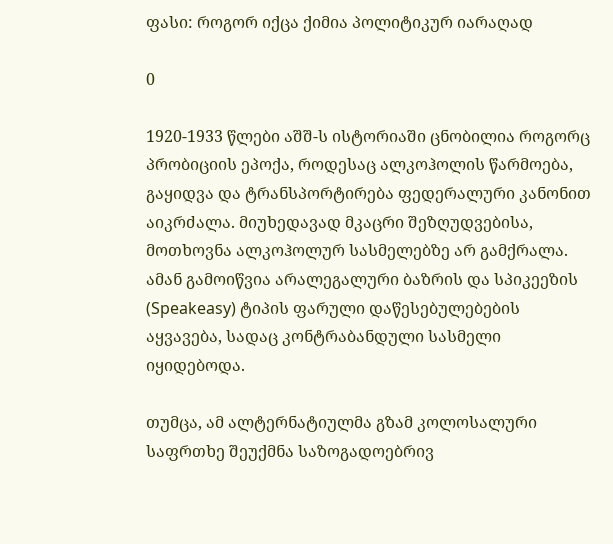ფასი: როგორ იქცა ქიმია პოლიტიკურ იარაღად

0

1920-1933 წლები აშშ-ს ისტორიაში ცნობილია როგორც პრობიციის ეპოქა, როდესაც ალკოჰოლის წარმოება, გაყიდვა და ტრანსპორტირება ფედერალური კანონით აიკრძალა. მიუხედავად მკაცრი შეზღუდვებისა, მოთხოვნა ალკოჰოლურ სასმელებზე არ გამქრალა. ამან გამოიწვია არალეგალური ბაზრის და სპიკეეზის (Speakeasy) ტიპის ფარული დაწესებულებების აყვავება, სადაც კონტრაბანდული სასმელი იყიდებოდა.

თუმცა, ამ ალტერნატიულმა გზამ კოლოსალური საფრთხე შეუქმნა საზოგადოებრივ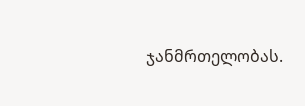ჯანმრთელობას.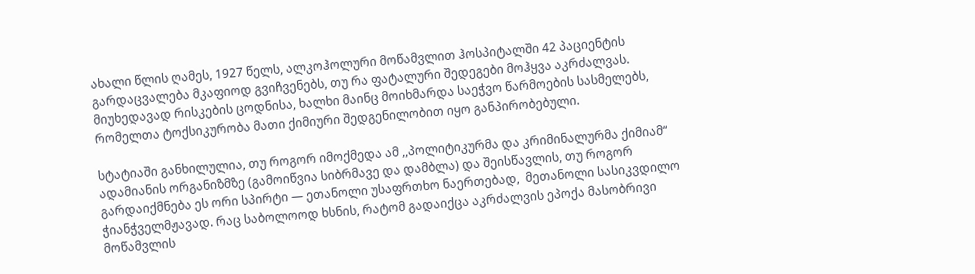ახალი წლის ღამეს, 1927 წელს, ალკოჰოლური მოწამვლით ჰოსპიტალში 42 პაციენტის გარდაცვალება მკაფიოდ გვიჩვენებს, თუ რა ფატალური შედეგები მოჰყვა აკრძალვას.  მიუხედავად რისკების ცოდნისა, ხალხი მაინც მოიხმარდა საეჭვო წარმოების სასმელებს, რომელთა ტოქსიკურობა მათი ქიმიური შედგენილობით იყო განპირობებული.

სტატიაში განხილულია, თუ როგორ იმოქმედა ამ ,,პოლიტიკურმა და კრიმინალურმა ქიმიამ“ ადამიანის ორგანიზმზე (გამოიწვია სიბრმავე და დამბლა) და შეისწავლის, თუ როგორ გარდაიქმნება ეს ორი სპირტი — ეთანოლი უსაფრთხო ნაერთებად,  მეთანოლი სასიკვდილო ჭიანჭველმჟავად. რაც საბოლოოდ ხსნის, რატომ გადაიქცა აკრძალვის ეპოქა მასობრივი მოწამვლის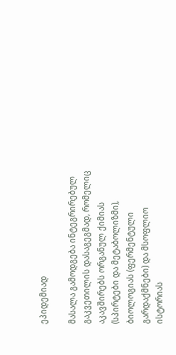ეპიდემიად

მასალა გამოდგება ინტეგრირებულ გაკვეთილის დასაგეგმად, რომელიც აკავშირებს ორგანულ ქიმიას (სპირტები და მეტაბოლიზმი), ბიოლოგიას (ფერმენტული გარდაქმნები) და მსოფლიო ისტორიას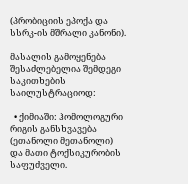(პრობიციის ეპოქა და სსრკ-ის მშრალი კანონი).

მასალის გამოყენება შესაძლებელია შემდეგი საკითხების საილუსტრაციოდ:

  • ქიმიაში: ჰომოლოგური რიგის განსხვავება (ეთანოლი მეთანოლი) და მათი ტოქსიკურობის საფუძველი.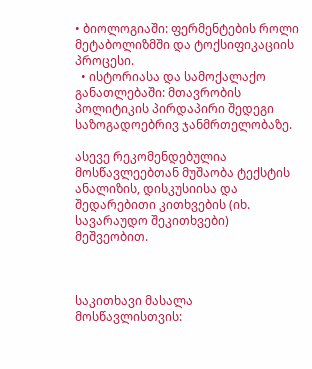• ბიოლოგიაში: ფერმენტების როლი მეტაბოლიზმში და ტოქსიფიკაციის პროცესი.
  • ისტორიასა და სამოქალაქო განათლებაში: მთავრობის პოლიტიკის პირდაპირი შედეგი საზოგადოებრივ ჯანმრთელობაზე.

ასევე რეკომენდებულია მოსწავლეებთან მუშაობა ტექსტის ანალიზის, დისკუსიისა და შედარებითი კითხვების (იხ. სავარაუდო შეკითხვები) მეშვეობით.



საკითხავი მასალა მოსწავლისთვის: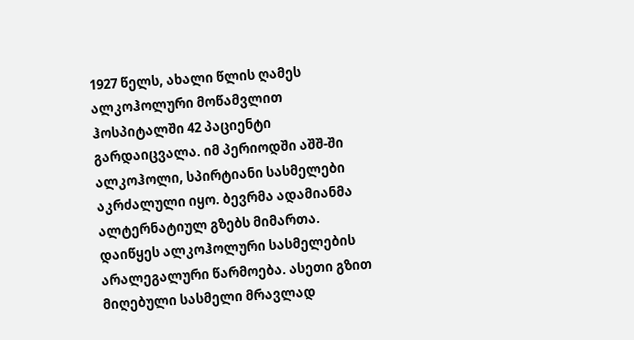1927 წელს, ახალი წლის ღამეს ალკოჰოლური მოწამვლით ჰოსპიტალში 42 პაციენტი გარდაიცვალა. იმ პერიოდში აშშ-ში ალკოჰოლი, სპირტიანი სასმელები აკრძალული იყო. ბევრმა ადამიანმა ალტერნატიულ გზებს მიმართა. დაიწყეს ალკოჰოლური სასმელების არალეგალური წარმოება. ასეთი გზით მიღებული სასმელი მრავლად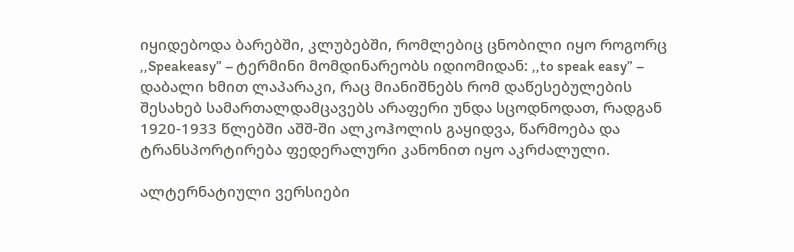იყიდებოდა ბარებში, კლუბებში, რომლებიც ცნობილი იყო როგორც ,,Speakeasy” – ტერმინი მომდინარეობს იდიომიდან: ,,to speak easy” – დაბალი ხმით ლაპარაკი, რაც მიანიშნებს რომ დაწესებულების შესახებ სამართალდამცავებს არაფერი უნდა სცოდნოდათ, რადგან 1920-1933 წლებში აშშ-ში ალკოჰოლის გაყიდვა, წარმოება და ტრანსპორტირება ფედერალური კანონით იყო აკრძალული.

ალტერნატიული ვერსიები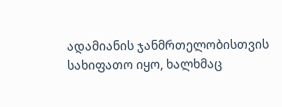ადამიანის ჯანმრთელობისთვის სახიფათო იყო, ხალხმაც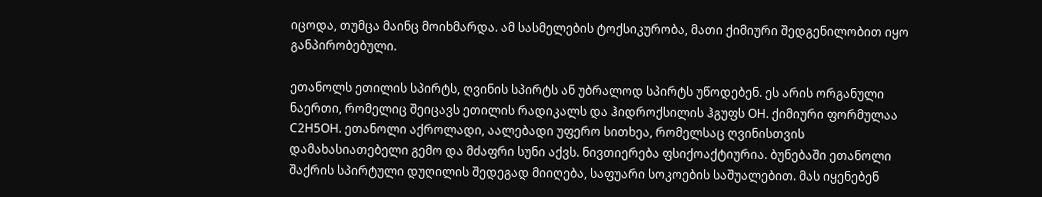იცოდა, თუმცა მაინც მოიხმარდა. ამ სასმელების ტოქსიკურობა, მათი ქიმიური შედგენილობით იყო განპირობებული.

ეთანოლს ეთილის სპირტს, ღვინის სპირტს ან უბრალოდ სპირტს უწოდებენ. ეს არის ორგანული ნაერთი, რომელიც შეიცავს ეთილის რადიკალს და ჰიდროქსილის ჰგუფს OH. ქიმიური ფორმულაა  C2H5OH. ეთანოლი აქროლადი, აალებადი უფერო სითხეა, რომელსაც ღვინისთვის დამახასიათებელი გემო და მძაფრი სუნი აქვს. ნივთიერება ფსიქოაქტიურია. ბუნებაში ეთანოლი შაქრის სპირტული დუღილის შედეგად მიიღება, საფუარი სოკოების საშუალებით. მას იყენებენ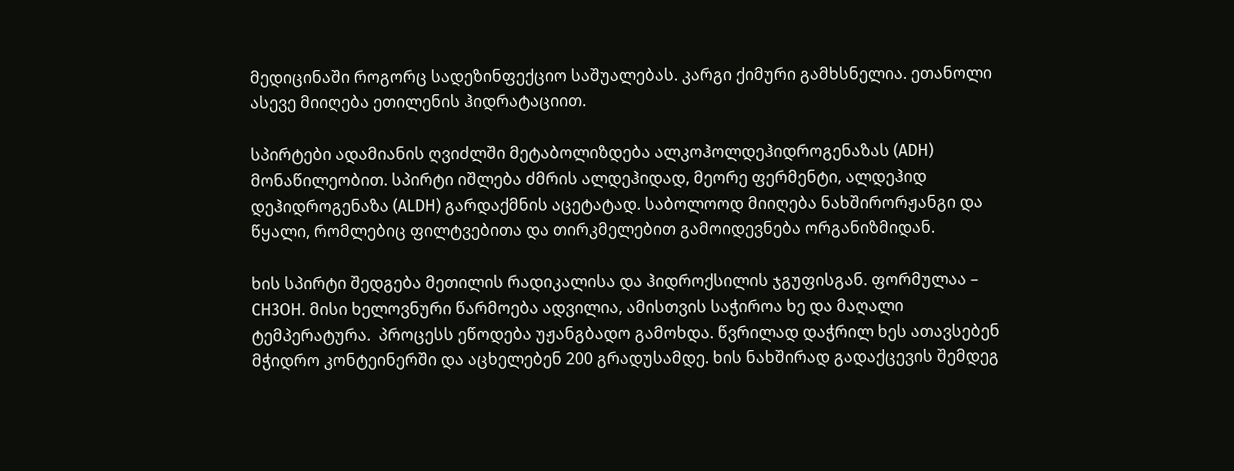მედიცინაში როგორც სადეზინფექციო საშუალებას. კარგი ქიმური გამხსნელია. ეთანოლი ასევე მიიღება ეთილენის ჰიდრატაციით.

სპირტები ადამიანის ღვიძლში მეტაბოლიზდება ალკოჰოლდეჰიდროგენაზას (ADH) მონაწილეობით. სპირტი იშლება ძმრის ალდეჰიდად, მეორე ფერმენტი, ალდეჰიდ დეჰიდროგენაზა (ALDH) გარდაქმნის აცეტატად. საბოლოოდ მიიღება ნახშირორჟანგი და წყალი, რომლებიც ფილტვებითა და თირკმელებით გამოიდევნება ორგანიზმიდან.

ხის სპირტი შედგება მეთილის რადიკალისა და ჰიდროქსილის ჯგუფისგან. ფორმულაა – CH3OH. მისი ხელოვნური წარმოება ადვილია, ამისთვის საჭიროა ხე და მაღალი ტემპერატურა.  პროცესს ეწოდება უჟანგბადო გამოხდა. წვრილად დაჭრილ ხეს ათავსებენ მჭიდრო კონტეინერში და აცხელებენ 200 გრადუსამდე. ხის ნახშირად გადაქცევის შემდეგ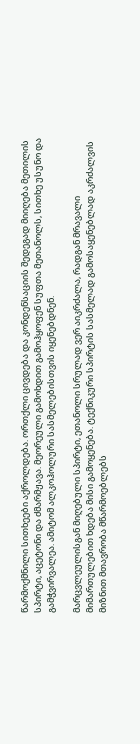წარმოქმნილი სითხეები აქროლდება. ორთქლი ცივდება და კონდენსაციის შედეგად მიიღება მეთილის სპირტი, აცეტონი და ძმარმჟავა. მეორეული გამოხდით გამოჰყოფენ სუფთა მეთანოლს, სითხე უსუნო და გამჭვირვალეა. ამიტომ ალკოჰოლური სასმელებისთვის იყენებდნენ.

მარცვლეულისგან მიღებული სპირტი, ეთანოლი სრულად ვერ აიკრძალა, რადგან მრავალი მიმართულებით ხდება მისი გამოყენება. ტექნიკური სპირტის სასმელად გამოსაყენებლად აკრძალვის მიზნით მთავრობა მწარმოებლებს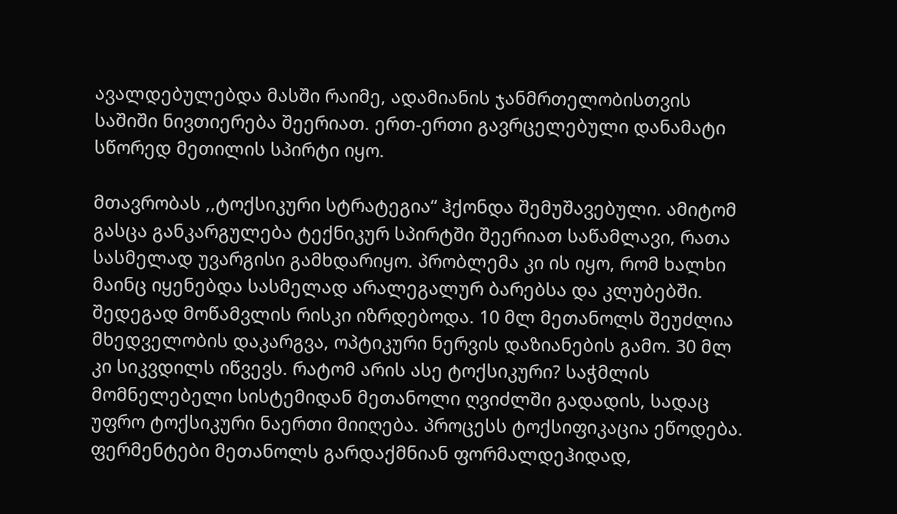ავალდებულებდა მასში რაიმე, ადამიანის ჯანმრთელობისთვის საშიში ნივთიერება შეერიათ. ერთ-ერთი გავრცელებული დანამატი სწორედ მეთილის სპირტი იყო.

მთავრობას ,,ტოქსიკური სტრატეგია“ ჰქონდა შემუშავებული. ამიტომ გასცა განკარგულება ტექნიკურ სპირტში შეერიათ საწამლავი, რათა სასმელად უვარგისი გამხდარიყო. პრობლემა კი ის იყო, რომ ხალხი მაინც იყენებდა სასმელად არალეგალურ ბარებსა და კლუბებში. შედეგად მოწამვლის რისკი იზრდებოდა. 10 მლ მეთანოლს შეუძლია მხედველობის დაკარგვა, ოპტიკური ნერვის დაზიანების გამო. 30 მლ კი სიკვდილს იწვევს. რატომ არის ასე ტოქსიკური? საჭმლის მომნელებელი სისტემიდან მეთანოლი ღვიძლში გადადის, სადაც უფრო ტოქსიკური ნაერთი მიიღება. პროცესს ტოქსიფიკაცია ეწოდება. ფერმენტები მეთანოლს გარდაქმნიან ფორმალდეჰიდად,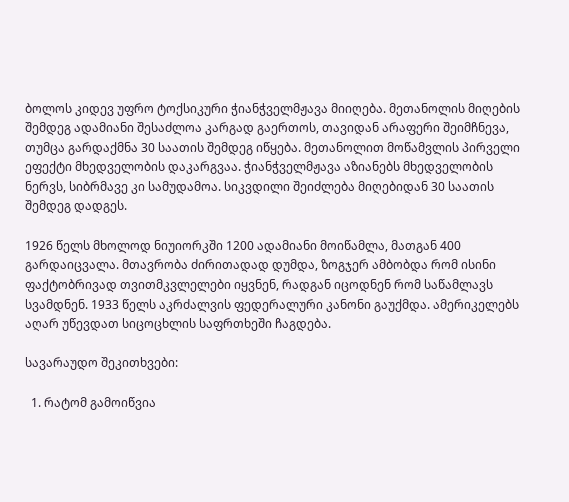ბოლოს კიდევ უფრო ტოქსიკური ჭიანჭველმჟავა მიიღება. მეთანოლის მიღების შემდეგ ადამიანი შესაძლოა კარგად გაერთოს, თავიდან არაფერი შეიმჩნევა, თუმცა გარდაქმნა 30 საათის შემდეგ იწყება. მეთანოლით მოწამვლის პირველი ეფექტი მხედველობის დაკარგვაა. ჭიანჭველმჟავა აზიანებს მხედველობის ნერვს, სიბრმავე კი სამუდამოა. სიკვდილი შეიძლება მიღებიდან 30 საათის შემდეგ დადგეს.

1926 წელს მხოლოდ ნიუიორკში 1200 ადამიანი მოიწამლა, მათგან 400 გარდაიცვალა. მთავრობა ძირითადად დუმდა, ზოგჯერ ამბობდა რომ ისინი ფაქტობრივად თვითმკვლელები იყვნენ, რადგან იცოდნენ რომ საწამლავს სვამდნენ. 1933 წელს აკრძალვის ფედერალური კანონი გაუქმდა. ამერიკელებს აღარ უწევდათ სიცოცხლის საფრთხეში ჩაგდება.

სავარაუდო შეკითხვები:

  1. რატომ გამოიწვია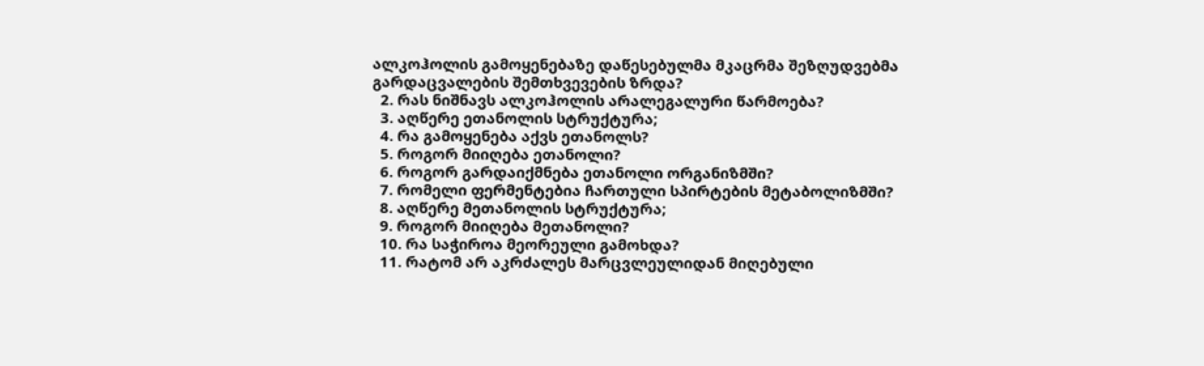ალკოჰოლის გამოყენებაზე დაწესებულმა მკაცრმა შეზღუდვებმა გარდაცვალების შემთხვევების ზრდა?
  2. რას ნიშნავს ალკოჰოლის არალეგალური წარმოება?
  3. აღწერე ეთანოლის სტრუქტურა;
  4. რა გამოყენება აქვს ეთანოლს?
  5. როგორ მიიღება ეთანოლი?
  6. როგორ გარდაიქმნება ეთანოლი ორგანიზმში?
  7. რომელი ფერმენტებია ჩართული სპირტების მეტაბოლიზმში?
  8. აღწერე მეთანოლის სტრუქტურა;
  9. როგორ მიიღება მეთანოლი?
  10. რა საჭიროა მეორეული გამოხდა?
  11. რატომ არ აკრძალეს მარცვლეულიდან მიღებული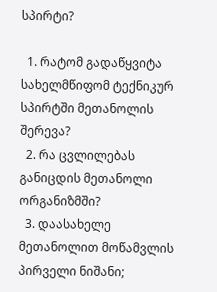სპირტი?

  1. რატომ გადაწყვიტა სახელმწიფომ ტექნიკურ სპირტში მეთანოლის შერევა?
  2. რა ცვლილებას განიცდის მეთანოლი ორგანიზმში?
  3. დაასახელე მეთანოლით მოწამვლის პირველი ნიშანი;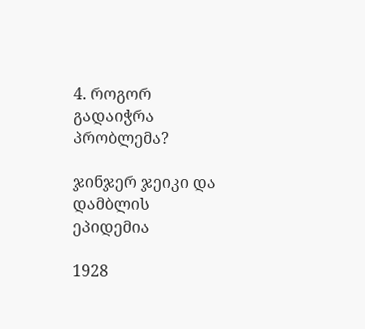4. როგორ გადაიჭრა პრობლემა?

ჯინჯერ ჯეიკი და დამბლის ეპიდემია

1928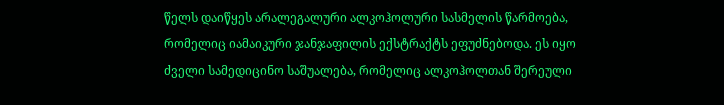წელს დაიწყეს არალეგალური ალკოჰოლური სასმელის წარმოება, რომელიც იამაიკური ჯანჯაფილის ექსტრაქტს ეფუძნებოდა. ეს იყო ძველი სამედიცინო საშუალება, რომელიც ალკოჰოლთან შერეული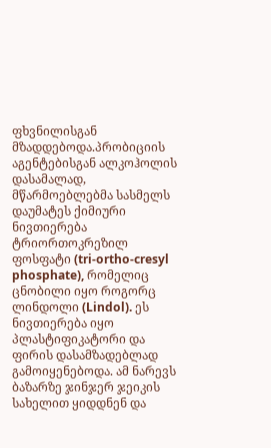ფხვნილისგან მზადდებოდა.პრობიციის აგენტებისგან ალკოჰოლის დასამალად, მწარმოებლებმა სასმელს დაუმატეს ქიმიური ნივთიერება ტრიორთოკრეზილ ფოსფატი (tri-ortho-cresyl phosphate), რომელიც ცნობილი იყო როგორც ლინდოლი (Lindol). ეს ნივთიერება იყო პლასტიფიკატორი და ფირის დასამზადებლად გამოიყენებოდა. ამ ნარევს ბაზარზე ჯინჯერ ჯეიკის სახელით ყიდდნენ და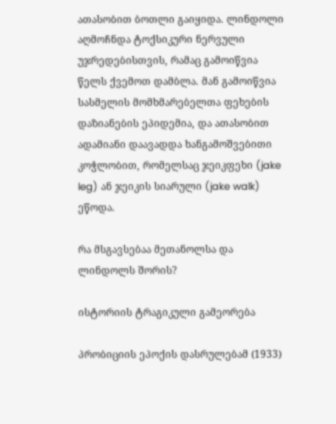ათასობით ბოთლი გაიყიდა. ლინდოლი აღმოჩნდა ტოქსიკური ნერვული უჯრედებისთვის, რამაც გამოიწვია წელს ქვემოთ დამბლა. მან გამოიწვია სასმელის მომხმარებელთა ფეხების დაზიანების ეპიდემია, და ათასობით ადამიანი დაავადდა ხანგამოშვებითი კოჭლობით, რომელსაც ჯეიკფეხი (jake leg) ან ჯეიკის სიარული (jake walk) ეწოდა.

რა მსგავსებაა მეთანოლსა და ლინდოლს შორის?

ისტორიის ტრაგიკული გამეორება

პრობიციის ეპოქის დასრულებამ (1933)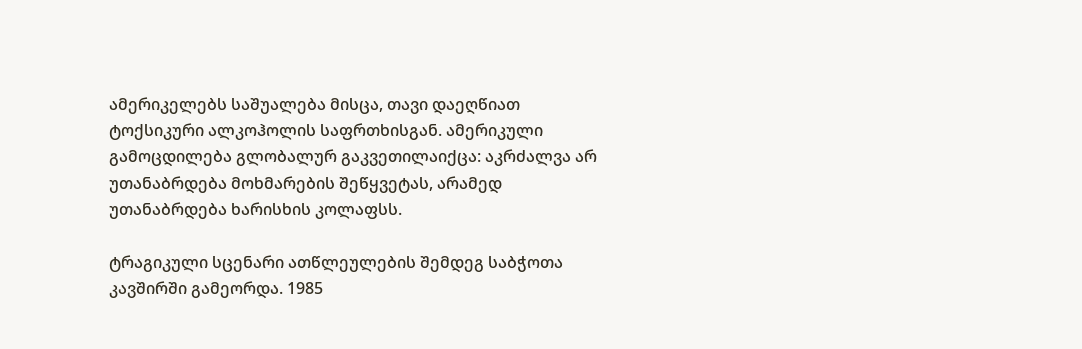ამერიკელებს საშუალება მისცა, თავი დაეღწიათ ტოქსიკური ალკოჰოლის საფრთხისგან. ამერიკული გამოცდილება გლობალურ გაკვეთილაიქცა: აკრძალვა არ უთანაბრდება მოხმარების შეწყვეტას, არამედ უთანაბრდება ხარისხის კოლაფსს.

ტრაგიკული სცენარი ათწლეულების შემდეგ საბჭოთა კავშირში გამეორდა. 1985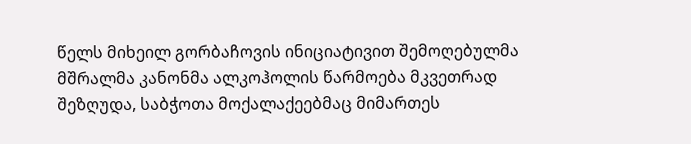წელს მიხეილ გორბაჩოვის ინიციატივით შემოღებულმა მშრალმა კანონმა ალკოჰოლის წარმოება მკვეთრად შეზღუდა, საბჭოთა მოქალაქეებმაც მიმართეს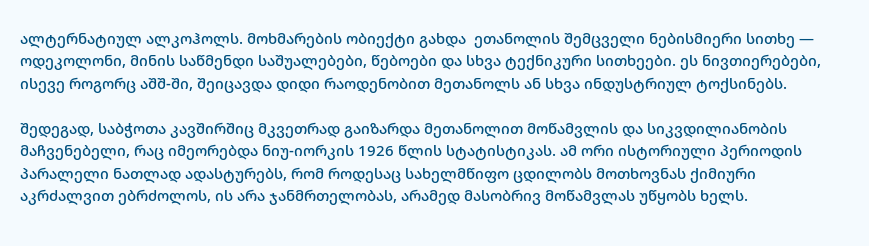ალტერნატიულ ალკოჰოლს. მოხმარების ობიექტი გახდა  ეთანოლის შემცველი ნებისმიერი სითხე — ოდეკოლონი, მინის საწმენდი საშუალებები, წებოები და სხვა ტექნიკური სითხეები. ეს ნივთიერებები, ისევე როგორც აშშ-ში, შეიცავდა დიდი რაოდენობით მეთანოლს ან სხვა ინდუსტრიულ ტოქსინებს.

შედეგად, საბჭოთა კავშირშიც მკვეთრად გაიზარდა მეთანოლით მოწამვლის და სიკვდილიანობის მაჩვენებელი, რაც იმეორებდა ნიუ-იორკის 1926 წლის სტატისტიკას. ამ ორი ისტორიული პერიოდის პარალელი ნათლად ადასტურებს, რომ როდესაც სახელმწიფო ცდილობს მოთხოვნას ქიმიური აკრძალვით ებრძოლოს, ის არა ჯანმრთელობას, არამედ მასობრივ მოწამვლას უწყობს ხელს.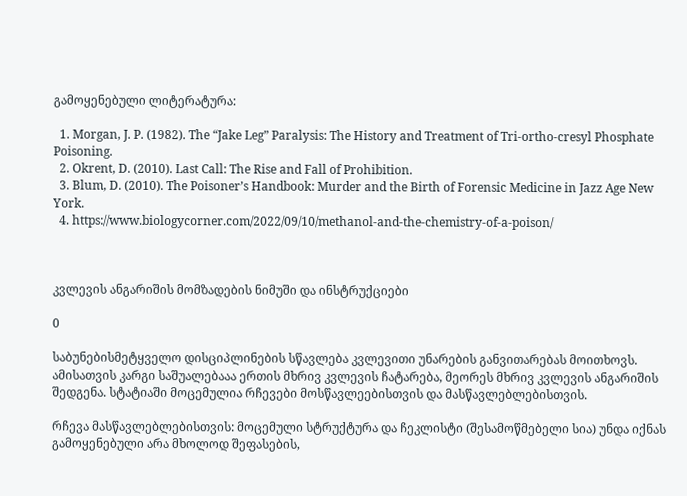გამოყენებული ლიტერატურა:

  1. Morgan, J. P. (1982). The “Jake Leg” Paralysis: The History and Treatment of Tri-ortho-cresyl Phosphate Poisoning.
  2. Okrent, D. (2010). Last Call: The Rise and Fall of Prohibition.
  3. Blum, D. (2010). The Poisoner’s Handbook: Murder and the Birth of Forensic Medicine in Jazz Age New York.
  4. https://www.biologycorner.com/2022/09/10/methanol-and-the-chemistry-of-a-poison/



კვლევის ანგარიშის მომზადების ნიმუში და ინსტრუქციები

0

საბუნებისმეტყველო დისციპლინების სწავლება კვლევითი უნარების განვითარებას მოითხოვს. ამისათვის კარგი საშუალებააა ერთის მხრივ კვლევის ჩატარება, მეორეს მხრივ კვლევის ანგარიშის შედგენა. სტატიაში მოცემულია რჩევები მოსწავლეებისთვის და მასწავლებლებისთვის.

რჩევა მასწავლებლებისთვის: მოცემული სტრუქტურა და ჩეკლისტი (შესამოწმებელი სია) უნდა იქნას გამოყენებული არა მხოლოდ შეფასების,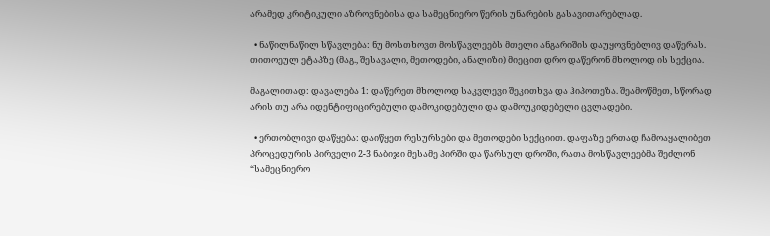არამედ კრიტიკული აზროვნებისა და სამეცნიერო წერის უნარების გასავითარებლად.

  • ნაწილნაწილ სწავლება: ნუ მოსთხოვთ მოსწავლეებს მთელი ანგარიშის დაუყოვნებლივ დაწერას. თითოეულ ეტაპზე (მაგ., შესავალი, მეთოდები, ანალიზი) მიეცით დრო დაწერონ მხოლოდ ის სექცია.

მაგალითად: დავალება 1: დაწერეთ მხოლოდ საკვლევი შეკითხვა და ჰიპოთეზა. შეამოწმეთ, სწორად არის თუ არა იდენტიფიცირებული დამოკიდებული და დამოუკიდებელი ცვლადები.

  • ერთობლივი დაწყება: დაიწყეთ რესურსები და მეთოდები სექციით. დაფაზე ერთად ჩამოაყალიბეთ პროცედურის პირველი 2-3 ნაბიჯი მესამე პირში და წარსულ დროში, რათა მოსწავლეებმა შეძლონ “სამეცნიერო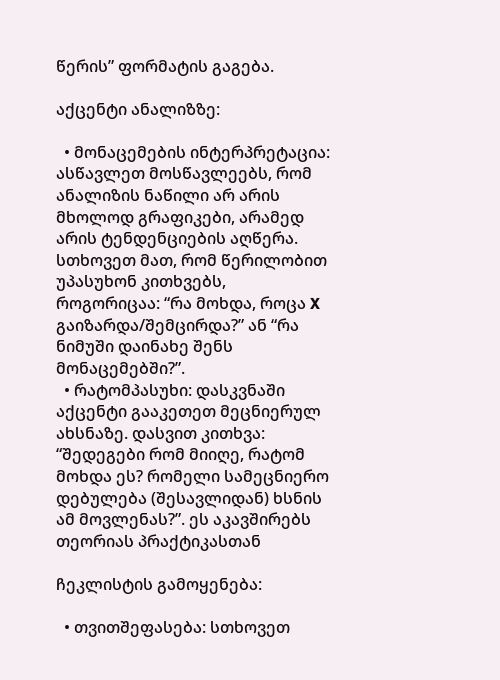წერის” ფორმატის გაგება.

აქცენტი ანალიზზე:

  • მონაცემების ინტერპრეტაცია: ასწავლეთ მოსწავლეებს, რომ ანალიზის ნაწილი არ არის მხოლოდ გრაფიკები, არამედ არის ტენდენციების აღწერა. სთხოვეთ მათ, რომ წერილობით უპასუხონ კითხვებს, როგორიცაა: “რა მოხდა, როცა X გაიზარდა/შემცირდა?” ან “რა ნიმუში დაინახე შენს მონაცემებში?”.
  • რატომპასუხი: დასკვნაში აქცენტი გააკეთეთ მეცნიერულ ახსნაზე. დასვით კითხვა: “შედეგები რომ მიიღე, რატომ მოხდა ეს? რომელი სამეცნიერო დებულება (შესავლიდან) ხსნის ამ მოვლენას?”. ეს აკავშირებს თეორიას პრაქტიკასთან

ჩეკლისტის გამოყენება:

  • თვითშეფასება: სთხოვეთ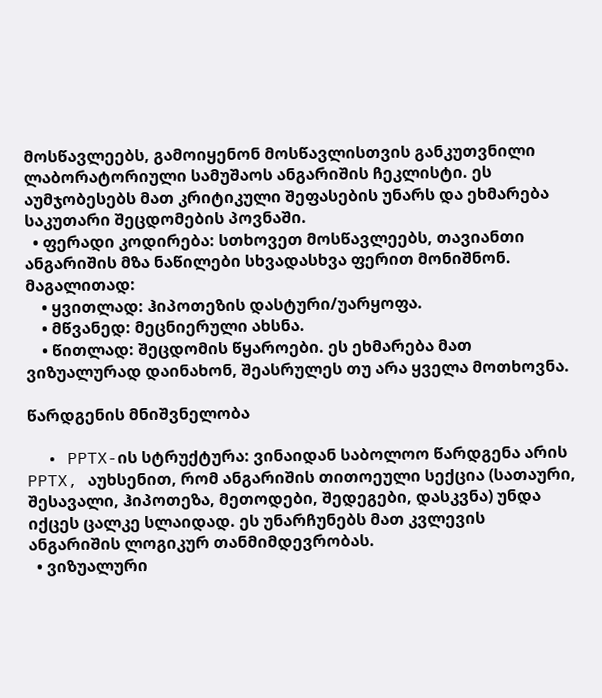მოსწავლეებს, გამოიყენონ მოსწავლისთვის განკუთვნილი ლაბორატორიული სამუშაოს ანგარიშის ჩეკლისტი. ეს აუმჯობესებს მათ კრიტიკული შეფასების უნარს და ეხმარება საკუთარი შეცდომების პოვნაში.
  • ფერადი კოდირება: სთხოვეთ მოსწავლეებს, თავიანთი ანგარიშის მზა ნაწილები სხვადასხვა ფერით მონიშნონ. მაგალითად:
    • ყვითლად: ჰიპოთეზის დასტური/უარყოფა.
    • მწვანედ: მეცნიერული ახსნა.
    • წითლად: შეცდომის წყაროები. ეს ეხმარება მათ ვიზუალურად დაინახონ, შეასრულეს თუ არა ყველა მოთხოვნა.

წარდგენის მნიშვნელობა

  • PPTX-ის სტრუქტურა: ვინაიდან საბოლოო წარდგენა არის PPTX, აუხსენით, რომ ანგარიშის თითოეული სექცია (სათაური, შესავალი, ჰიპოთეზა, მეთოდები, შედეგები, დასკვნა) უნდა იქცეს ცალკე სლაიდად. ეს უნარჩუნებს მათ კვლევის ანგარიშის ლოგიკურ თანმიმდევრობას.
  • ვიზუალური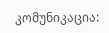კომუნიკაცია: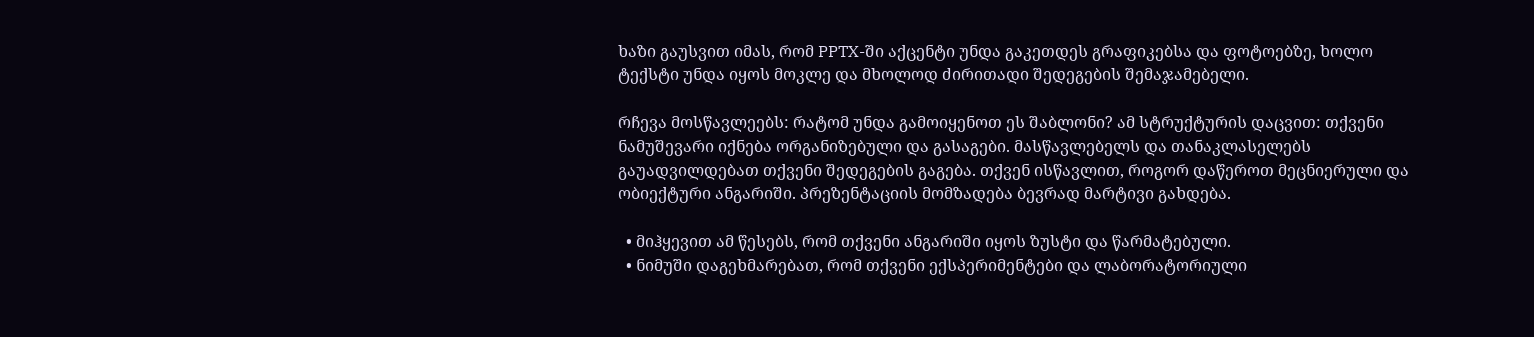ხაზი გაუსვით იმას, რომ PPTX-ში აქცენტი უნდა გაკეთდეს გრაფიკებსა და ფოტოებზე, ხოლო ტექსტი უნდა იყოს მოკლე და მხოლოდ ძირითადი შედეგების შემაჯამებელი.

რჩევა მოსწავლეებს: რატომ უნდა გამოიყენოთ ეს შაბლონი? ამ სტრუქტურის დაცვით: თქვენი ნამუშევარი იქნება ორგანიზებული და გასაგები. მასწავლებელს და თანაკლასელებს გაუადვილდებათ თქვენი შედეგების გაგება. თქვენ ისწავლით, როგორ დაწეროთ მეცნიერული და ობიექტური ანგარიში. პრეზენტაციის მომზადება ბევრად მარტივი გახდება.

  • მიჰყევით ამ წესებს, რომ თქვენი ანგარიში იყოს ზუსტი და წარმატებული.
  • ნიმუში დაგეხმარებათ, რომ თქვენი ექსპერიმენტები და ლაბორატორიული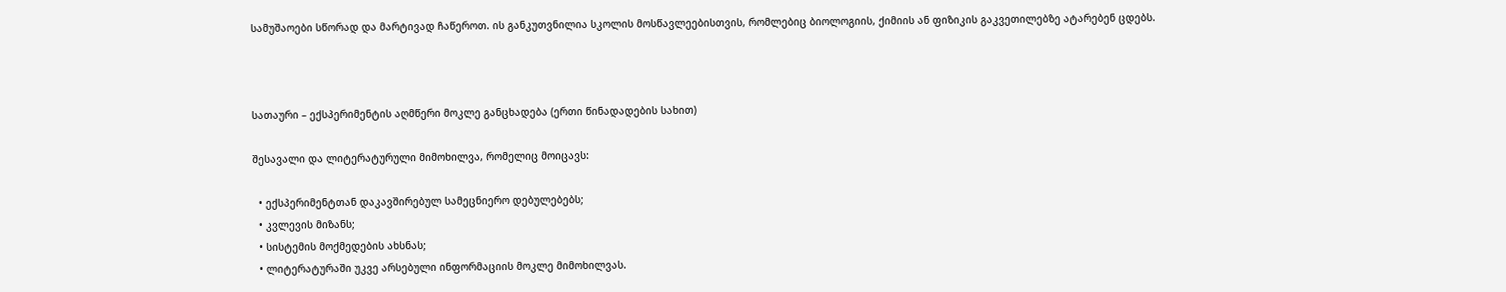სამუშაოები სწორად და მარტივად ჩაწეროთ. ის განკუთვნილია სკოლის მოსწავლეებისთვის, რომლებიც ბიოლოგიის, ქიმიის ან ფიზიკის გაკვეთილებზე ატარებენ ცდებს.



სათაური – ექსპერიმენტის აღმწერი მოკლე განცხადება (ერთი წინადადების სახით)

შესავალი და ლიტერატურული მიმოხილვა, რომელიც მოიცავს:

  • ექსპერიმენტთან დაკავშირებულ სამეცნიერო დებულებებს;
  • კვლევის მიზანს;
  • სისტემის მოქმედების ახსნას;
  • ლიტერატურაში უკვე არსებული ინფორმაციის მოკლე მიმოხილვას.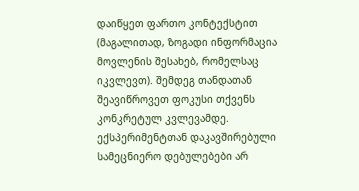დაიწყეთ ფართო კონტექსტით (მაგალითად, ზოგადი ინფორმაცია მოვლენის შესახებ, რომელსაც იკვლევთ). შემდეგ თანდათან შეავიწროვეთ ფოკუსი თქვენს კონკრეტულ კვლევამდე. ექსპერიმენტთან დაკავშირებული სამეცნიერო დებულებები არ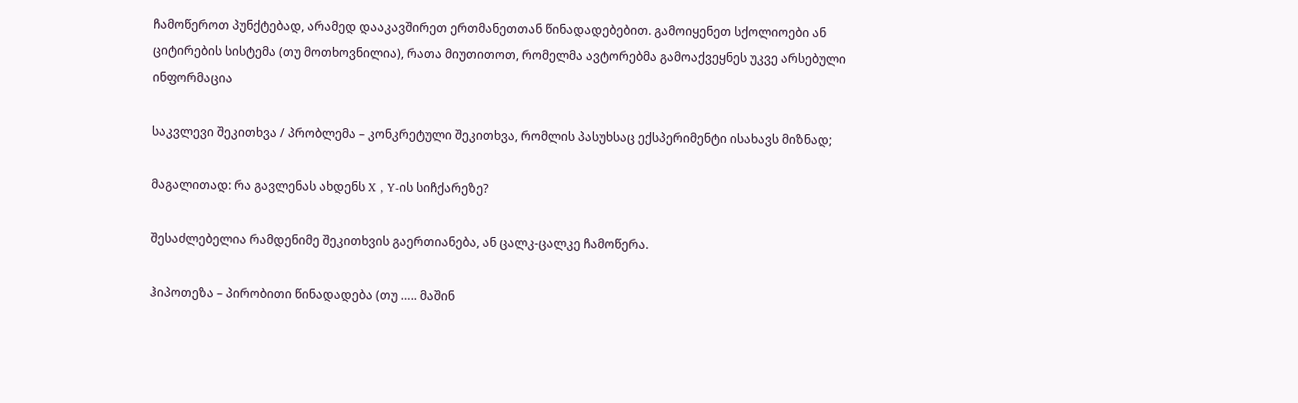ჩამოწეროთ პუნქტებად, არამედ დააკავშირეთ ერთმანეთთან წინადადებებით. გამოიყენეთ სქოლიოები ან ციტირების სისტემა (თუ მოთხოვნილია), რათა მიუთითოთ, რომელმა ავტორებმა გამოაქვეყნეს უკვე არსებული ინფორმაცია

საკვლევი შეკითხვა / პრობლემა – კონკრეტული შეკითხვა, რომლის პასუხსაც ექსპერიმენტი ისახავს მიზნად;

მაგალითად: რა გავლენას ახდენს X , Y-ის სიჩქარეზე?

შესაძლებელია რამდენიმე შეკითხვის გაერთიანება, ან ცალკ-ცალკე ჩამოწერა.

ჰიპოთეზა – პირობითი წინადადება (თუ ….. მაშინ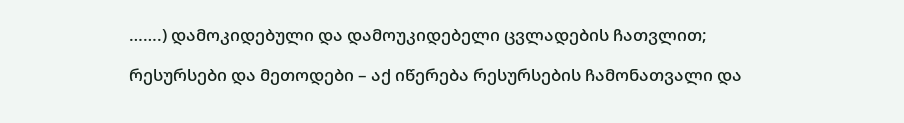…….) დამოკიდებული და დამოუკიდებელი ცვლადების ჩათვლით;

რესურსები და მეთოდები – აქ იწერება რესურსების ჩამონათვალი და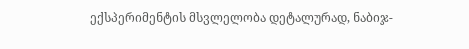ექსპერიმენტის მსვლელობა დეტალურად, ნაბიჯ-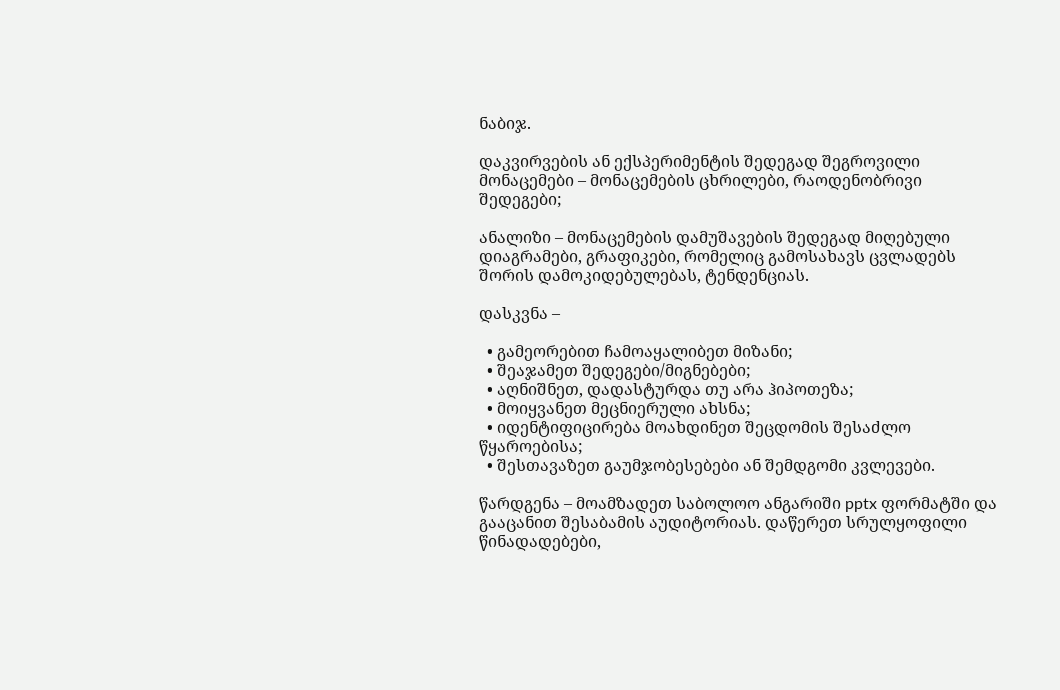ნაბიჯ.

დაკვირვების ან ექსპერიმენტის შედეგად შეგროვილი მონაცემები – მონაცემების ცხრილები, რაოდენობრივი შედეგები;

ანალიზი – მონაცემების დამუშავების შედეგად მიღებული დიაგრამები, გრაფიკები, რომელიც გამოსახავს ცვლადებს შორის დამოკიდებულებას, ტენდენციას.

დასკვნა –

  • გამეორებით ჩამოაყალიბეთ მიზანი;
  • შეაჯამეთ შედეგები/მიგნებები;
  • აღნიშნეთ, დადასტურდა თუ არა ჰიპოთეზა;
  • მოიყვანეთ მეცნიერული ახსნა;
  • იდენტიფიცირება მოახდინეთ შეცდომის შესაძლო წყაროებისა;
  • შესთავაზეთ გაუმჯობესებები ან შემდგომი კვლევები.

წარდგენა – მოამზადეთ საბოლოო ანგარიში pptx ფორმატში და გააცანით შესაბამის აუდიტორიას. დაწერეთ სრულყოფილი წინადადებები,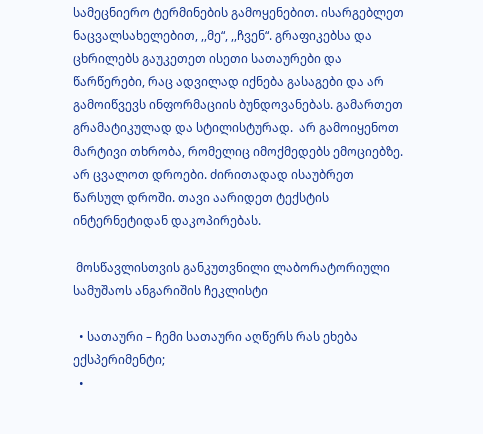სამეცნიერო ტერმინების გამოყენებით. ისარგებლეთ ნაცვალსახელებით, ,,მე“, ,,ჩვენ“. გრაფიკებსა და ცხრილებს გაუკეთეთ ისეთი სათაურები და წარწერები, რაც ადვილად იქნება გასაგები და არ გამოიწვევს ინფორმაციის ბუნდოვანებას. გამართეთ გრამატიკულად და სტილისტურად.  არ გამოიყენოთ მარტივი თხრობა, რომელიც იმოქმედებს ემოციებზე. არ ცვალოთ დროები. ძირითადად ისაუბრეთ წარსულ დროში. თავი აარიდეთ ტექსტის ინტერნეტიდან დაკოპირებას.

 მოსწავლისთვის განკუთვნილი ლაბორატორიული სამუშაოს ანგარიშის ჩეკლისტი

  • სათაური – ჩემი სათაური აღწერს რას ეხება ექსპერიმენტი;
  •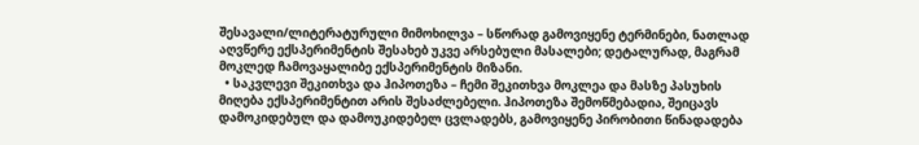შესავალი/ლიტერატურული მიმოხილვა – სწორად გამოვიყენე ტერმინები, ნათლად აღვწერე ექსპერიმენტის შესახებ უკვე არსებული მასალები; დეტალურად, მაგრამ მოკლედ ჩამოვაყალიბე ექსპერიმენტის მიზანი.
  • საკვლევი შეკითხვა და ჰიპოთეზა – ჩემი შეკითხვა მოკლეა და მასზე პასუხის მიღება ექსპერიმენტით არის შესაძლებელი. ჰიპოთეზა შემოწმებადია, შეიცავს დამოკიდებულ და დამოუკიდებელ ცვლადებს, გამოვიყენე პირობითი წინადადება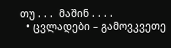თუ . . .  მაშინ . . . .
  • ცვლადები – გამოვკვეთე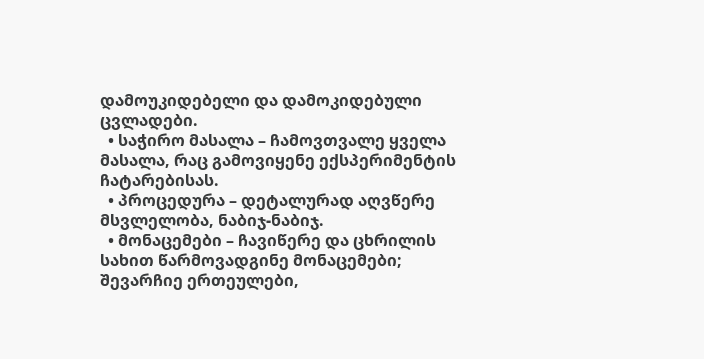დამოუკიდებელი და დამოკიდებული ცვლადები.
  • საჭირო მასალა – ჩამოვთვალე ყველა მასალა, რაც გამოვიყენე ექსპერიმენტის ჩატარებისას.
  • პროცედურა – დეტალურად აღვწერე მსვლელობა, ნაბიჯ-ნაბიჯ.
  • მონაცემები – ჩავიწერე და ცხრილის სახით წარმოვადგინე მონაცემები; შევარჩიე ერთეულები,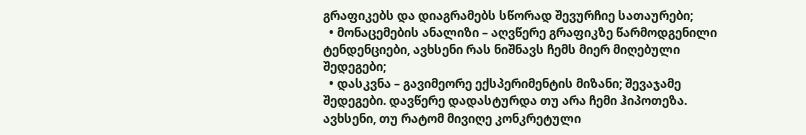გრაფიკებს და დიაგრამებს სწორად შევურჩიე სათაურები;
  • მონაცემების ანალიზი – აღვწერე გრაფიკზე წარმოდგენილი ტენდენციები, ავხსენი რას ნიშნავს ჩემს მიერ მიღებული შედეგები;
  • დასკვნა – გავიმეორე ექსპერიმენტის მიზანი; შევაჯამე შედეგები. დავწერე დადასტურდა თუ არა ჩემი ჰიპოთეზა. ავხსენი, თუ რატომ მივიღე კონკრეტული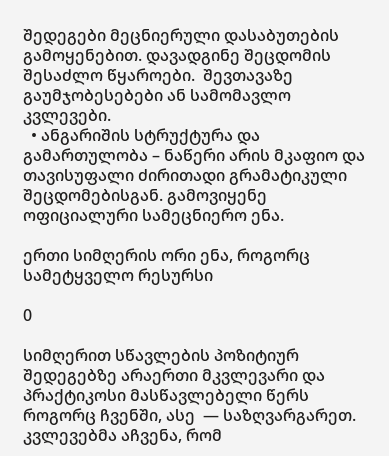შედეგები მეცნიერული დასაბუთების გამოყენებით. დავადგინე შეცდომის შესაძლო წყაროები.  შევთავაზე გაუმჯობესებები ან სამომავლო კვლევები.
  • ანგარიშის სტრუქტურა და გამართულობა – ნაწერი არის მკაფიო და თავისუფალი ძირითადი გრამატიკული შეცდომებისგან. გამოვიყენე ოფიციალური სამეცნიერო ენა.

ერთი სიმღერის ორი ენა, როგორც სამეტყველო რესურსი

0

სიმღერით სწავლების პოზიტიურ შედეგებზე არაერთი მკვლევარი და პრაქტიკოსი მასწავლებელი წერს როგორც ჩვენში, ასე  — საზღვარგარეთ. კვლევებმა აჩვენა, რომ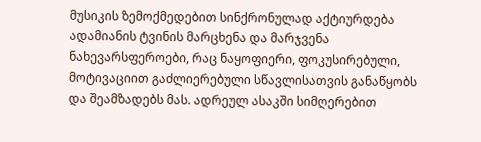მუსიკის ზემოქმედებით სინქრონულად აქტიურდება ადამიანის ტვინის მარცხენა და მარჯვენა ნახევარსფეროები, რაც ნაყოფიერი, ფოკუსირებული, მოტივაციით გაძლიერებული სწავლისათვის განაწყობს და შეამზადებს მას. ადრეულ ასაკში სიმღერებით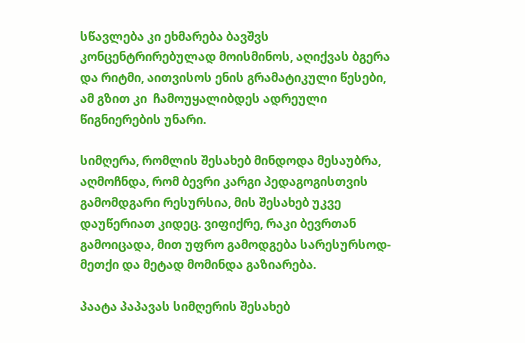სწავლება კი ეხმარება ბავშვს კონცენტრირებულად მოისმინოს, აღიქვას ბგერა და რიტმი, აითვისოს ენის გრამატიკული წესები, ამ გზით კი  ჩამოუყალიბდეს ადრეული წიგნიერების უნარი.

სიმღერა, რომლის შესახებ მინდოდა მესაუბრა, აღმოჩნდა, რომ ბევრი კარგი პედაგოგისთვის გამომდგარი რესურსია, მის შესახებ უკვე დაუწერიათ კიდეც. ვიფიქრე, რაკი ბევრთან გამოიცადა, მით უფრო გამოდგება სარესურსოდ-მეთქი და მეტად მომინდა გაზიარება.

პაატა პაპავას სიმღერის შესახებ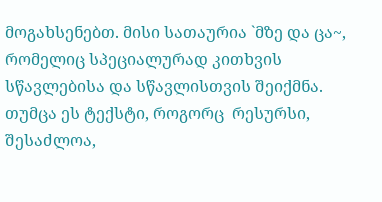მოგახსენებთ. მისი სათაურია `მზე და ცა~, რომელიც სპეციალურად კითხვის სწავლებისა და სწავლისთვის შეიქმნა. თუმცა ეს ტექსტი, როგორც  რესურსი, შესაძლოა,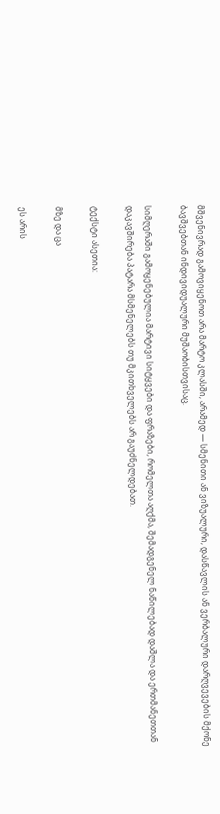მშვენივრად გამოვიყენოთ არა მარტო კლასში, არამედ — სმენითი ან ვიზუალური, დასწავლის ან ვერბალური დარღვევების მქონე ბავშვებთან ინდივიდუალური მუშაობისთვისაც.

სიმღერაში გამოყენებულია მარტივი სიტყვები და ფრაზები, რომელთა აღქმა, შემადგენელ ნაწილებად დაშლა და ერთმანეთთან დაკავშირება პატარა მსმენელებს თუ მკითხველებს არ გაუძნელდებათ.

ტექსტი ასეთია:

მზე და ცა

ეს არის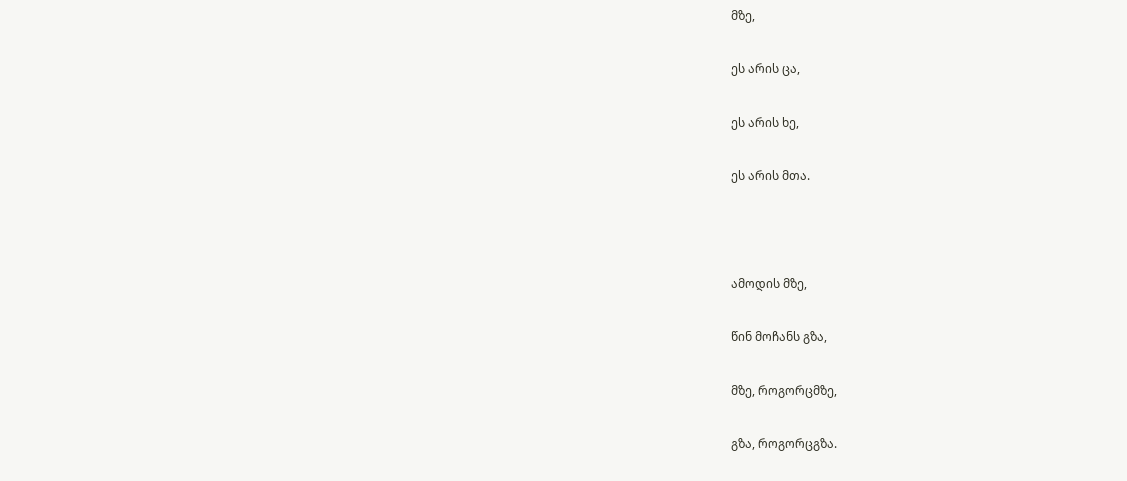მზე,

ეს არის ცა,

ეს არის ხე,

ეს არის მთა.



ამოდის მზე,

წინ მოჩანს გზა,

მზე, როგორცმზე,

გზა, როგორცგზა.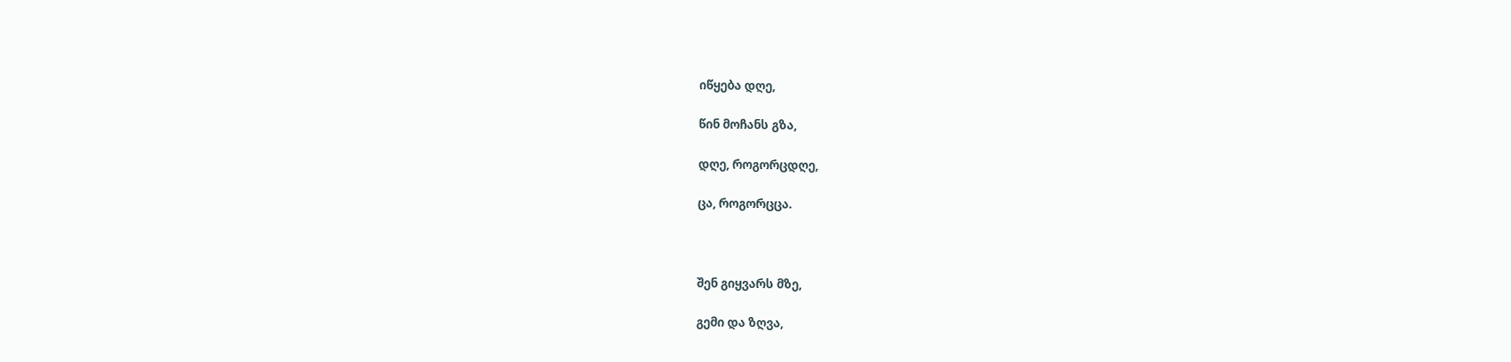იწყება დღე,

წინ მოჩანს გზა,

დღე, როგორცდღე,

ცა, როგორცცა.



შენ გიყვარს მზე,

გემი და ზღვა,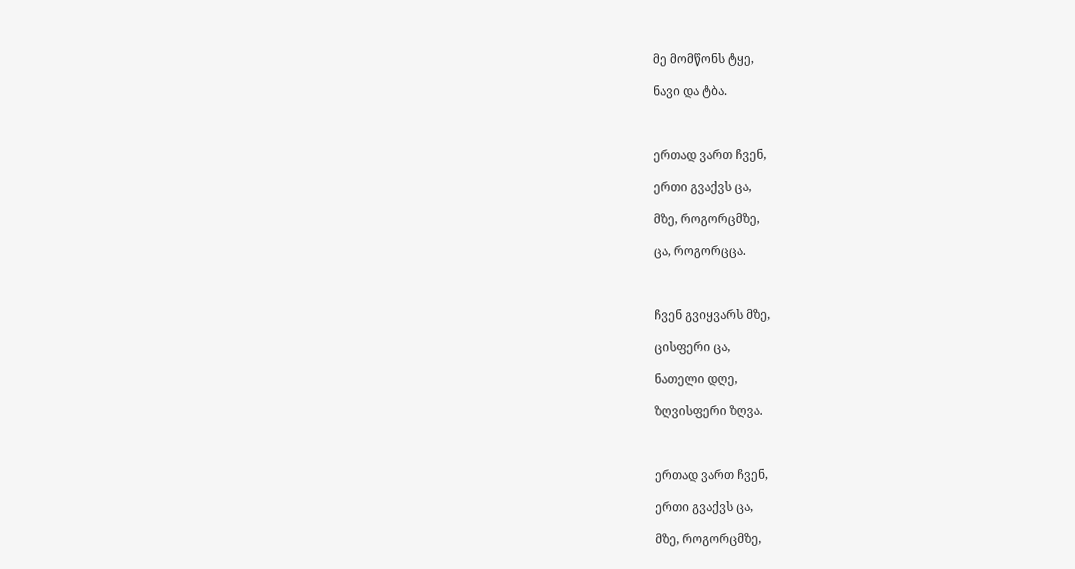მე მომწონს ტყე,

ნავი და ტბა.



ერთად ვართ ჩვენ,

ერთი გვაქვს ცა,

მზე, როგორცმზე,

ცა, როგორცცა.



ჩვენ გვიყვარს მზე,

ცისფერი ცა,

ნათელი დღე,

ზღვისფერი ზღვა.



ერთად ვართ ჩვენ,

ერთი გვაქვს ცა,

მზე, როგორცმზე,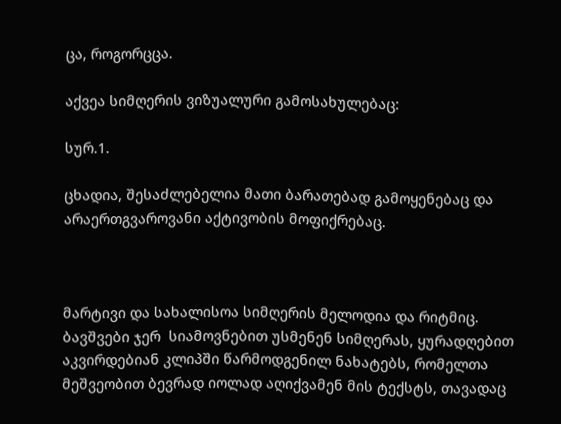ცა, როგორცცა.

აქვეა სიმღერის ვიზუალური გამოსახულებაც:

სურ.1.

ცხადია, შესაძლებელია მათი ბარათებად გამოყენებაც და არაერთგვაროვანი აქტივობის მოფიქრებაც.



მარტივი და სახალისოა სიმღერის მელოდია და რიტმიც. ბავშვები ჯერ  სიამოვნებით უსმენენ სიმღერას, ყურადღებით აკვირდებიან კლიპში წარმოდგენილ ნახატებს, რომელთა მეშვეობით ბევრად იოლად აღიქვამენ მის ტექსტს, თავადაც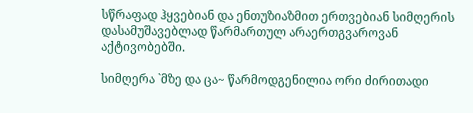სწრაფად ჰყვებიან და ენთუზიაზმით ერთვებიან სიმღერის დასამუშავებლად წარმართულ არაერთგვაროვან აქტივობებში.

სიმღერა `მზე და ცა~ წარმოდგენილია ორი ძირითადი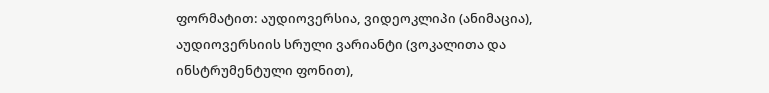ფორმატით: აუდიოვერსია, ვიდეოკლიპი (ანიმაცია), აუდიოვერსიის სრული ვარიანტი (ვოკალითა და ინსტრუმენტული ფონით),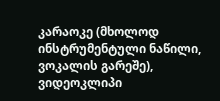კარაოკე (მხოლოდ ინსტრუმენტული ნაწილი, ვოკალის გარეშე), ვიდეოკლიპი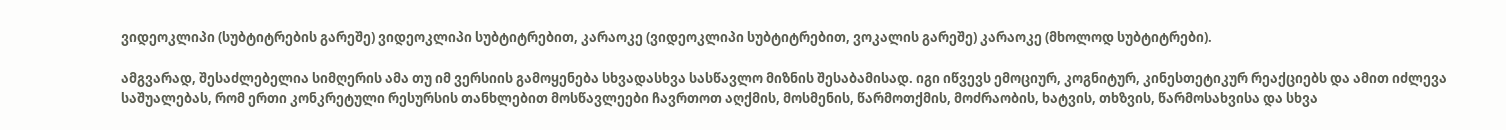ვიდეოკლიპი (სუბტიტრების გარეშე) ვიდეოკლიპი სუბტიტრებით, კარაოკე (ვიდეოკლიპი სუბტიტრებით, ვოკალის გარეშე) კარაოკე (მხოლოდ სუბტიტრები).

ამგვარად, შესაძლებელია სიმღერის ამა თუ იმ ვერსიის გამოყენება სხვადასხვა სასწავლო მიზნის შესაბამისად. იგი იწვევს ემოციურ, კოგნიტურ, კინესთეტიკურ რეაქციებს და ამით იძლევა საშუალებას, რომ ერთი კონკრეტული რესურსის თანხლებით მოსწავლეები ჩავრთოთ აღქმის, მოსმენის, წარმოთქმის, მოძრაობის, ხატვის, თხზვის, წარმოსახვისა და სხვა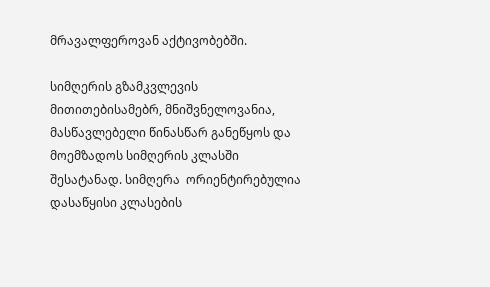მრავალფეროვან აქტივობებში.

სიმღერის გზამკვლევის მითითებისამებრ, მნიშვნელოვანია, მასწავლებელი წინასწარ განეწყოს და მოემზადოს სიმღერის კლასში შესატანად. სიმღერა  ორიენტირებულია დასაწყისი კლასების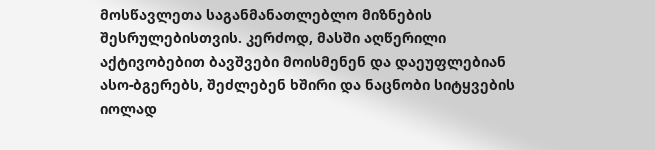მოსწავლეთა საგანმანათლებლო მიზნების შესრულებისთვის. კერძოდ, მასში აღწერილი აქტივობებით ბავშვები მოისმენენ და დაეუფლებიან ასო-ბგერებს, შეძლებენ ხშირი და ნაცნობი სიტყვების იოლად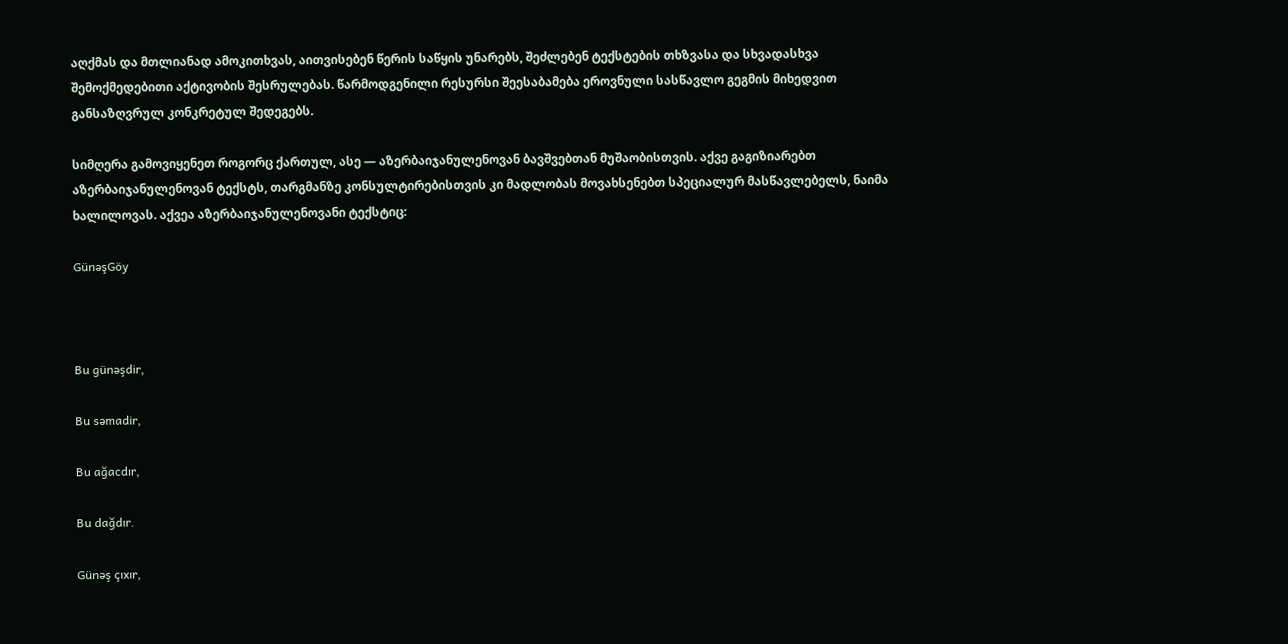აღქმას და მთლიანად ამოკითხვას, აითვისებენ წერის საწყის უნარებს, შეძლებენ ტექსტების თხზვასა და სხვადასხვა შემოქმედებითი აქტივობის შესრულებას. წარმოდგენილი რესურსი შეესაბამება ეროვნული სასწავლო გეგმის მიხედვით განსაზღვრულ კონკრეტულ შედეგებს.

სიმღერა გამოვიყენეთ როგორც ქართულ, ასე — აზერბაიჯანულენოვან ბავშვებთან მუშაობისთვის. აქვე გაგიზიარებთ აზერბაიჯანულენოვან ტექსტს, თარგმანზე კონსულტირებისთვის კი მადლობას მოვახსენებთ სპეციალურ მასწავლებელს, ნაიმა ხალილოვას. აქვეა აზერბაიჯანულენოვანი ტექსტიც:

GünəşGöy



Bu günəşdir,

Bu səmadir,

Bu ağacdır,

Bu dağdır.

Günəş çıxır,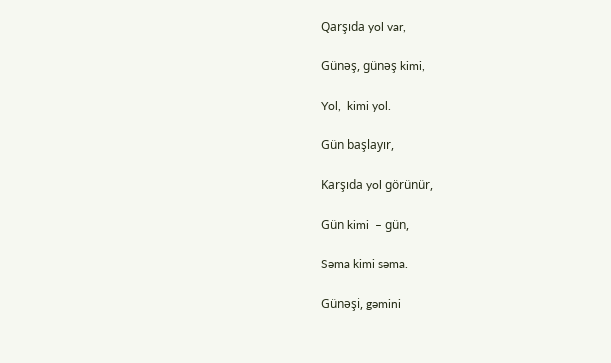Qarşıda yol var,

Günəş, günəş kimi,

Yol,  kimi yol.

Gün başlayır,

Karşıda yol görünür,

Gün kimi  – gün,

Səma kimi səma.

Günəşi, gəmini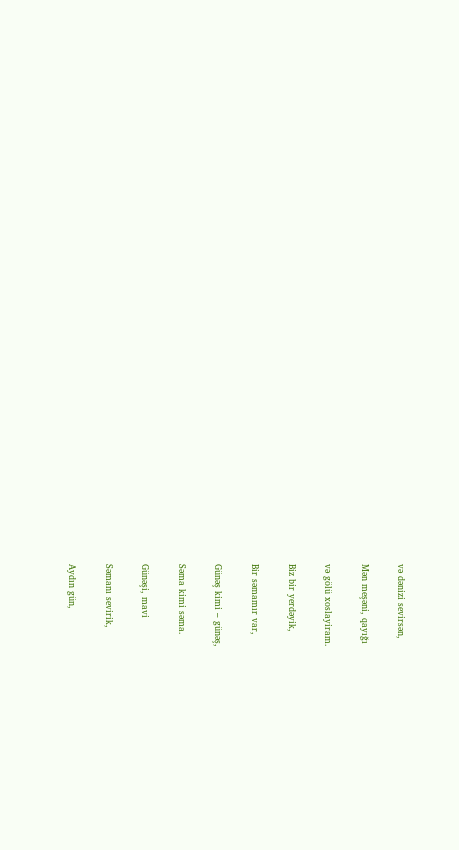və dənizi sevirsən,

Mən meşəni, qayığı

və gölü xoslayiram.

Biz bir yerdəyik,

Bir səmamır var,

Günəş kimi – günəş,

Səma kimi səma.

Günəşi, mavi

Səmanı sevirik,

Aydın gün,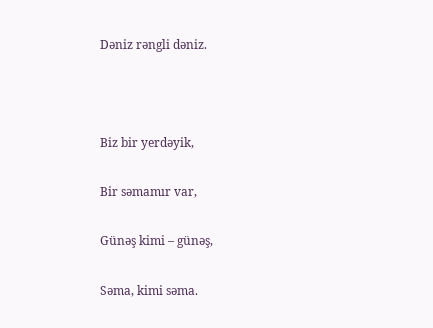Dəniz rəngli dəniz.



Biz bir yerdəyik,

Bir səmamır var,

Günəş kimi – günəş,

Səma, kimi səma.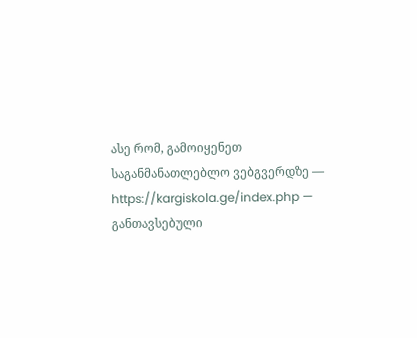ასე რომ, გამოიყენეთ საგანმანათლებლო ვებგვერდზე —  https://kargiskola.ge/index.php — განთავსებული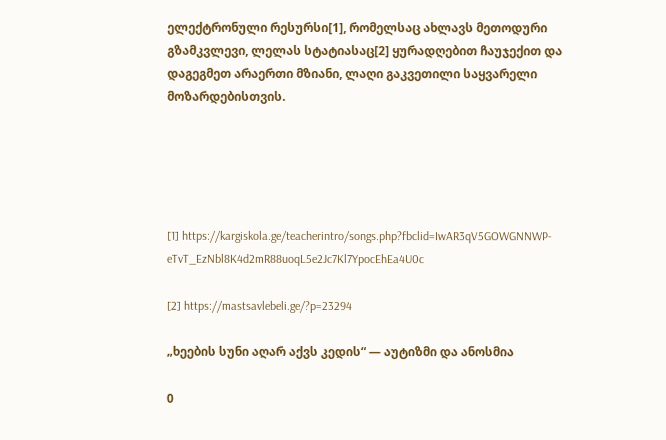ელექტრონული რესურსი[1], რომელსაც ახლავს მეთოდური გზამკვლევი, ლელას სტატიასაც[2] ყურადღებით ჩაუჯექით და დაგეგმეთ არაერთი მზიანი, ლაღი გაკვეთილი საყვარელი მოზარდებისთვის.





[1] https://kargiskola.ge/teacherintro/songs.php?fbclid=IwAR3qV5GOWGNNWP-eTvT_EzNbl8K4d2mR88uoqL5e2Jc7Kl7YpocEhEa4U0c

[2] https://mastsavlebeli.ge/?p=23294

„ხეების სუნი აღარ აქვს კედის“ — აუტიზმი და ანოსმია

0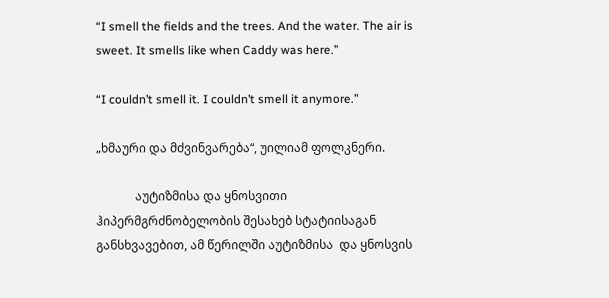“I smell the fields and the trees. And the water. The air is sweet. It smells like when Caddy was here.”

“I couldn’t smell it. I couldn’t smell it anymore.”

„ხმაური და მძვინვარება“, უილიამ ფოლკნერი.

             აუტიზმისა და ყნოსვითი ჰიპერმგრძნობელობის შესახებ სტატიისაგან განსხვავებით, ამ წერილში აუტიზმისა  და ყნოსვის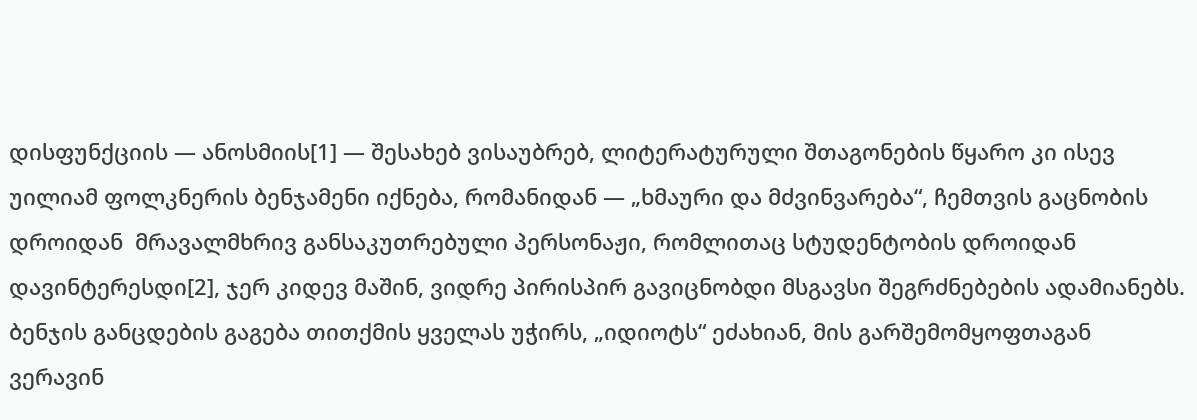დისფუნქციის — ანოსმიის[1] — შესახებ ვისაუბრებ, ლიტერატურული შთაგონების წყარო კი ისევ  უილიამ ფოლკნერის ბენჯამენი იქნება, რომანიდან — „ხმაური და მძვინვარება“, ჩემთვის გაცნობის დროიდან  მრავალმხრივ განსაკუთრებული პერსონაჟი, რომლითაც სტუდენტობის დროიდან დავინტერესდი[2], ჯერ კიდევ მაშინ, ვიდრე პირისპირ გავიცნობდი მსგავსი შეგრძნებების ადამიანებს. ბენჯის განცდების გაგება თითქმის ყველას უჭირს, „იდიოტს“ ეძახიან, მის გარშემომყოფთაგან ვერავინ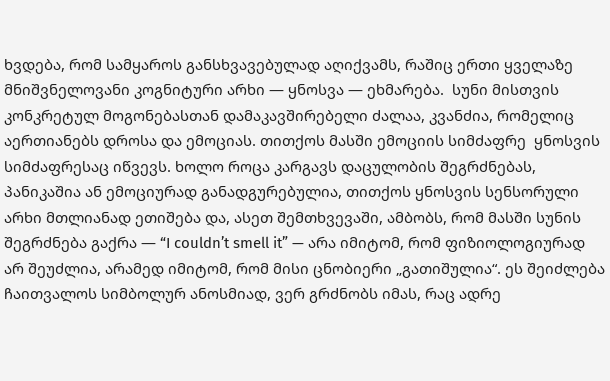ხვდება, რომ სამყაროს განსხვავებულად აღიქვამს, რაშიც ერთი ყველაზე მნიშვნელოვანი კოგნიტური არხი — ყნოსვა — ეხმარება.  სუნი მისთვის კონკრეტულ მოგონებასთან დამაკავშირებელი ძალაა, კვანძია, რომელიც აერთიანებს დროსა და ემოციას. თითქოს მასში ემოციის სიმძაფრე  ყნოსვის სიმძაფრესაც იწვევს. ხოლო როცა კარგავს დაცულობის შეგრძნებას, პანიკაშია ან ემოციურად განადგურებულია, თითქოს ყნოსვის სენსორული არხი მთლიანად ეთიშება და, ასეთ შემთხვევაში, ამბობს, რომ მასში სუნის შეგრძნება გაქრა — “I couldn’t smell it” — არა იმიტომ, რომ ფიზიოლოგიურად არ შეუძლია, არამედ იმიტომ, რომ მისი ცნობიერი „გათიშულია“. ეს შეიძლება ჩაითვალოს სიმბოლურ ანოსმიად, ვერ გრძნობს იმას, რაც ადრე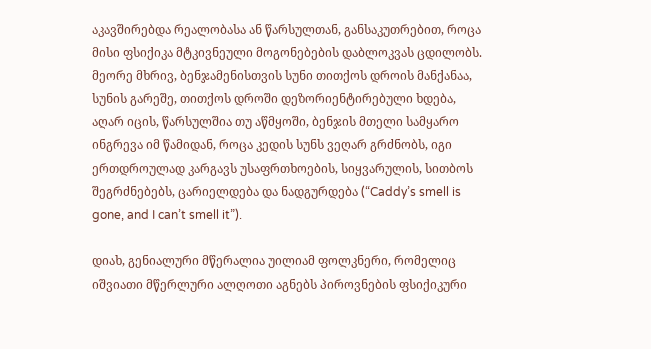აკავშირებდა რეალობასა ან წარსულთან, განსაკუთრებით, როცა მისი ფსიქიკა მტკივნეული მოგონებების დაბლოკვას ცდილობს. მეორე მხრივ, ბენჯამენისთვის სუნი თითქოს დროის მანქანაა, სუნის გარეშე, თითქოს დროში დეზორიენტირებული ხდება, აღარ იცის, წარსულშია თუ აწმყოში, ბენჯის მთელი სამყარო ინგრევა იმ წამიდან, როცა კედის სუნს ვეღარ გრძნობს, იგი ერთდროულად კარგავს უსაფრთხოების, სიყვარულის, სითბოს შეგრძნებებს, ცარიელდება და ნადგურდება (“Caddy’s smell is gone, and I can’t smell it”).

დიახ, გენიალური მწერალია უილიამ ფოლკნერი, რომელიც იშვიათი მწერლური ალღოთი აგნებს პიროვნების ფსიქიკური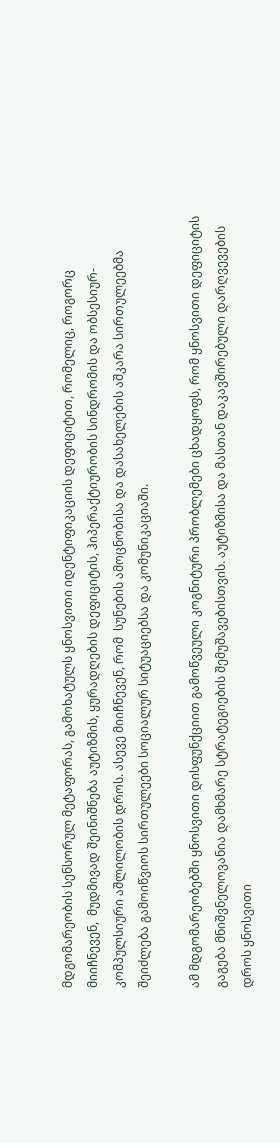მდგომარეობის სენსორულ მეტაფორას, გამოხატულს ყნოსვითი იდენტიფიკაციის დეფიციტით, რომელიც, როგორც მიიჩნევენ,  მუდმივად შეინიშნება აუტიზმის, ყურადღების დეფიციტის, ჰიპერაქტიურობის სინდრომის და ობსესიურ-კომპულსიური აშლილობის დროს. ასევე მიიჩნევენ, რომ  სუნების ამოცნობისა და დასახელების აშკარა სირთულეებმა შეიძლება გამოიწვიოს სირთულეები სოციალურ სიტუაციებსა და კომუნიკაციაში.

ამ მდგომარეობებში ყნოსვითი დისფუნქციით გამოწვეული კოგნიტური პრობლემები ცხადყოფს, რომ ყნოსვითი დეფიციტის გაგება მნიშვნელოვანია დამხმარე სტრატეგიების შემუშავებისთვის. აუტიზმისა და მასთან დაკავშირებული დარღვევების დროს ყნოსვითი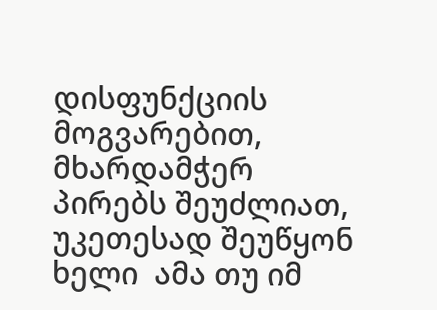დისფუნქციის მოგვარებით, მხარდამჭერ პირებს შეუძლიათ, უკეთესად შეუწყონ ხელი  ამა თუ იმ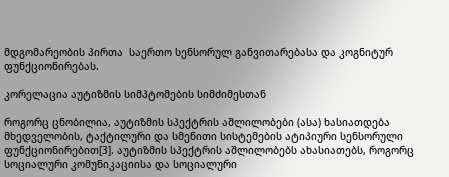მდგომარეობის პირთა  საერთო სენსორულ განვითარებასა და კოგნიტურ ფუნქციონირებას.

კორელაცია აუტიზმის სიმპტომების სიმძიმესთან

როგორც ცნობილია, აუტიზმის სპექტრის აშლილობები (ასა) ხასიათდება მხედველობის, ტაქტილური და სმენითი სისტემების ატიპიური სენსორული ფუნქციონირებით[3]. აუტიზმის სპექტრის აშლილობებს ახასიათებს, როგორც  სოციალური კომუნიკაციისა და სოციალური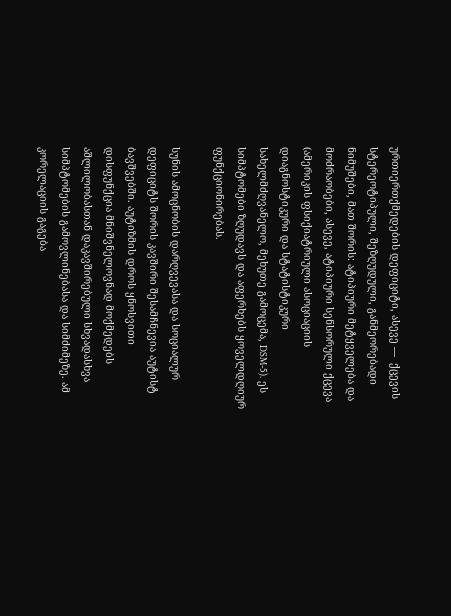ურთიერთქმედების დეფიციტი, ასევე —  ქცევის სტერეოტიპული, შეზღუდული, განმეორებადი ნიმუშები, მათ შორის: ატიპიური მეტყველება და მოძრაობები, ასევე, ატიპიური სენსორული ქცევა (ამერიკის ფსიქიატრიული ასოციაციის დიაგნოსტიკური და სტატისტიკური სახელმძღვანელო, მეხუთე გამოცემა, DSM-5). ეს სიმპტომები ზღუდავს და აფერხებს ყოველდღიურ ფუნქციონირებას.

სუნის ამოცნობის დარღვევასა და სოციალურ დეფიციტს შორის კავშირი შესამჩნევია აუტისტ ბავშვებში. აუტიზმის დროს ყნოსვითი დისფუნქცია მნიშვნელოვნად მოქმედებს აშლილობასთან დაკავშირებული სხვადასხვა სიმპტომების გამოვლინებასა და სიმძიმეზე. ამ კორელაციის გაგება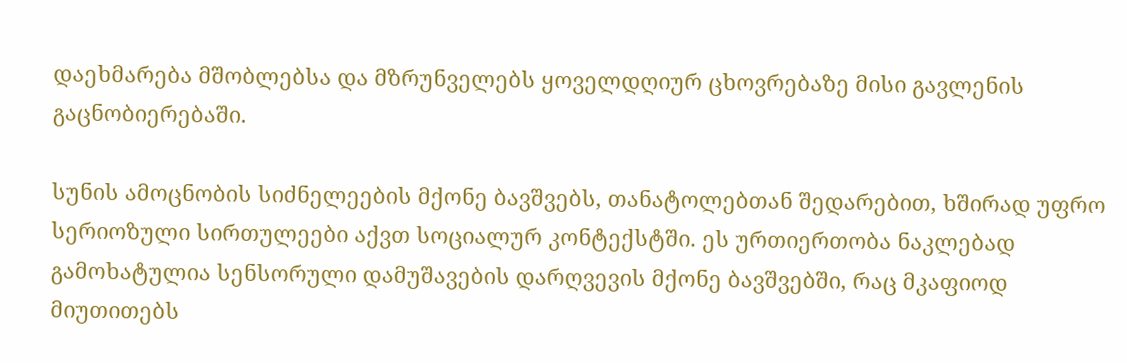დაეხმარება მშობლებსა და მზრუნველებს ყოველდღიურ ცხოვრებაზე მისი გავლენის გაცნობიერებაში.

სუნის ამოცნობის სიძნელეების მქონე ბავშვებს, თანატოლებთან შედარებით, ხშირად უფრო სერიოზული სირთულეები აქვთ სოციალურ კონტექსტში. ეს ურთიერთობა ნაკლებად გამოხატულია სენსორული დამუშავების დარღვევის მქონე ბავშვებში, რაც მკაფიოდ მიუთითებს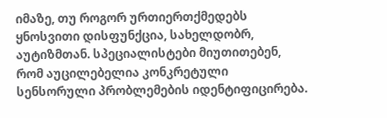იმაზე, თუ როგორ ურთიერთქმედებს ყნოსვითი დისფუნქცია, სახელდობრ, აუტიზმთან. სპეციალისტები მიუთითებენ, რომ აუცილებელია კონკრეტული სენსორული პრობლემების იდენტიფიცირება.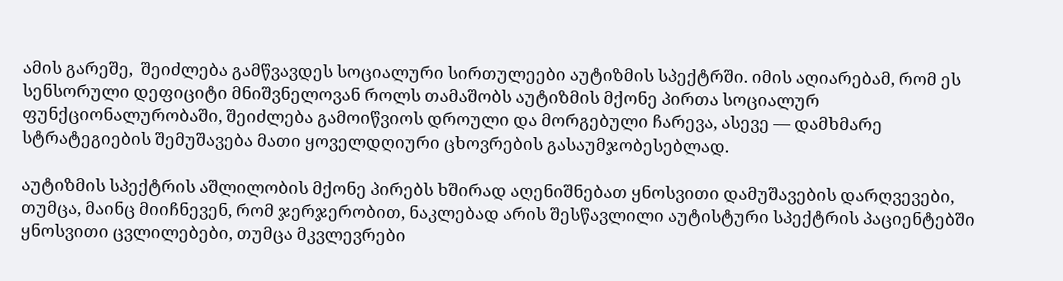ამის გარეშე,  შეიძლება გამწვავდეს სოციალური სირთულეები აუტიზმის სპექტრში. იმის აღიარებამ, რომ ეს სენსორული დეფიციტი მნიშვნელოვან როლს თამაშობს აუტიზმის მქონე პირთა სოციალურ ფუნქციონალურობაში, შეიძლება გამოიწვიოს დროული და მორგებული ჩარევა, ასევე — დამხმარე სტრატეგიების შემუშავება მათი ყოველდღიური ცხოვრების გასაუმჯობესებლად.

აუტიზმის სპექტრის აშლილობის მქონე პირებს ხშირად აღენიშნებათ ყნოსვითი დამუშავების დარღვევები, თუმცა, მაინც მიიჩნევენ, რომ ჯერჯერობით, ნაკლებად არის შესწავლილი აუტისტური სპექტრის პაციენტებში ყნოსვითი ცვლილებები, თუმცა მკვლევრები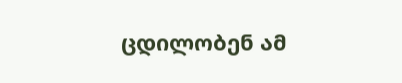ცდილობენ ამ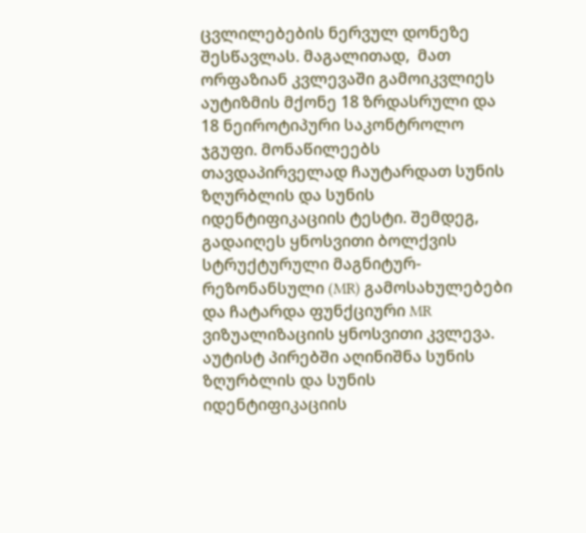ცვლილებების ნერვულ დონეზე შესწავლას. მაგალითად,  მათ ორფაზიან კვლევაში გამოიკვლიეს აუტიზმის მქონე 18 ზრდასრული და 18 ნეიროტიპური საკონტროლო ჯგუფი. მონაწილეებს თავდაპირველად ჩაუტარდათ სუნის ზღურბლის და სუნის იდენტიფიკაციის ტესტი. შემდეგ,  გადაიღეს ყნოსვითი ბოლქვის სტრუქტურული მაგნიტურ-რეზონანსული (MR) გამოსახულებები და ჩატარდა ფუნქციური MR ვიზუალიზაციის ყნოსვითი კვლევა.  აუტისტ პირებში აღინიშნა სუნის ზღურბლის და სუნის იდენტიფიკაციის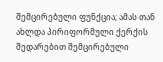შემცირებული ფუნქცია; ამას თან ახლდა პირიფორმული ქერქის შედარებით შემცირებული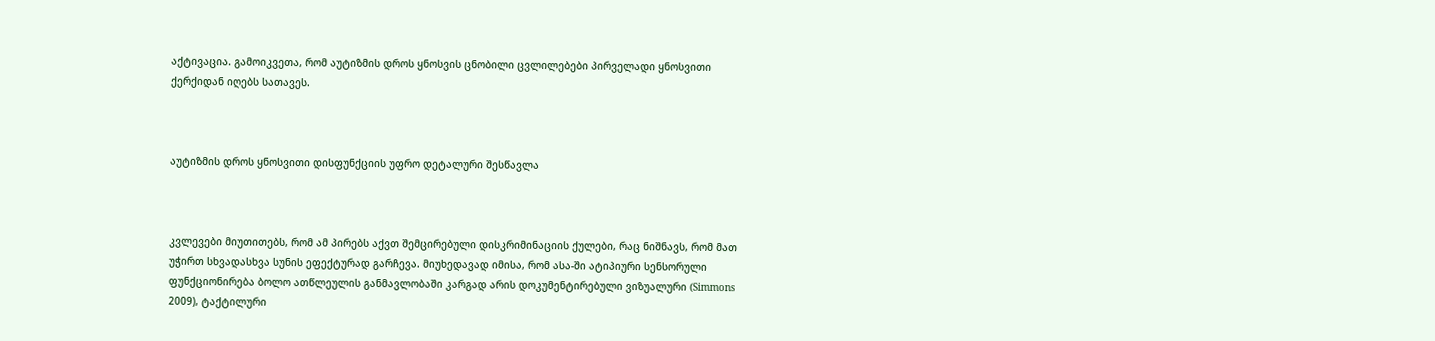აქტივაცია. გამოიკვეთა, რომ აუტიზმის დროს ყნოსვის ცნობილი ცვლილებები პირველადი ყნოსვითი ქერქიდან იღებს სათავეს.



აუტიზმის დროს ყნოსვითი დისფუნქციის უფრო დეტალური შესწავლა



კვლევები მიუთითებს, რომ ამ პირებს აქვთ შემცირებული დისკრიმინაციის ქულები, რაც ნიშნავს, რომ მათ უჭირთ სხვადასხვა სუნის ეფექტურად გარჩევა. მიუხედავად იმისა, რომ ასა-ში ატიპიური სენსორული ფუნქციონირება ბოლო ათწლეულის განმავლობაში კარგად არის დოკუმენტირებული ვიზუალური (Simmons  2009), ტაქტილური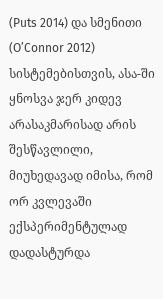(Puts 2014) და სმენითი (O’Connor 2012) სისტემებისთვის, ასა-ში ყნოსვა ჯერ კიდევ არასაკმარისად არის შესწავლილი, მიუხედავად იმისა, რომ ორ კვლევაში ექსპერიმენტულად დადასტურდა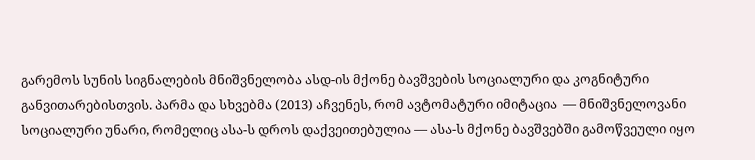გარემოს სუნის სიგნალების მნიშვნელობა ასდ-ის მქონე ბავშვების სოციალური და კოგნიტური განვითარებისთვის. პარმა და სხვებმა (2013) აჩვენეს, რომ ავტომატური იმიტაცია  — მნიშვნელოვანი სოციალური უნარი, რომელიც ასა-ს დროს დაქვეითებულია — ასა-ს მქონე ბავშვებში გამოწვეული იყო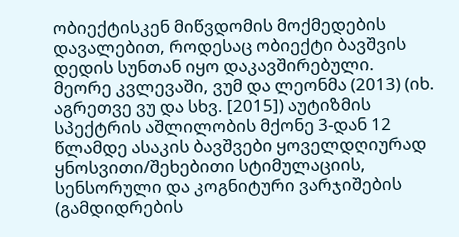ობიექტისკენ მიწვდომის მოქმედების დავალებით, როდესაც ობიექტი ბავშვის დედის სუნთან იყო დაკავშირებული. მეორე კვლევაში, ვუმ და ლეონმა (2013) (იხ. აგრეთვე ვუ და სხვ. [2015]) აუტიზმის სპექტრის აშლილობის მქონე 3-დან 12 წლამდე ასაკის ბავშვები ყოველდღიურად ყნოსვითი/შეხებითი სტიმულაციის, სენსორული და კოგნიტური ვარჯიშების (გამდიდრების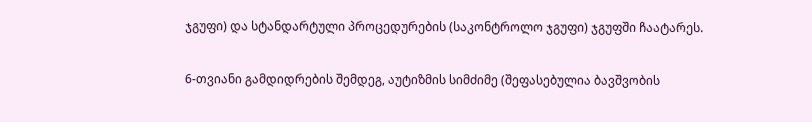ჯგუფი) და სტანდარტული პროცედურების (საკონტროლო ჯგუფი) ჯგუფში ჩაატარეს.

6-თვიანი გამდიდრების შემდეგ, აუტიზმის სიმძიმე (შეფასებულია ბავშვობის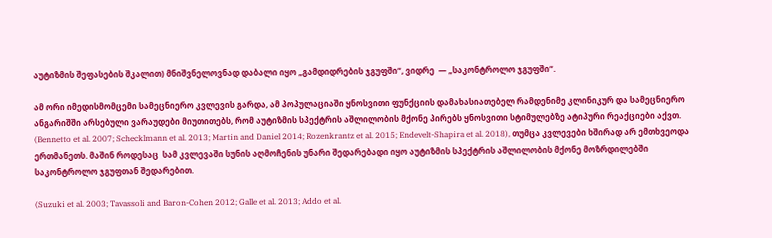აუტიზმის შეფასების შკალით) მნიშვნელოვნად დაბალი იყო „გამდიდრების ჯგუფში“, ვიდრე  — „საკონტროლო ჯგუფში“.

ამ ორი იმედისმომცემი სამეცნიერო კვლევის გარდა, ამ პოპულაციაში ყნოსვითი ფუნქციის დამახასიათებელ რამდენიმე კლინიკურ და სამეცნიერო ანგარიშში არსებული ვარაუდები მიუთითებს, რომ აუტიზმის სპექტრის აშლილობის მქონე პირებს ყნოსვითი სტიმულებზე ატიპური რეაქციები აქვთ. (Bennetto et al. 2007; Schecklmann et al. 2013; Martin and Daniel 2014; Rozenkrantz et al. 2015; Endevelt-Shapira et al. 2018), თუმცა კვლევები ხშირად არ ემთხვეოდა ერთმანეთს. მაშინ როდესაც  სამ კვლევაში სუნის აღმოჩენის უნარი შედარებადი იყო აუტიზმის სპექტრის აშლილობის მქონე მოზრდილებში საკონტროლო ჯგუფთან შედარებით.

(Suzuki et al. 2003; Tavassoli and Baron-Cohen 2012; Galle et al. 2013; Addo et al.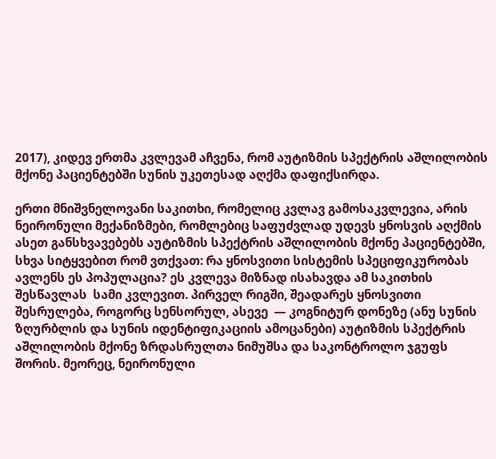2017), კიდევ ერთმა კვლევამ აჩვენა, რომ აუტიზმის სპექტრის აშლილობის მქონე პაციენტებში სუნის უკეთესად აღქმა დაფიქსირდა.

ერთი მნიშვნელოვანი საკითხი, რომელიც კვლავ გამოსაკვლევია, არის ნეირონული მექანიზმები, რომლებიც საფუძვლად უდევს ყნოსვის აღქმის ასეთ განსხვავებებს აუტიზმის სპექტრის აშლილობის მქონე პაციენტებში, სხვა სიტყვებით რომ ვთქვათ: რა ყნოსვითი სისტემის სპეციფიკურობას ავლენს ეს პოპულაცია? ეს კვლევა მიზნად ისახავდა ამ საკითხის შესწავლას  სამი კვლევით. პირველ რიგში, შეადარეს ყნოსვითი შესრულება, როგორც სენსორულ, ასევე  — კოგნიტურ დონეზე (ანუ სუნის ზღურბლის და სუნის იდენტიფიკაციის ამოცანები) აუტიზმის სპექტრის აშლილობის მქონე ზრდასრულთა ნიმუშსა და საკონტროლო ჯგუფს შორის. მეორეც, ნეირონული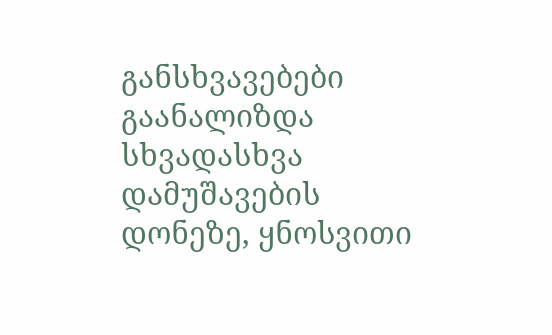განსხვავებები გაანალიზდა სხვადასხვა დამუშავების დონეზე, ყნოსვითი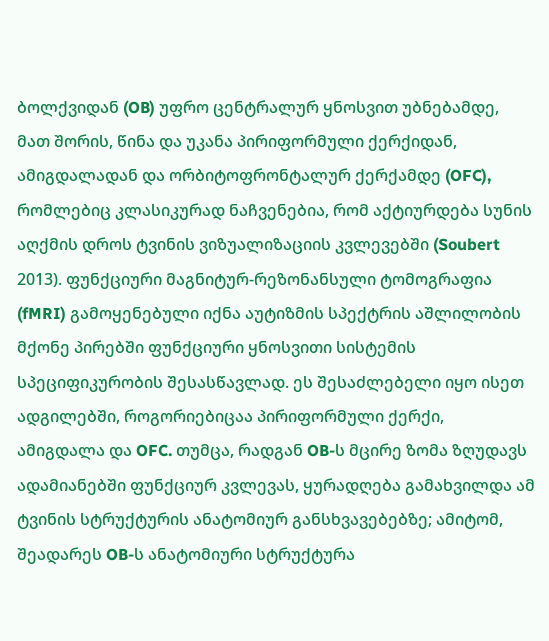ბოლქვიდან (OB) უფრო ცენტრალურ ყნოსვით უბნებამდე, მათ შორის, წინა და უკანა პირიფორმული ქერქიდან, ამიგდალადან და ორბიტოფრონტალურ ქერქამდე (OFC), რომლებიც კლასიკურად ნაჩვენებია, რომ აქტიურდება სუნის აღქმის დროს ტვინის ვიზუალიზაციის კვლევებში (Soubert 2013). ფუნქციური მაგნიტურ-რეზონანსული ტომოგრაფია (fMRI) გამოყენებული იქნა აუტიზმის სპექტრის აშლილობის მქონე პირებში ფუნქციური ყნოსვითი სისტემის სპეციფიკურობის შესასწავლად. ეს შესაძლებელი იყო ისეთ ადგილებში, როგორიებიცაა პირიფორმული ქერქი, ამიგდალა და OFC. თუმცა, რადგან OB-ს მცირე ზომა ზღუდავს ადამიანებში ფუნქციურ კვლევას, ყურადღება გამახვილდა ამ ტვინის სტრუქტურის ანატომიურ განსხვავებებზე; ამიტომ, შეადარეს OB-ს ანატომიური სტრუქტურა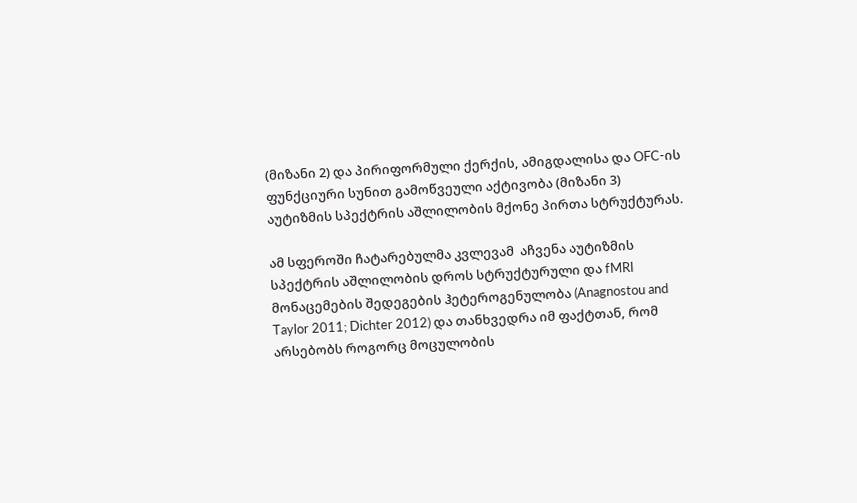(მიზანი 2) და პირიფორმული ქერქის, ამიგდალისა და OFC-ის ფუნქციური სუნით გამოწვეული აქტივობა (მიზანი 3) აუტიზმის სპექტრის აშლილობის მქონე პირთა სტრუქტურას.

ამ სფეროში ჩატარებულმა კვლევამ  აჩვენა აუტიზმის სპექტრის აშლილობის დროს სტრუქტურული და fMRI მონაცემების შედეგების ჰეტეროგენულობა (Anagnostou and Taylor 2011; Dichter 2012) და თანხვედრა იმ ფაქტთან, რომ არსებობს როგორც მოცულობის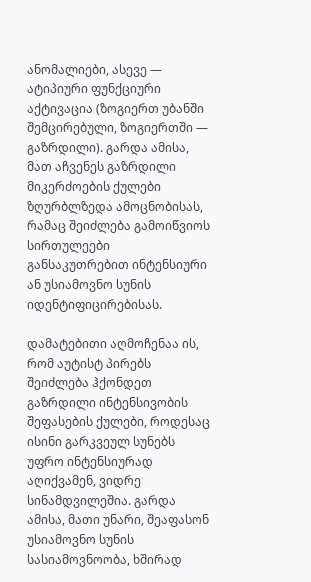ანომალიები, ასევე — ატიპიური ფუნქციური აქტივაცია (ზოგიერთ უბანში შემცირებული, ზოგიერთში — გაზრდილი). გარდა ამისა, მათ აჩვენეს გაზრდილი მიკერძოების ქულები ზღურბლზედა ამოცნობისას, რამაც შეიძლება გამოიწვიოს სირთულეები განსაკუთრებით ინტენსიური ან უსიამოვნო სუნის იდენტიფიცირებისას.

დამატებითი აღმოჩენაა ის, რომ აუტისტ პირებს შეიძლება ჰქონდეთ გაზრდილი ინტენსივობის შეფასების ქულები, როდესაც ისინი გარკვეულ სუნებს უფრო ინტენსიურად აღიქვამენ, ვიდრე სინამდვილეშია. გარდა ამისა, მათი უნარი, შეაფასონ უსიამოვნო სუნის სასიამოვნოობა, ხშირად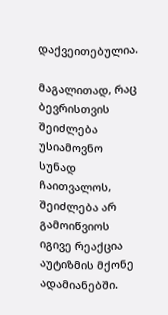დაქვეითებულია.

მაგალითად, რაც ბევრისთვის შეიძლება უსიამოვნო სუნად ჩაითვალოს, შეიძლება არ გამოიწვიოს იგივე რეაქცია აუტიზმის მქონე ადამიანებში.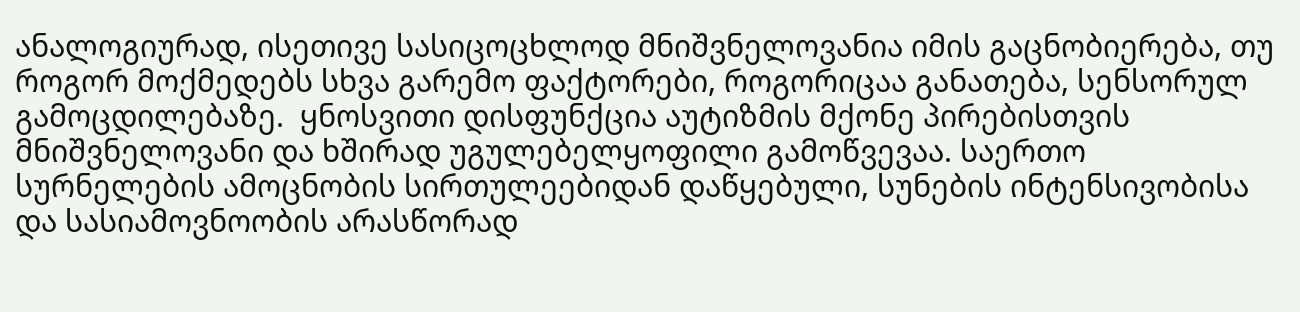ანალოგიურად, ისეთივე სასიცოცხლოდ მნიშვნელოვანია იმის გაცნობიერება, თუ როგორ მოქმედებს სხვა გარემო ფაქტორები, როგორიცაა განათება, სენსორულ გამოცდილებაზე.  ყნოსვითი დისფუნქცია აუტიზმის მქონე პირებისთვის მნიშვნელოვანი და ხშირად უგულებელყოფილი გამოწვევაა. საერთო სურნელების ამოცნობის სირთულეებიდან დაწყებული, სუნების ინტენსივობისა და სასიამოვნოობის არასწორად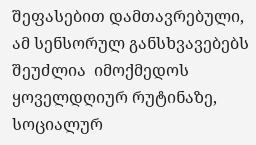შეფასებით დამთავრებული, ამ სენსორულ განსხვავებებს შეუძლია  იმოქმედოს ყოველდღიურ რუტინაზე, სოციალურ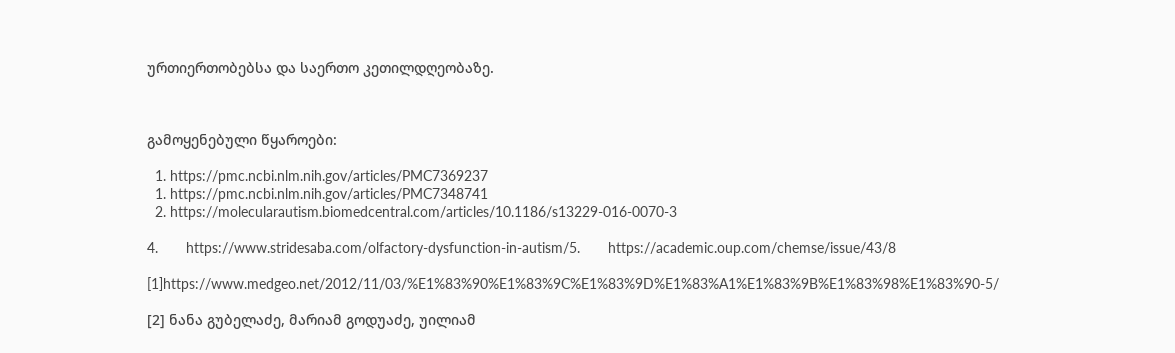ურთიერთობებსა და საერთო კეთილდღეობაზე.



გამოყენებული წყაროები:

  1. https://pmc.ncbi.nlm.nih.gov/articles/PMC7369237
  1. https://pmc.ncbi.nlm.nih.gov/articles/PMC7348741
  2. https://molecularautism.biomedcentral.com/articles/10.1186/s13229-016-0070-3

4.       https://www.stridesaba.com/olfactory-dysfunction-in-autism/5.       https://academic.oup.com/chemse/issue/43/8

[1]https://www.medgeo.net/2012/11/03/%E1%83%90%E1%83%9C%E1%83%9D%E1%83%A1%E1%83%9B%E1%83%98%E1%83%90-5/

[2] ნანა გუბელაძე, მარიამ გოდუაძე, უილიამ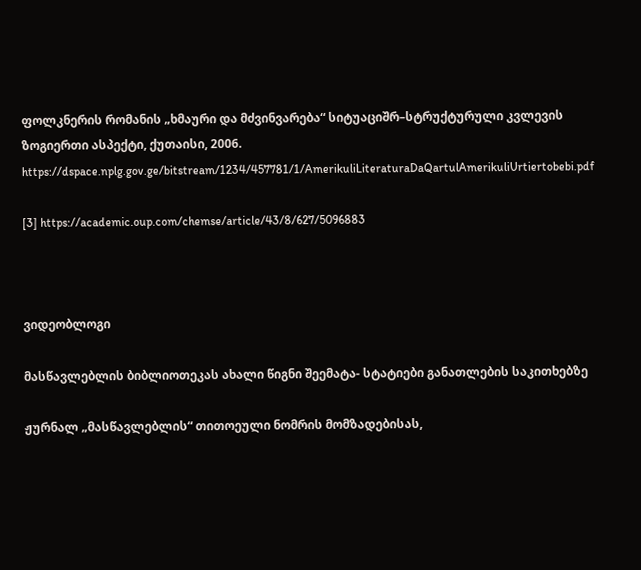ფოლკნერის რომანის „ხმაური და მძვინვარება“ სიტუაციშრ–სტრუქტურული კვლევის ზოგიერთი ასპექტი, ქუთაისი, 2006. https://dspace.nplg.gov.ge/bitstream/1234/457781/1/AmerikuliLiteraturaDaQartulAmerikuliUrtiertobebi.pdf

[3] https://academic.oup.com/chemse/article/43/8/627/5096883



ვიდეობლოგი

მასწავლებლის ბიბლიოთეკას ახალი წიგნი შეემატა- სტატიები განათლების საკითხებზე

ჟურნალ „მასწავლებლის“ თითოეული ნომრის მომზადებისას,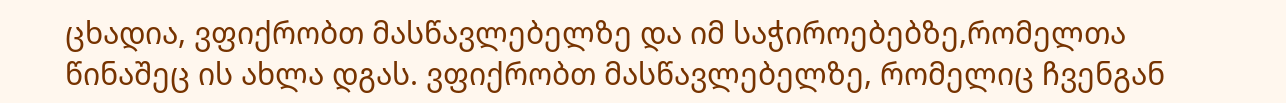ცხადია, ვფიქრობთ მასწავლებელზე და იმ საჭიროებებზე,რომელთა წინაშეც ის ახლა დგას. ვფიქრობთ მასწავლებელზე, რომელიც ჩვენგან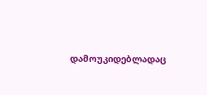დამოუკიდებლადაც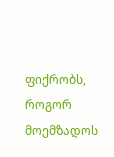ფიქრობს, როგორ მოემზადოს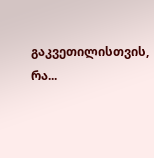გაკვეთილისთვის, რა...